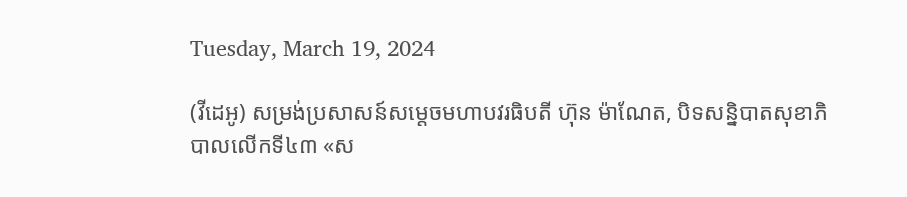Tuesday, March 19, 2024

(វីដេអូ) សម្រង់ប្រសាសន៍សម្តេចមហាបវរធិបតី ហ៊ុន ម៉ាណែត, បិទសន្និបាតសុខាភិបាលលើកទី៤៣ «ស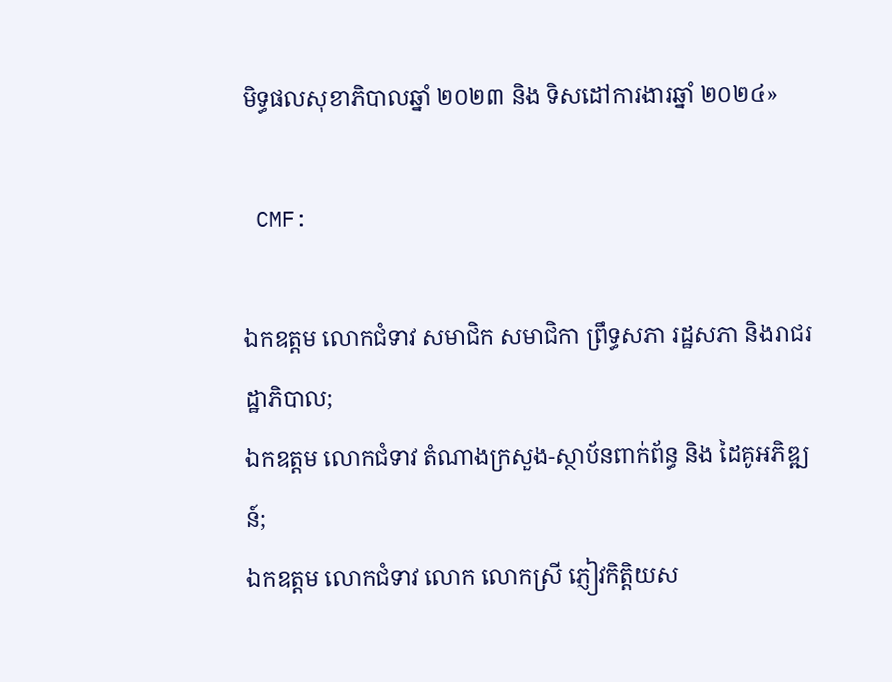មិទ្ធផលសុខាភិបាលឆ្នាំ ២០២៣ និង ទិសដៅការងារឆ្នាំ ២០២៤»

 CMF:

ឯកឧត្តម លោកជំទាវ សមាជិក សមាជិកា ព្រឹទ្ធសភា រដ្ឋសភា និងរាជរដ្ឋាភិបាល;
ឯកឧត្តម លោកជំទាវ តំណាងក្រសួង-ស្ថាប័នពាក់ព័ន្ធ និង ដៃគូអភិឌ្ឍន៍;
ឯកឧត្តម លោកជំទាវ លោក លោកស្រី ភ្ញៀវកិត្តិយស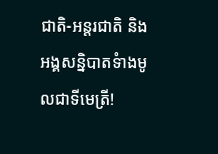ជាតិ-អន្តរជាតិ និង
អង្គសន្និបាតទំាងមូលជាទីមេត្រី!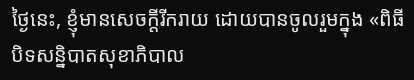ថ្ងៃនេះ, ខ្ញុំមានសេចក្តីរីករាយ ដោយបានចូលរួមក្នុង «ពិធីបិទសន្និបាតសុខាភិបាល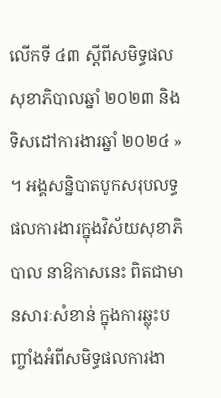លើកទី ៤៣ ស្តីពីសមិទ្ធផលសុខាភិបាលឆ្នាំ ២០២៣ និង ទិសដៅការងារឆ្នាំ ២០២៤ » ។ អង្គសន្និបាតបូកសរុបលទ្ធផលការងារក្នុងវិស័យសុខាភិបាល នាឱកាសនេះ ពិតជាមានសារៈសំខាន់ ក្នុងការឆ្លុះបញ្ចាំងអំពីសមិទ្ធផលការងា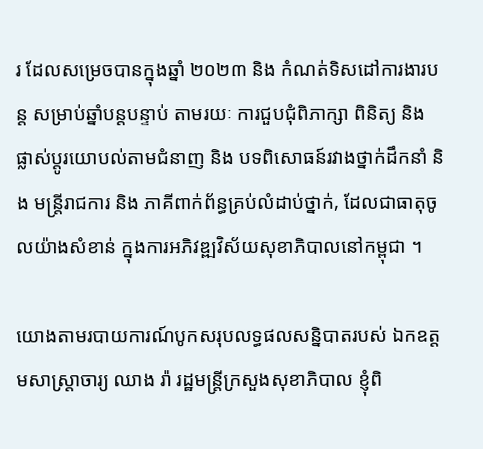រ ដែលសម្រេចបានក្នុងឆ្នាំ ២០២៣ និង កំណត់ទិសដៅការងារបន្ត សម្រាប់ឆ្នាំបន្តបន្ទាប់ តាមរយៈ ការជួបជុំពិភាក្សា ពិនិត្យ និង ផ្លាស់ប្ដូរយោបល់តាមជំនាញ និង បទពិសោធន៍រវាងថ្នាក់ដឹកនាំ និង មន្ត្រីរាជការ និង ភាគីពាក់ព័ន្ធគ្រប់លំដាប់ថ្នាក់, ដែលជាធាតុចូលយ៉ាងសំខាន់ ក្នុងការអភិវឌ្ឍវិស័យសុខាភិបាលនៅកម្ពុជា ។

យោងតាមរបាយការណ៍បូកសរុបលទ្ធផលសន្និបាតរបស់ ឯកឧត្តមសាស្រ្តាចារ្យ ឈាង រ៉ា រដ្ឋមន្រ្តីក្រសួងសុខាភិបាល ខ្ញុំពិ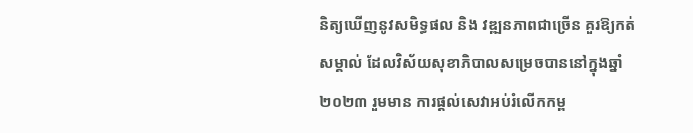និត្យឃើញនូវសមិទ្ធផល និង វឌ្ឍនភាពជាច្រើន គួរឱ្យកត់សម្គាល់ ដែលវិស័យសុខាភិបាលសម្រេចបាននៅក្នុងឆ្នាំ ២០២៣ រួមមាន ការផ្តល់សេវាអប់រំលើកកម្ព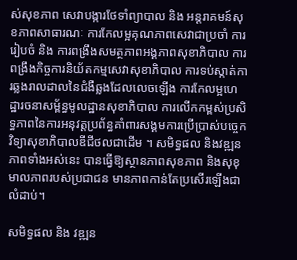ស់សុខភាព សេវាបង្ការថែទាំព្យាបាល និង អន្តរាគមន៍សុខភាពសាធារណៈ ការកែលម្អគុណភាពសេវាជាប្រចាំ ការរៀបចំ និង ការពង្រឹងសមត្ថភាពអង្គភាពសុខាភិបាល ការពង្រឹងកិច្ចការនិយ័តកម្មសេវាសុខាភិបាល ការទប់ស្កាត់ការឆ្លងរាលដាលនៃជំងឺឆ្លងដែលលេចឡើង ការកែលម្អហេដ្ឋារចនាសម្ព័ន្ធមូលដ្ឋានសុខាភិបាល ការលើកកម្ពស់ប្រសិទ្ធភាពនៃការអនុវត្តប្រព័ន្ធគាំពារសង្គមការប្រើប្រាស់បច្ចេកវិទ្យាសុខាភិបាលឌីជីថលជាដើម ។ សមិទ្ធផល និងវឌ្ឍនភាពទាំងអស់នេះ បានធ្វើឱ្យស្ថានភាពសុខភាព និងសុខុមាលភាពរបស់ប្រជាជន មានភាពកាន់តែប្រសើរឡើងជាលំដាប់។

សមិទ្ធផល និង វឌ្ឍន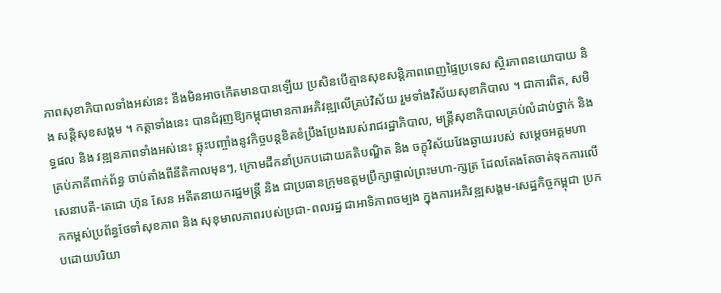ភាពសុខាភិបាលទាំងអស់នេះ នឹងមិនអាចកើតមានបានឡើយ ប្រសិនបើគ្មានសុខសន្តិភាពពេញផ្ទៃប្រទេស ស្ថិរភាពនយោបាយ និង សន្តិសុខសង្គម ។ កត្តាទាំងនេះ បានជំរុញឱ្យកម្ពុជាមានការអភិវឌ្ឍលើគ្រប់វិស័យ រួមទាំងវិស័យសុខាភិបាល ។ ជាការពិត, សមិទ្ធផល និង វឌ្ឍនភាពទាំងអស់នេះ ឆ្លុះបញ្ចាំងនូវកិច្ចបន្តខិតខំប្រឹងប្រែងរបស់រាជរដ្ឋាភិបាល, មន្ត្រីសុខាភិបាលគ្រប់លំដាប់ថ្នាក់ និង គ្រប់ភាគីពាក់ព័ន្ធ ចាប់តាំងពីនីតិកាលមុនៗ, ក្រោមដឹកនាំប្រកបដោយគតិបណ្ឌិត និង ចក្ខុវិស័យវែងឆ្ងាយរបស់ សម្តេចអគ្គមហាសេនាបតី-តេជោ ហ៊ុន សែន អតីតនាយករដ្ឋមន្ត្រី និង ជាប្រធានក្រុមឧត្តមប្រឹក្សាផ្ទាល់ព្រះមហា-ក្សត្រ ដែលតែងតែចាត់ទុកការលើកកម្ពស់ប្រព័ន្ធថែទាំសុខភាព និង សុខុមាលភាពរបស់ប្រជា-ពលរដ្ឋ ជាអាទិភាពចម្បង ក្នុងការអភិវឌ្ឍសង្គម-សេដ្ឋកិច្ចកម្ពុជា ប្រកបដោយបរិយា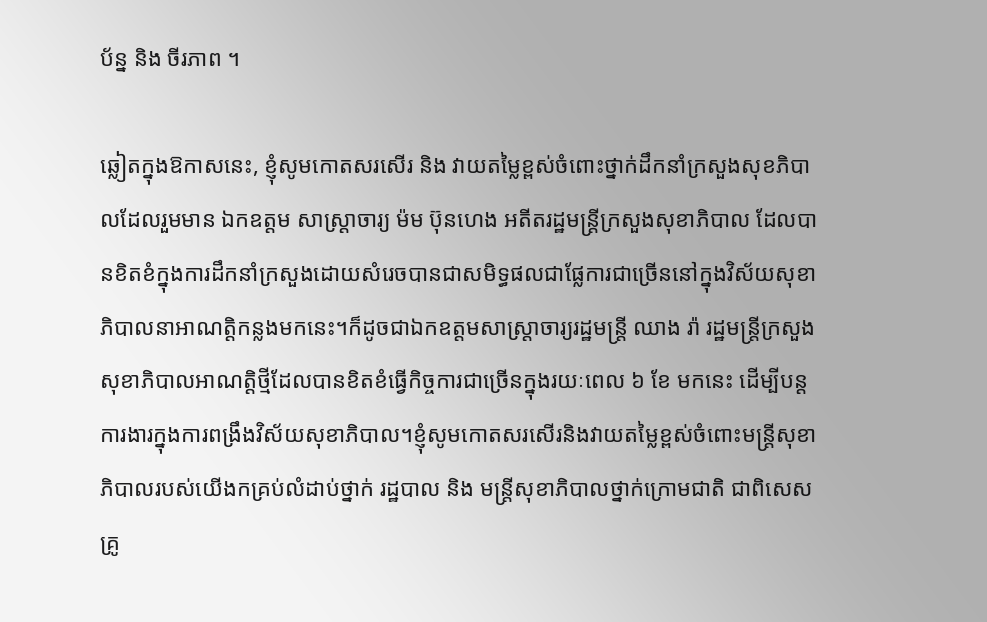ប័ន្ន និង ចីរភាព ។

ឆ្លៀតក្នុងឱកាសនេះ, ខ្ញុំសូមកោតសរសើរ និង វាយតម្លៃខ្ពស់ចំពោះថ្នាក់ដឹកនាំក្រសួងសុខភិបាលដែលរួមមាន ឯកឧត្តម សាស្ដ្រាចារ្យ ម៉ម ប៊ុនហេង អតីតរដ្ឋមន្ដ្រីក្រសួងសុខាភិបាល ដែលបានខិតខំក្នុងការដឹកនាំក្រសួងដោយសំរេចបានជាសមិទ្ធផលជាផ្លែការជាច្រើននៅក្នុងវិស័យសុខាភិបាលនាអាណត្ដិកន្លងមកនេះ។ក៏ដូចជាឯកឧត្តមសាស្ដ្រាចារ្យរដ្ឋមន្ដ្រី ឈាង រ៉ា រដ្ឋមន្រ្តីក្រសួងសុខាភិបាលអាណត្ដិថ្មីដែលបានខិតខំធ្វើកិច្ចការជាច្រើនក្នុងរយៈពេល ៦ ខែ មកនេះ ដើម្បីបន្ដការងារក្នុងការពង្រឹងវិស័យសុខាភិបាល។ខ្ញុំសូមកោតសរសើរនិងវាយតម្លៃខ្ពស់ចំពោះមន្ដ្រីសុខាភិបាលរបស់យើងកគ្រប់លំដាប់ថ្នាក់ រដ្ឋបាល និង មន្រ្តីសុខាភិបាលថ្នាក់ក្រោមជាតិ ជាពិសេស គ្រូ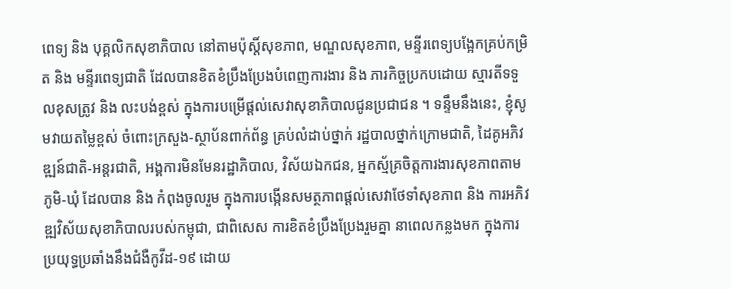ពេទ្យ និង បុគ្គលិកសុខាភិបាល នៅតាមប៉ុស្តិ៍សុខភាព, មណ្ឌលសុខភាព, មន្ទីរពេទ្យបង្អែកគ្រប់កម្រិត និង មន្ទីរពេទ្យជាតិ ដែលបានខិតខំប្រឹងប្រែងបំពេញការងារ និង ភារកិច្ចប្រកបដោយ ស្មារតីទទួលខុសត្រូវ និង លះបង់ខ្ពស់ ក្នុងការបម្រើផ្តល់សេវាសុខាភិបាលជូនប្រជាជន ។ ទន្ទឹមនឹងនេះ, ខ្ញុំសូមវាយតម្លៃខ្ពស់ ចំពោះក្រសួង-ស្ថាប័នពាក់ព័ន្ធ គ្រប់លំដាប់ថ្នាក់ រដ្ឋបាលថ្នាក់ក្រោមជាតិ, ដៃគូអភិវឌ្ឍន៍ជាតិ-អន្តរជាតិ, អង្គការមិនមែនរដ្ឋាភិបាល, វិស័យឯកជន, អ្នកស្ម័គ្រចិត្តការងារសុខភាពតាមភូមិ-ឃុំ ដែលបាន និង កំពុងចូលរួម ក្នុងការបង្កើនសមត្ថភាពផ្តល់សេវាថែទាំសុខភាព និង ការអភិវឌ្ឍវិស័យសុខាភិបាលរបស់កម្ពុជា, ជាពិសេស ការខិតខំប្រឹងប្រែងរួមគ្នា នាពេលកន្លងមក ក្នុងការប្រយុទ្ធប្រឆាំងនឹងជំងឺកូវីដ-១៩ ដោយ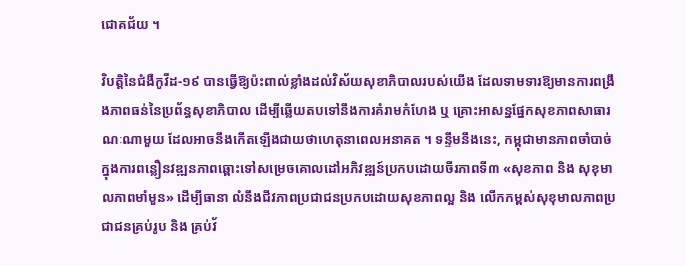ជោគជ័យ ។

វិបត្តិនៃជំងឺកូវីដ-១៩ បានធ្វើឱ្យប៉ះពាល់ខ្លាំងដល់វិស័យសុខាភិបាលរបស់យើង ដែលទាមទារឱ្យមានការពង្រឹងភាពធន់នៃប្រព័ន្ធសុខាភិបាល ដើម្បីឆ្លើយតបទៅនឹងការគំរាមកំហែង ឬ គ្រោះអាសន្នផ្នែកសុខភាពសាធារណៈណាមួយ ដែលអាចនឹងកើតឡើងជាយថាហេតុនាពេលអនាគត ។ ទន្ទឹមនឹងនេះ, កម្ពុជាមានភាពចាំបាច់ក្នុងការពន្លឿនវឌ្ឍនភាពឆ្ពោះទៅសម្រេចគោលដៅអភិវឌ្ឍន៍ប្រកបដោយចីរភាពទី៣ «សុខភាព និង សុខុមាលភាពមាំមួន» ដើម្បីធានា លំនឹងជីវភាពប្រជាជនប្រកបដោយសុខភាពល្អ និង លើកកម្ពស់សុខុមាលភាពប្រជាជនគ្រប់រូប និង គ្រប់វ័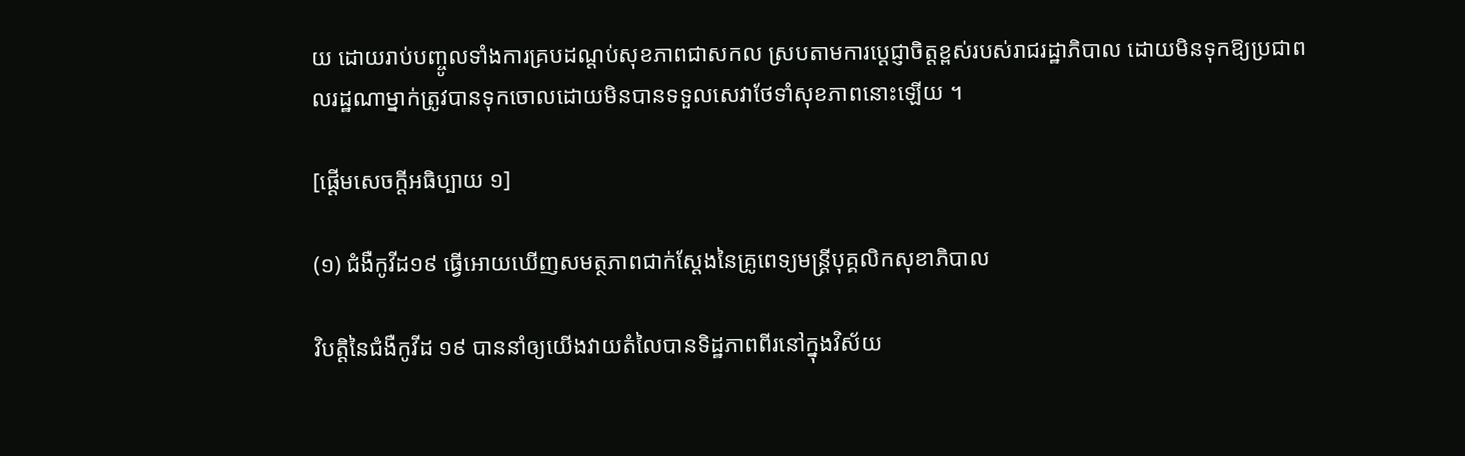យ ដោយរាប់បញ្ចូលទាំងការគ្របដណ្តប់សុខភាពជាសកល ស្របតាមការប្ដេជ្ញាចិត្តខ្ពស់របស់រាជរដ្ឋាភិបាល ដោយមិនទុកឱ្យប្រជាពលរដ្ឋណាម្នាក់ត្រូវបានទុកចោលដោយមិនបានទទួលសេវាថែទាំសុខភាពនោះឡើយ ។

[ផ្ដើមសេចក្ដីអធិប្បាយ ១]

(១) ជំងឺកូវីដ១៩ ធ្វើអោយឃើញសមត្ថភាពជាក់ស្តែងនៃគ្រូពេទ្យមន្ត្រីបុគ្គលិកសុខាភិបាល

វិបត្ដិនៃជំងឺកូវីដ ១៩ បាននាំឲ្យយើងវាយតំលៃបានទិដ្ឋភាពពីរនៅក្នុងវិស័យ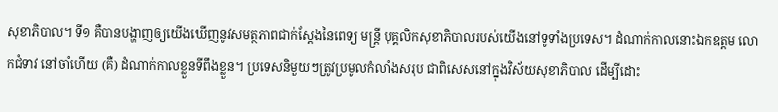សុខាភិបាល។ ទី១ គឺបានបង្ហាញឲ្យយើងឃើញនូវសមត្ថភាពជាក់ស្ដែងនៃពេទ្យ មន្ដ្រី បុគ្គលិកសុខាភិបាលរបស់យើងនៅទូទាំងប្រទេស។ ដំណាក់កាលនោះឯកឧត្តម លោកជំទាវ នៅចាំហើយ (គឺ) ដំណាក់កាលខ្លួនទីពឹងខ្លួន។ ប្រទេសនិមួយៗត្រូវប្រមូលកំលាំងសរុប ជាពិសេសនៅក្នុងវិស័យសុខាភិបាល ដើម្បីដោះ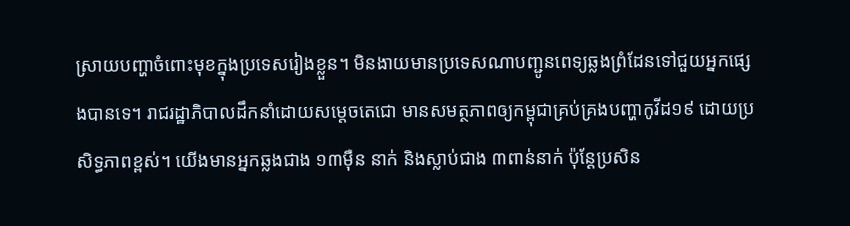ស្រាយបញ្ហាចំពោះមុខក្នុងប្រទេសរៀងខ្លួន។ មិនងាយមានប្រទេសណាបញ្ជូនពេទ្យឆ្លងព្រំដែនទៅជួយអ្នកផ្សេងបានទេ។ រាជរដ្ឋាភិបាលដឹកនាំដោយសម្ដេចតេជោ មានសមត្ថភាពឲ្យកម្ពុជាគ្រប់គ្រងបញ្ហាកូវីដ១៩ ដោយប្រសិទ្ធភាពខ្ពស់។ យើងមានអ្នកឆ្លងជាង ១៣ម៉ឺន នាក់ និងស្លាប់ជាង ៣ពាន់នាក់ ប៉ុន្ដែប្រសិន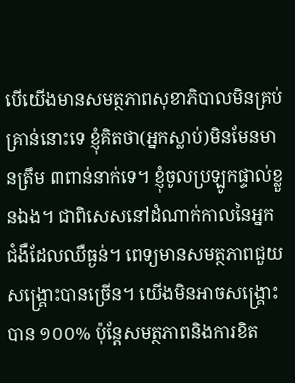បើយើងមានសមត្ថភាពសុខាភិបាលមិនគ្រប់គ្រាន់នោះទេ ខ្ញុំគិតថា(អ្នកស្លាប់)មិនមែនមានត្រឹម ៣ពាន់នាក់ទេ។ ខ្ញុំចូលប្រឡូកផ្ទាល់ខ្លួនឯង។ ជាពិសេសនៅដំណាក់កាលនៃអ្នកជំងឺដែលឈឺធ្ងន់។ ពេទ្យមានសមត្ថភាពជួយសង្គ្រោះបានច្រើន។ យើងមិនអាចសង្គ្រោះបាន ១០០% ប៉ុន្ដែសមត្ថភាពនិងការខិត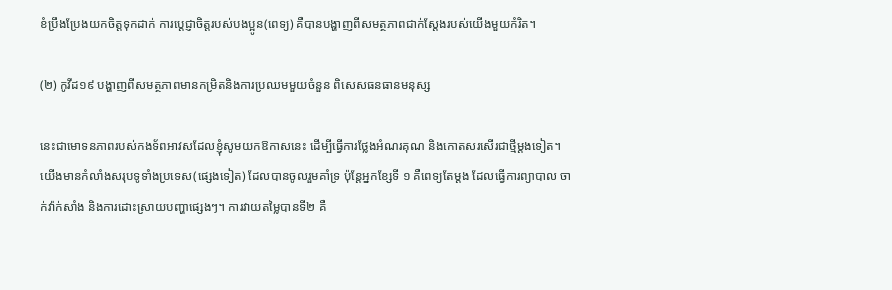ខំប្រឹងប្រែងយកចិត្តទុកដាក់ ការប្ដេជ្ញាចិត្តរបស់បងប្អូន(ពេទ្យ) គឺបានបង្ហាញពីសមត្ថភាពជាក់ស្ដែងរបស់យើងមួយកំរិត។

(២) កូវីដ១៩ បង្ហាញពីសមត្ថភាពមានកម្រិតនិងការប្រឈមមួយចំនួន ពិសេសធនធានមនុស្ស

នេះជាមោទនភាពរបស់កងទ័ពអាវសដែលខ្ញុំសូមយកឱកាសនេះ ដើម្បីធ្វើការថ្លែងអំណរគុណ និងកោតសរសើរជាថ្មីម្ដងទៀត។ យើងមានកំលាំងសរុបទូទាំងប្រទេស(ផ្សេងទៀត) ដែលបានចូលរួមគាំទ្រ ប៉ុន្ដែអ្នកខ្សែទី ១ គឺពេទ្យតែម្ដង ដែលធ្វើការព្យាបាល ចាក់វ៉ាក់សាំង និងការដោះស្រាយបញ្ហាផ្សេងៗ។ ការវាយតម្លៃបានទី២ គឺ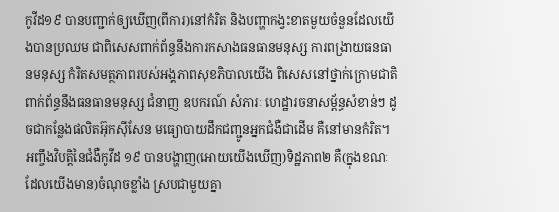កូវីដ១៩ បានបញ្ជាក់ឲ្យឃើញ(ពីការ)នៅកំរិត និងបញ្ហាកង្វះខាតមួយចំនួនដែលយើងបានប្រឈម ជាពិសេសពាក់ព័ន្ធនឹងការកសាងធនធានមនុស្ស ការពង្រាយធនធានមនុស្ស កំរិតសមត្ថភាពរបស់អង្គភាពសុខភិបាលយើង ពិសេសនៅថ្នាក់ក្រោមជាតិ ពាក់ព័ន្ធនឹងធនធានមនុស្ស ជំនាញ ឧបករណ៍ សំភារៈ ហេដ្ឋារចនាសម្ព័ន្ធសំខាន់ៗ ដូចជាកន្លែងផលិតអ៊ុកស៊ីសែន មធ្យោបាយដឹកជញ្ជូនអ្នកជំងឺជាដើម គឺនៅមានកំរិត។ អញ្ចឹងវិបត្ដិនៃជំងឺកូវីដ ១៩ បានបង្ហាញ(អោយយើងឃើញ)ទិដ្ឋភាព២ គឺ(ក្នុងខណៈដែលយើងមាន)ចំណុចខ្លាំង ស្របជាមួយគ្នា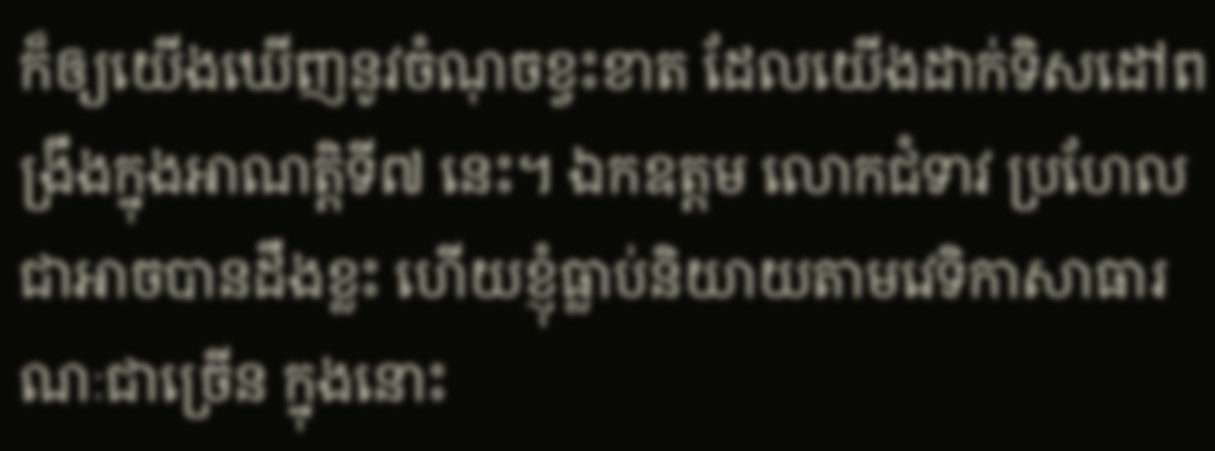ក៏ឲ្យយើងឃើញនូវចំណុចខ្វះខាត ដែលយើងដាក់ទិសដៅពង្រឹងក្នុងអាណត្ដិទី៧ នេះ។ ឯកឧត្តម លោកជំទាវ ប្រហែលជាអាចបានដឹងខ្លះ ហើយខ្ញុំធ្លាប់និយាយតាមវេទិកាសាធារណៈជាច្រើន ក្នុងនោះ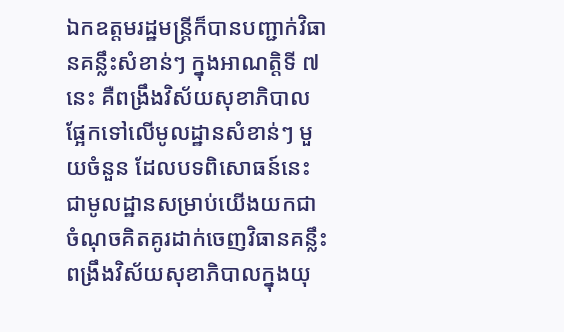ឯកឧត្តមរដ្ឋមន្ត្រីក៏បានបញ្ជាក់វិធានគន្លឹះសំខាន់ៗ ក្នុងអាណត្តិទី ៧នេះ គឺពង្រឹងវិស័យសុខាភិបាលផ្អែកទៅលើមូលដ្ឋានសំខាន់ៗ មួយចំនួន ដែលបទពិសោធន៍នេះជាមូលដ្ឋានសម្រាប់យើងយកជាចំណុចគិតគូរដាក់ចេញវិធានគន្លឹះពង្រឹងវិស័យសុខាភិបាលក្នុងយុ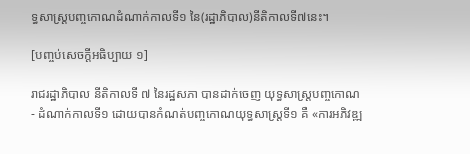ទ្ធសាស្ត្របញ្ចកោណដំណាក់កាលទី១ នៃ(រដ្ឋាភិបាល)នីតិកាលទី៧នេះ។

[បញ្ចប់សេចក្តីអធិប្បាយ ១]

រាជរដ្ឋាភិបាល នីតិកាលទី ៧ នៃរដ្ឋសភា បានដាក់ចេញ យុទ្ធសាស្ត្របញ្ចកោណ- ដំណាក់កាលទី១ ដោយបានកំណត់បញ្ចកោណយុទ្ធសាស្ត្រទី១ គឺ «ការអភិវឌ្ឍ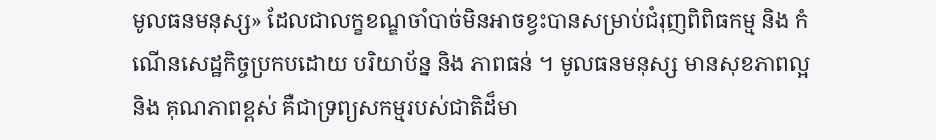មូលធនមនុស្ស» ដែលជាលក្ខខណ្ឌចាំបាច់មិនអាចខ្វះបានសម្រាប់ជំរុញពិពិធកម្ម និង កំណើនសេដ្ឋកិច្ចប្រកបដោយ បរិយាប័ន្ន និង ភាពធន់ ។ មូលធនមនុស្ស មានសុខភាពល្អ និង គុណភាពខ្ពស់ គឺជាទ្រព្យសកម្មរបស់ជាតិដ៏មា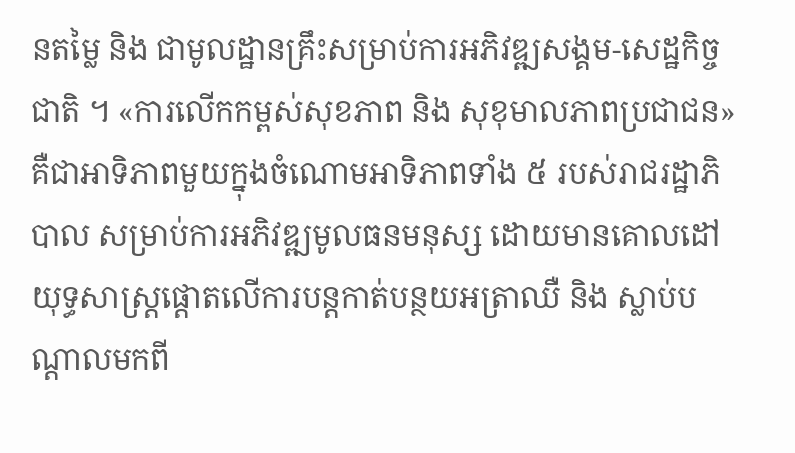នតម្លៃ និង ជាមូលដ្ឋានគ្រឹះសម្រាប់ការអភិវឌ្ឍសង្គម-សេដ្ឋកិច្ចជាតិ ។ «ការលើកកម្ពស់សុខភាព និង សុខុមាលភាពប្រជាជន» គឺជាអាទិភាពមួយក្នុងចំណោមអាទិភាពទាំង ៥ របស់រាជរដ្ឋាភិបាល សម្រាប់ការអភិវឌ្ឍមូលធនមនុស្ស ដោយមានគោលដៅយុទ្ធសាស្ត្រផ្តោតលើការបន្តកាត់បន្ថយអត្រាឈឺ និង ស្លាប់បណ្តាលមកពី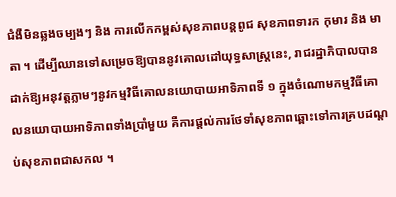ជំងឺមិនឆ្លងចម្បងៗ និង ការលើកកម្ពស់សុខភាពបន្តពូជ សុខភាពទារក កុមារ និង មាតា ។ ដើម្បីឈានទៅសម្រេចឱ្យបាននូវគោលដៅយុទ្ធសាស្ត្រនេះ, រាជរដ្ឋាភិបាលបានដាក់ឱ្យអនុវត្តភ្លាមៗនូវកម្មវិធីគោលនយោបាយអាទិភាពទី ១ ក្នុងចំណោមកម្មវិធីគោលនយោបាយអាទិភាពទាំងប្រាំមួយ គឺការផ្តល់ការថែទាំសុខភាពឆ្ពោះទៅការគ្របដណ្តប់សុខភាពជាសកល ។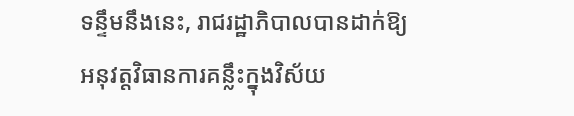ទន្ទឹមនឹងនេះ, រាជរដ្ឋាភិបាលបានដាក់ឱ្យអនុវត្តវិធានការគន្លឹះក្នុងវិស័យ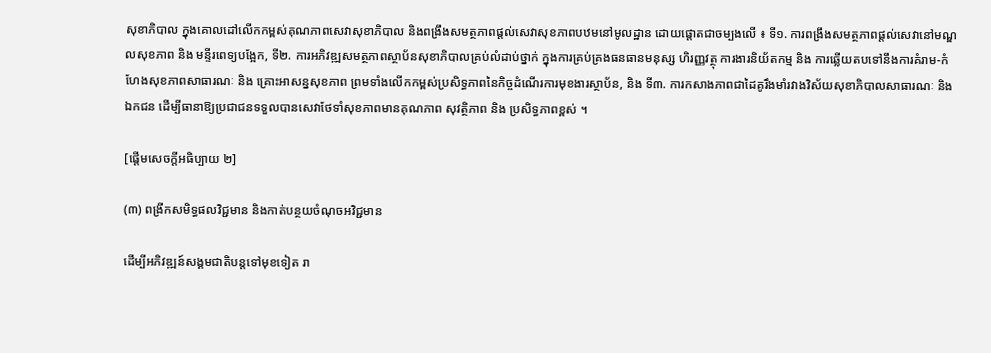សុខាភិបាល ក្នុងគោលដៅលើកកម្ពស់គុណភាពសេវាសុខាភិបាល និងពង្រឹងសមត្ថភាពផ្តល់សេវាសុខភាពបឋមនៅមូលដ្ឋាន ដោយផ្តោតជាចម្បងលើ ៖ ទី១. ការពង្រឹងសមត្ថភាពផ្តល់សេវានៅមណ្ឌលសុខភាព និង មន្ទីរពេទ្យបង្អែក, ទី២. ការអភិវឌ្ឍសមត្ថភាពស្ថាប័នសុខាភិបាលគ្រប់លំដាប់ថ្នាក់ ក្នុងការគ្រប់គ្រងធនធានមនុស្ស ហិរញ្ញវត្ថុ ការងារនិយ័តកម្ម និង ការឆ្លើយតបទៅនឹងការគំរាម-កំហែងសុខភាពសាធារណៈ និង គ្រោះអាសន្នសុខភាព ព្រមទាំងលើកកម្ពស់ប្រសិទ្ធភាពនៃកិច្ចដំណើរការមុខងារស្ថាប័ន, និង ទី៣. ការកសាងភាពជាដៃគូរឹងមាំរវាងវិស័យសុខាភិបាលសាធារណៈ និង ឯកជន ដើម្បីធានាឱ្យប្រជាជនទទួលបានសេវាថែទាំសុខភាពមានគុណភាព សុវត្ថិភាព និង ប្រសិទ្ធភាពខ្ពស់ ។

[ផ្តើមសេចក្តីអធិប្បាយ ២]

(៣) ពង្រីកសមិទ្ធផលវិជ្ជមាន និងកាត់បន្ថយចំណុចអវិជ្ជមាន

ដើម្បីអភិវឌ្ឍន៍សង្គមជាតិបន្តទៅមុខទៀត រា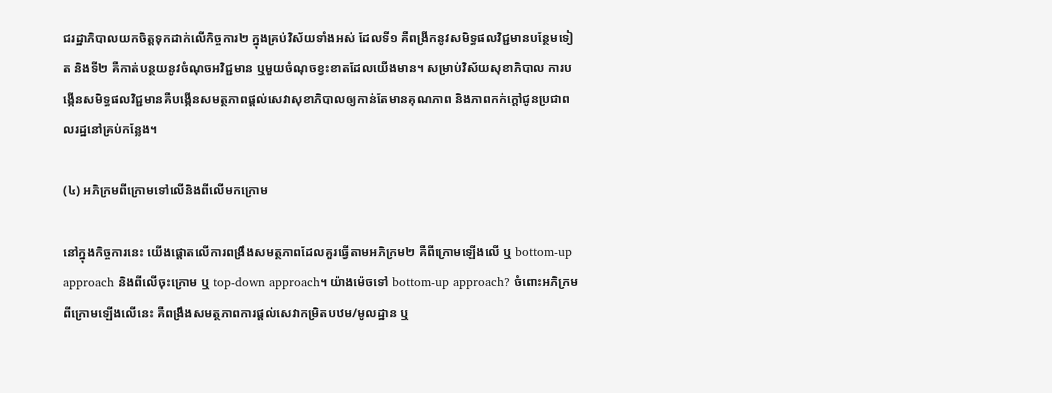ជរដ្ឋាភិបាលយកចិត្តទុកដាក់លើកិច្ចការ២ ក្នុងគ្រប់វិស័យទាំងអស់ ដែលទី១ គឺពង្រីកនូវសមិទ្ធផលវិជ្ជមានបន្ថែមទៀត និងទី២ គឺកាត់បន្ថយនូវចំណុចអវិជ្ជមាន ឬមួយចំណុចខ្វះខាតដែលយើងមាន។ សម្រាប់វិស័យសុខាភិបាល ការបង្កើនសមិទ្ធផលវិជ្ជមានគឺបង្កើនសមត្ថភាពផ្តល់សេវាសុខាភិបាលឲ្យកាន់តែមានគុណភាព និងភាពកក់ក្តៅជូនប្រជាពលរដ្ឋនៅគ្រប់កន្លែង។

(៤) អភិក្រមពីក្រោមទៅលើនិងពីលើមកក្រោម

នៅក្នុងកិច្ចការនេះ យើងផ្តោតលើការពង្រឹងសមត្ថភាពដែលគួរធ្វើតាមអភិក្រម២ គឺពីក្រោមឡើងលើ ឬ bottom-up approach និងពីលើចុះក្រោម ឬ top-down approach។ យ៉ាងម៉េចទៅ bottom-up approach? ចំពោះអភិក្រមពីក្រោមឡើងលើនេះ គឺពង្រឹងសមត្ថភាពការផ្តល់សេវាកម្រិតបឋម/មូលដ្ឋាន ឬ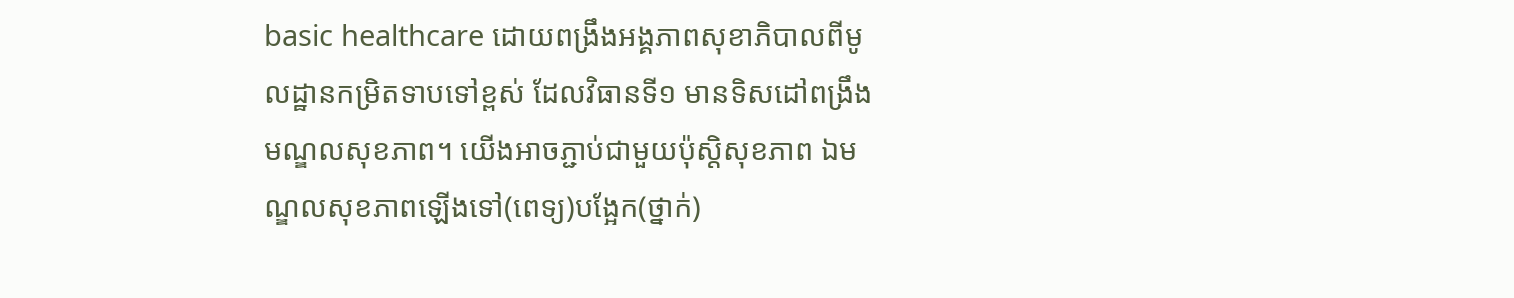basic healthcare ដោយពង្រឹងអង្គភាពសុខាភិបាលពីមូលដ្ឋានកម្រិតទាបទៅខ្ពស់ ដែលវិធានទី១ មានទិសដៅពង្រឹងមណ្ឌលសុខភាព។ យើងអាចភ្ជាប់ជាមួយប៉ុស្តិសុខភាព ឯមណ្ឌលសុខភាពឡើងទៅ(ពេទ្យ)បង្អែក(ថ្នាក់)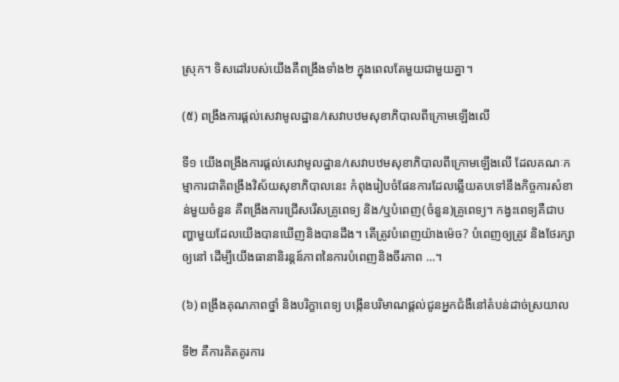ស្រុក។ ទិសដៅរបស់យើងគឺពង្រឹងទាំង២ ក្នុងពេលតែមួយជាមួយគ្នា។

(៥) ពង្រឹងការផ្តល់សេវាមូលដ្ឋាន/សេវាបឋមសុខាភិបាលពីក្រោមឡើងលើ

ទី១ យើងពង្រឹងការផ្តល់សេវាមូលដ្ឋាន/សេវាបឋមសុខាភិបាលពីក្រោមឡើងលើ ដែលគណៈកម្មាការជាតិពង្រឹងវិស័យសុខាភិបាលនេះ កំពុងរៀបចំផែនការដែលឆ្លើយតបទៅនឹងកិច្ចការសំខាន់មួយចំនួន គឺពង្រឹងការជ្រើសរើសគ្រូពេទ្យ និង/ឬបំពេញ(ចំនួន)គ្រូពេទ្យ។ កង្វះពេទ្យគឺជាបញ្ហាមួយដែលយើងបានឃើញនិងបានដឹង។ តើត្រូវបំពេញយ៉ាងម៉េច? បំពេញឲ្យត្រូវ និងថែរក្សាឲ្យនៅ ដើម្បីយើងធានានិរន្តន៍ភាពនៃការបំពេញនិងចីរភាព …។

(៦) ពង្រឹងគុណភាពថ្នាំ និងបរិក្ខាពេទ្យ បង្កើនបរិមាណផ្តល់ជូនអ្នកជំងឺនៅតំបន់ដាច់ស្រយាល

ទី២ គឺការគិតគូរការ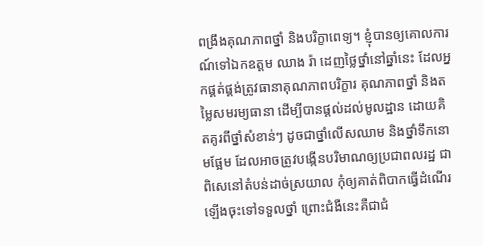ពង្រឹងគុណភាពថ្នាំ និងបរិក្ខាពេទ្យ។ ខ្ញុំបានឲ្យគោលការណ៍ទៅឯកឧត្តម ឈាង រ៉ា ដេញថ្លៃថ្នាំនៅឆ្នាំនេះ ដែលអ្នកផ្គត់ផ្គង់ត្រូវធានាគុណភាពបរិក្ខារ គុណភាពថ្នាំ និងតម្លៃសមរម្យធានា ដើម្បីបានផ្តល់ដល់មូលដ្ឋាន ដោយគិតគូរពីថ្នាំសំខាន់ៗ ដូចជាថ្នាំលើសឈាម និងថ្នាំទឹកនោមផ្អែម ដែលអាចត្រូវបង្កើនបរិមាណឲ្យប្រជាពលរដ្ឋ ជាពិសេនៅតំបន់ដាច់ស្រយាល កុំឲ្យគាត់ពិបាកធ្វើដំណើរឡើងចុះទៅទទួលថ្នាំ ព្រោះជំងឺនេះគឺជាជំ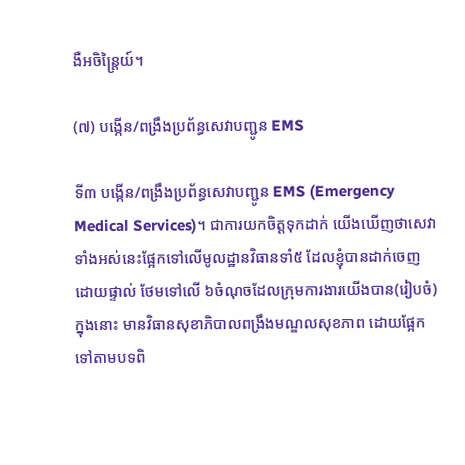ងឺអចិន្ត្រៃយ៍។

(៧) បង្កើន/ពង្រឹងប្រព័ន្ធសេវាបញ្ជូន EMS

ទី៣ បង្កើន/ពង្រឹងប្រព័ន្ធសេវាបញ្ជូន EMS (Emergency Medical Services)។ ជាការយកចិត្តទុកដាក់ យើងឃើញថាសេវាទាំងអស់នេះផ្អែកទៅលើមូលដ្ឋានវិធានទាំ៥ ដែលខ្ញុំបានដាក់ចេញដោយផ្ទាល់ ថែមទៅលើ ៦ចំណុចដែលក្រុមការងារយើងបាន(រៀបចំ) ក្នុងនោះ មានវិធានសុខាភិបាលពង្រឹងមណ្ឌលសុខភាព ដោយផ្អែកទៅតាមបទពិ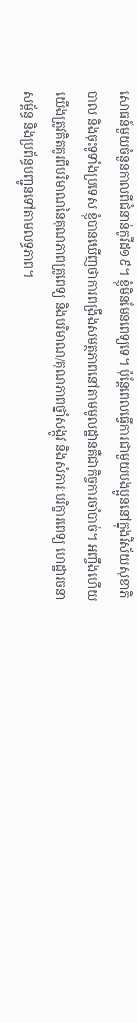សោធន៍មួយចំនួនកាលពីជំនាន់កូវីដ១៩។ ខ្ញុំមិនមែនពេទ្យទេ។ ប៉ុន្តែពេលធ្វើការជាមួយបងប្អូននៅក្នុងវិស័យសុខាភិបាល និងចុះទូទាំងប្រទេស ខ្ញុំបានឃើញថាការពង្រឹងសមត្ថភាពនៅតាមមូលដ្ឋានគឺជាកិច្ចការចាំបាច់។ អញ្ចឹងហើយយើងត្រូវគិតគូរពីបរិមាណនៃគុណភាពគ្រូពេទ្យ និងបរិមាណ/គុណភាពថ្នាំសង្កូវ និងសំភារៈបរិក្ខារពេទ្យ ហេដ្ឋារចនាសម្ព័ន្ធ និងប្រព័ន្ធបញ្ជូនទៅតាមលទ្ធភាព។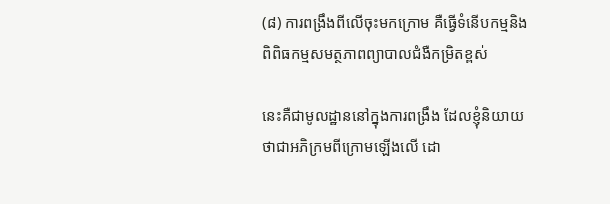(៨) ការពង្រឹងពីលើចុះមកក្រោម គឺធ្វើទំនើបកម្មនិងពិពិធកម្មសមត្ថភាពព្យាបាលជំងឺកម្រិតខ្ពស់

នេះគឺជាមូលដ្ឋាននៅក្នុងការពង្រឹង ដែលខ្ញុំនិយាយថាជាអភិក្រមពីក្រោមឡើងលើ ដោ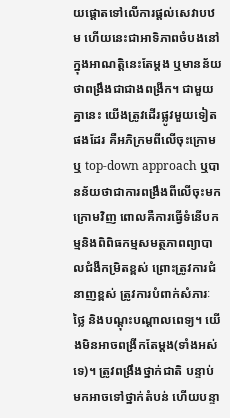យផ្តោតទៅលើការផ្តល់សេវាបឋម ហើយនេះជាអាទិភាពចំបងនៅក្នុងអាណត្តិនេះតែម្តង ឬមានន័យថាពង្រឹងជាជាងពង្រីក។ ជាមួយគ្នានេះ យើងត្រូវដើរផ្លូវមួយទៀតផងដែរ គឺអភិក្រមពីលើចុះក្រោម ឬ top-down approach ឬបានន័យថាជាការពង្រឹងពីលើចុះមកក្រោមវិញ ពោលគឺការធ្វើទំនើបកម្មនិងពិពិធកម្មសមត្ថភាពព្យាបាលជំងឺកម្រិតខ្ពស់ ព្រោះត្រូវការជំនាញខ្ពស់ ត្រូវការបំពាក់សំភារៈថ្លៃ និងបណ្តុះបណ្តាលពេទ្យ។ យើងមិនអាចពង្រីកតែម្តង(ទាំងអស់ទេ)។ ត្រូវពង្រឹងថ្នាក់ជាតិ បន្ទាប់មកអាចទៅថ្នាក់តំបន់ ហើយបន្ទា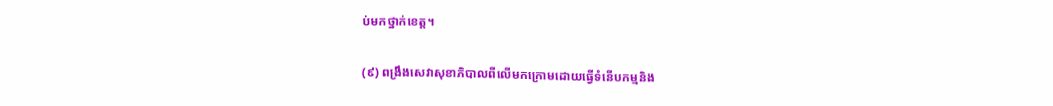ប់មកថ្នាក់ខេត្ត។

(៩) ពង្រឹងសេវាសុខាភិបាលពីលើមកក្រោមដោយធ្វើទំនើបកម្មនិង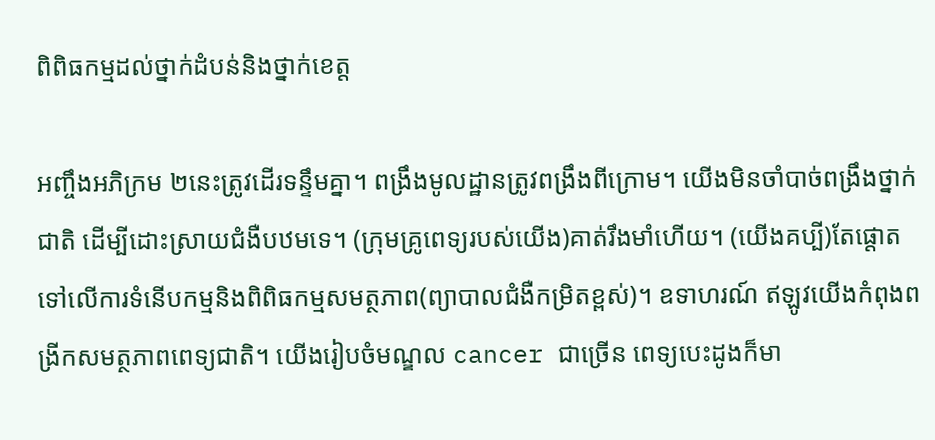ពិពិធកម្មដល់ថ្នាក់ដំបន់និងថ្នាក់ខេត្ត

អញ្ចឹងអភិក្រម ២នេះត្រូវដើរទន្ទឹមគ្នា។ ពង្រឹងមូលដ្ឋានត្រូវពង្រឹងពីក្រោម។ យើងមិនចាំបាច់ពង្រឹងថ្នាក់ជាតិ ដើម្បីដោះស្រាយជំងឺបឋមទេ។ (ក្រុមគ្រូពេទ្យរបស់យើង)គាត់រឹងមាំហើយ។ (យើងគប្បី)តែផ្តោតទៅលើការទំនើបកម្មនិងពិពិធកម្មសមត្ថភាព(ព្យាបាលជំងឺកម្រិតខ្ពស់)។ ឧទាហរណ៍ ឥឡូវយើងកំពុងពង្រីកសមត្ថភាពពេទ្យជាតិ។ យើងរៀបចំមណ្ឌល cancer ជាច្រើន ពេទ្យបេះដូងក៏មា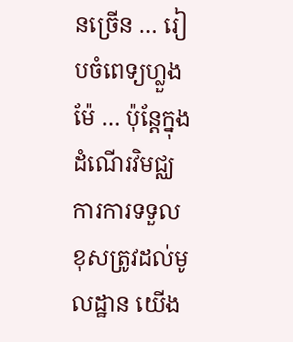នច្រើន … រៀបចំពេទ្យហ្លួងម៉ែ … ប៉ុន្តែក្នុងដំណើរវិមជ្ឈការការទទួលខុសត្រូវដល់មូលដ្ឋាន យើង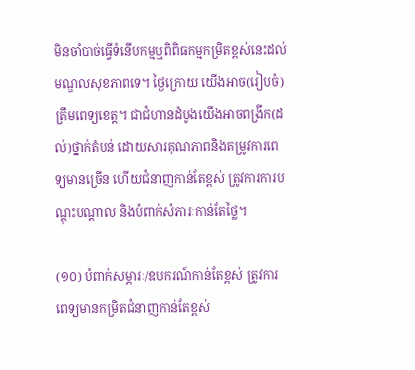មិនចាំបាច់ធ្វើទំនើបកម្មឬពិពិធកម្មកម្រិតខ្ពស់នេះដល់មណ្ឌលសុខភាពទេ។ ថ្ងៃក្រោយ យើងអាច(រៀបចំ)ត្រឹមពេទ្យខេត្ត។ ជាជំហានដំបូងយើងអាចពង្រីក(ដល់)ថ្នាក់តំបន់ ដោយសារគុណភាពនិងតម្រូវការពេទ្យមានច្រើន ហើយជំនាញកាន់តែខ្ពស់ ត្រូវការការបណ្តុះបណ្តាល និងបំពាក់សំភារៈកាន់តែថ្លៃ។

(១០) បំពាក់សម្ភារៈ/ឧបករណ៍កាន់តែខ្ពស់ ត្រូវការពេទ្យមានកម្រិតជំនាញកាន់តែខ្ពស់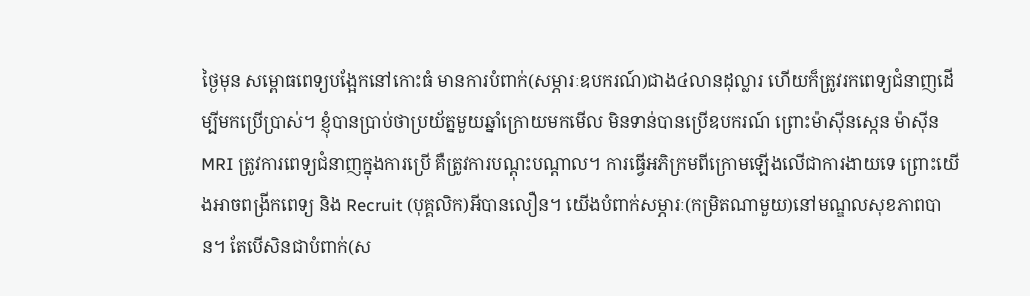ថ្ងៃមុន សម្ពោធពេទ្យបង្អែកនៅកោះធំ មានការបំពាក់(សម្ភារៈឧបករណ៍)ជាង៤លានដុល្លារ ហើយក៏ត្រូវរកពេទ្យជំនាញដើម្បីមកប្រើប្រាស់។ ខ្ញុំបានប្រាប់ថាប្រយ័ត្នមួយឆ្នាំក្រោយមកមើល មិនទាន់បានប្រើឧបករណ៍ ព្រោះម៉ាស៊ីនស្កេន ម៉ាស៊ីន MRI ត្រូវការពេទ្យជំនាញក្នុងការប្រើ គឺត្រូវការបណ្ដុះបណ្ដាល។ ការធ្វើអភិក្រមពីក្រោមឡើងលើជាការងាយទេ ព្រោះយើងអាចពង្រីកពេទ្យ និង Recruit (បុគ្គលិក)អីបានលឿន។ យើងបំពាក់សម្ភារៈ(កម្រិតណាមួយ)នៅមណ្ឌលសុខភាពបាន។ តែបើសិនជាបំពាក់(ស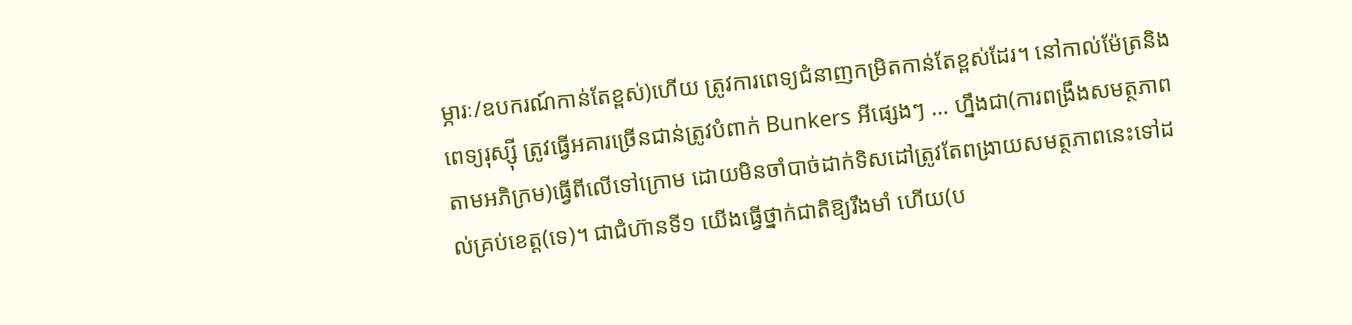ម្ភារៈ/ឧបករណ៍កាន់តែខ្ពស់)ហើយ ត្រូវការពេទ្យជំនាញកម្រិតកាន់តែខ្ពស់ដែរ។ នៅកាល់ម៉ែត្រនិងពេទ្យរុស្ស៊ី ត្រូវធ្វើអគារច្រើនជាន់ត្រូវបំពាក់ Bunkers អីផ្សេងៗ … ហ្នឹងជា(ការពង្រឹងសមត្ថភាពតាមអភិក្រម)ធ្វើពីលើទៅក្រោម ដោយមិនចាំបាច់ដាក់ទិសដៅត្រូវតែពង្រាយសមត្ថភាពនេះទៅដល់គ្រប់ខេត្ត(ទេ)។ ជាជំហ៊ានទី១ យើងធ្វើថ្នាក់ជាតិឱ្យរឹងមាំ ហើយ(ប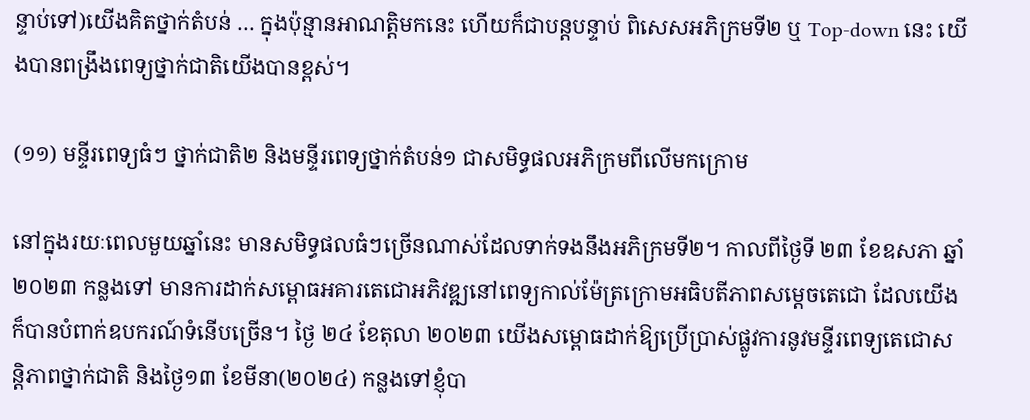ន្ទាប់ទៅ)យើងគិតថ្នាក់តំបន់ … ក្នុងប៉ុន្មានអាណត្តិមកនេះ ហើយក៏ជាបន្តបន្ទាប់ ពិសេសអភិក្រមទី២ ឬ Top-down នេះ យើងបានពង្រឹងពេទ្យថ្នាក់ជាតិយើងបានខ្ពស់។

(១១) មន្ទីរពេទ្យធំៗ ថ្នាក់ជាតិ២ និងមន្ទីរពេទ្យថ្នាក់តំបន់១ ជាសមិទ្ធផលអភិក្រមពីលើមកក្រោម

នៅក្នុងរយៈពេលមួយឆ្នាំនេះ មានសមិទ្ធផលធំៗច្រើនណាស់ដែលទាក់ទងនឹងអភិក្រមទី២។ កាលពីថ្ងៃទី ២៣ ខែឧសភា ឆ្នាំ២០២៣ កន្លងទៅ មានការដាក់សម្ពោធអគារតេជោអភិវឌ្ឍនៅពេទ្យកាល់ម៉ែត្រក្រោមអធិបតីភាពសម្ដេចតេជោ ដែលយើងក៏បានបំពាក់ឧបករណ៍ទំនើបច្រើន។ ថ្ងៃ ២៤ ខែតុលា ២០២៣ យើងសម្ពោធដាក់ឱ្យប្រើប្រាស់ផ្លូវការនូវមន្ទីរពេទ្យតេជោសន្តិភាពថ្នាក់ជាតិ និងថ្ងៃ១៣ ខែមីនា(២០២៤) កន្លងទៅខ្ញុំបា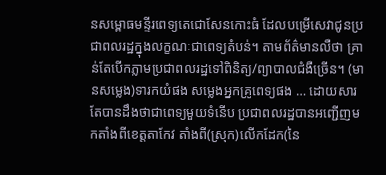នសម្ពោធមន្ទីរពេទ្យតេជោសែនកោះធំ ដែលបម្រើសេវាជូនប្រជាពលរដ្ឋក្នុងលក្ខណៈជាពេទ្យតំបន់។ តាមព័ត៌មានលឺថា គ្រាន់តែបើកភ្លាមប្រជាពលរដ្ឋទៅពិនិត្យ/ព្យាបាលជំងឺច្រើន។ (មានសម្លេង)ទារកយំផង សម្លេងអ្នកគ្រូពេទ្យផង … ដោយសារតែបានដឹងថាជាពេទ្យមួយទំនើប ប្រជាពលរដ្ឋបានអញ្ជើញមកតាំងពីខេត្តតាកែវ តាំងពី(ស្រុក)លើកដែក(នៃ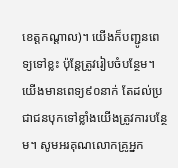ខេត្តកណ្តាល)។ យើងក៏បញ្ជូនពេទ្យទៅខ្លះ ប៉ុន្តែត្រូវរៀបចំបន្ថែម។ យើងមានពេទ្យ៩០នាក់ តែដល់ប្រជាជនបុកទៅខ្លាំងយើងត្រូវការបន្ថែម។ សូមអរគុណលោកគ្រូអ្នក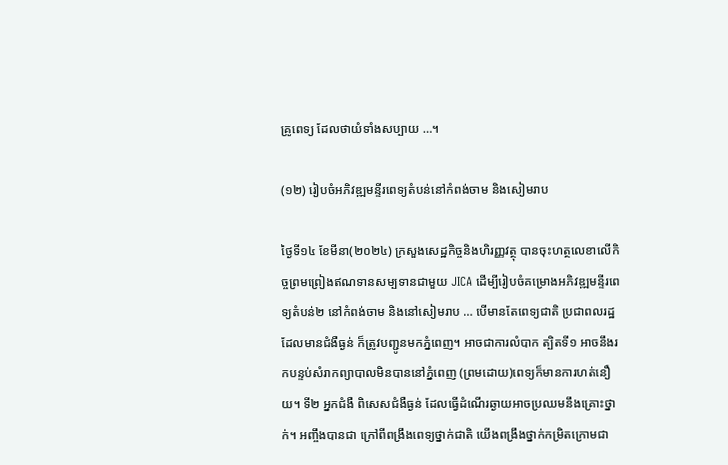គ្រូពេទ្យ ដែលថាយំទាំងសប្បាយ …។

(១២) រៀបចំអភិវឌ្ឍមន្ទីរពេទ្យតំបន់នៅកំពង់ចាម និងសៀមរាប

ថ្ងៃទី១៤ ខែមីនា(២០២៤) ក្រសួងសេដ្ឋកិច្ចនិងហិរញ្ញវត្ថុ បានចុះហត្ថលេខាលើកិច្ចព្រមព្រៀងឥណទានសម្បទានជាមួយ JICA ដើម្បីរៀបចំគម្រោងអភិវឌ្ឍមន្ទីរពេទ្យតំបន់២ នៅកំពង់ចាម និងនៅសៀមរាប … បើមានតែពេទ្យជាតិ ប្រជាពលរដ្ឋដែលមានជំងឺធ្ងន់ ក៏ត្រូវបញ្ជូនមកភ្នំពេញ។ អាចជាការលំបាក ត្បិតទី១ អាចនឹងរកបន្ទប់សំរាកព្យាបាលមិនបាននៅភ្នំពេញ (ព្រមដោយ)ពេទ្យក៏មានការហត់នឿយ។ ទី២ អ្នកជំងឺ ពិសេសជំងឺធ្ងន់ ដែលធ្វើដំណើរឆ្ងាយអាចប្រឈមនឹងគ្រោះថ្នាក់។ អញ្ចឹងបានជា ក្រៅពីពង្រឹងពេទ្យថ្នាក់ជាតិ យើងពង្រឹងថ្នាក់កម្រិតក្រោមជា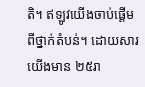តិ។ ឥឡូវយើងចាប់ផ្ដើមពីថ្នាក់តំបន់។ ដោយសារយើងមាន ២៥រា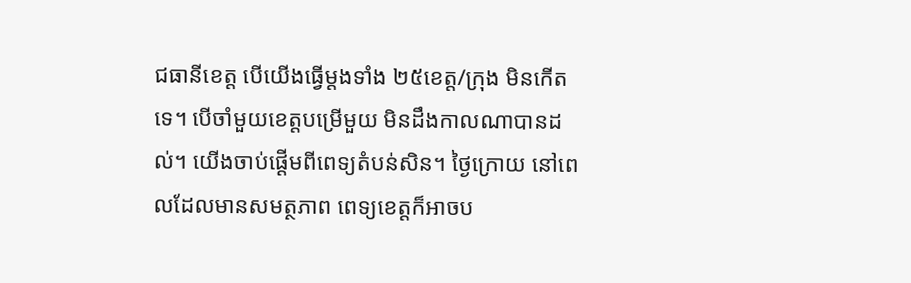ជធានីខេត្ត បើយើងធ្វើម្ដងទាំង ២៥ខេត្ត/ក្រុង មិនកើតទេ។ បើចាំមួយខេត្តបម្រើមួយ មិនដឹងកាលណាបានដល់។ យើងចាប់ផ្ដើមពីពេទ្យតំបន់សិន។ ថ្ងៃក្រោយ នៅពេលដែលមានសមត្ថភាព ពេទ្យខេត្តក៏អាចប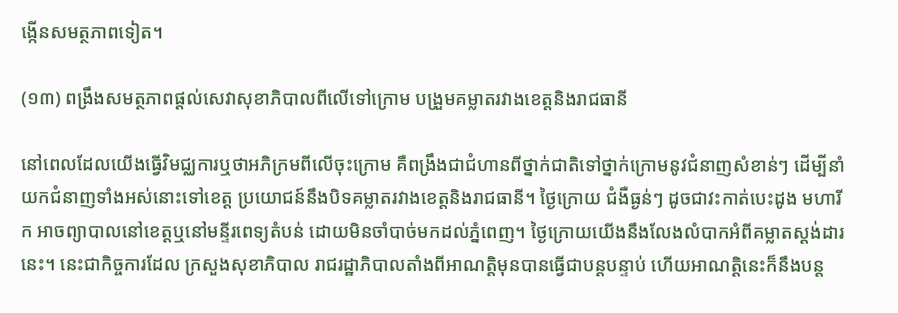ង្កើនសមត្ថភាពទៀត។

(១៣) ពង្រឹងសមត្ថភាពផ្តល់សេវាសុខាភិបាលពីលើទៅក្រោម បង្រួមគម្លាតរវាងខេត្តនិងរាជធានី

នៅពេលដែលយើងធ្វើវិមជ្ឈការឬថាអភិក្រមពីលើចុះក្រោម គឺពង្រឹងជាជំហានពីថ្នាក់ជាតិទៅថ្នាក់ក្រោមនូវជំនាញសំខាន់ៗ ដើម្បីនាំយកជំនាញទាំងអស់នោះទៅខេត្ត ប្រយោជន៍នឹងបិទគម្លាតរវាងខេត្តនិងរាជធានី។ ថ្ងៃក្រោយ ជំងឺធ្ងន់ៗ ដូចជាវះកាត់បេះដូង មហារីក អាចព្យាបាលនៅខេត្តឬនៅមន្ទីរពេទ្យតំបន់ ដោយមិនចាំបាច់មកដល់ភ្នំពេញ។ ថ្ងៃក្រោយយើងនឹងលែងលំបាកអំពីគម្លាតស្ដង់ដារនេះ។ នេះជាកិច្ចការដែល ក្រសួងសុខាភិបាល រាជរដ្ឋាភិបាលតាំងពីអាណត្តិមុនបានធ្វើជាបន្តបន្ទាប់ ហើយអាណត្តិនេះក៏នឹងបន្ត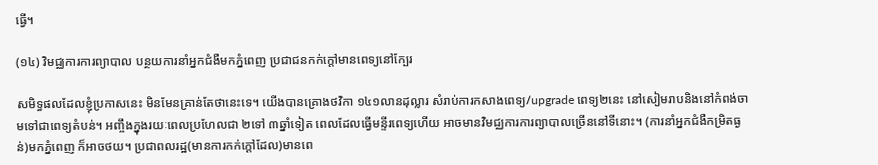ធ្វើ។

(១៤) វិមជ្ឈការការព្យាបាល បន្ថយការនាំអ្នកជំងឺមកភ្នំពេញ ប្រជាជនកក់ក្តៅមានពេទ្យនៅក្បែរ

សមិទ្ធផលដែលខ្ញុំប្រកាសនេះ មិនមែនគ្រាន់តែថានេះទេ។ យើងបានគ្រោងថវិកា ១៤១លានដុល្លារ សំរាប់ការកសាងពេទ្យ/upgrade ពេទ្យ២នេះ នៅសៀមរាបនិងនៅកំពង់ចាមទៅជាពេទ្យតំបន់។ អញ្ចឹងក្នុងរយៈពេលប្រហែលជា ២ទៅ ៣ឆ្នាំទៀត ពេលដែលធ្វើមន្ទីរពេទ្យហើយ អាចមានវិមជ្ឈការការព្យាបាលច្រើននៅទីនោះ។ (ការនាំអ្នកជំងឺកម្រិតធ្ងន់)មកភ្នំពេញ ក៏អាចថយ។ ប្រជាពលរដ្ឋ(មានការកក់ក្តៅដែល)មានពេ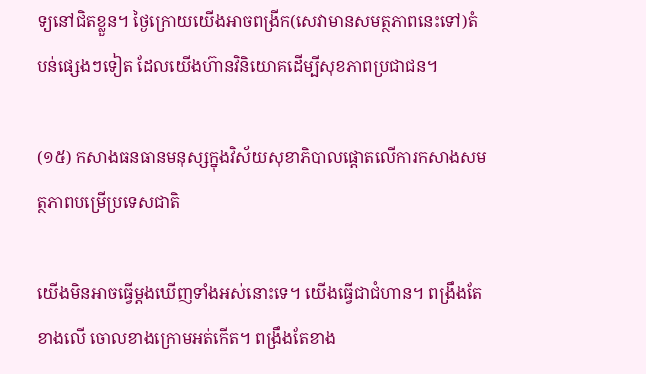ទ្យនៅជិតខ្លួន។ ថ្ងៃក្រោយយើងអាចពង្រីក(សេវាមានសមត្ថភាពនេះទៅ)តំបន់ផ្សេងៗទៀត ដែលយើងហ៊ានវិនិយោគដើម្បីសុខភាពប្រជាជន។

(១៥) កសាងធនធានមនុស្សក្នុងវិស័យសុខាភិបាលផ្ដោតលើការកសាងសមត្ថភាពបម្រើប្រទេសជាតិ

យើងមិនអាចធ្វើម្ដងឃើញទាំងអស់នោះទេ។ យើងធ្វើជាជំហាន។ ពង្រឹងតែខាងលើ ចោលខាងក្រោមអត់កើត។ ពង្រឹងតែខាង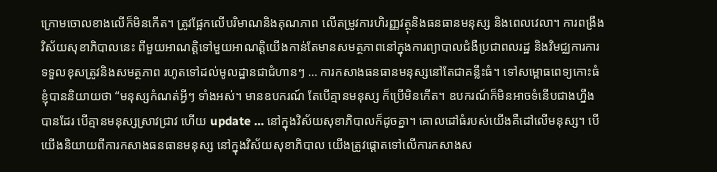ក្រោមចោលខាងលើក៏មិនកើត។ ត្រូវផ្អែកលើបរិមាណនិងគុណភាព លើតម្រូវការហិរញ្ញវត្ថុនិងធនធានមនុស្ស និងពេលវេលា។ ការពង្រឹងវិស័យសុខាភិបាលនេះ ពីមួយអាណត្តិទៅមួយអាណត្តិយើងកាន់តែមានសមត្ថភាពនៅក្នុងការព្យាបាលជំងឺប្រជាពលរដ្ឋ និងវិមជ្ឈការការទទួលខុសត្រូវនិងសមត្ថភាព រហូតទៅដល់មូលដ្ឋានជាជំហានៗ … ការកសាងធនធានមនុស្សនៅតែជាគន្លឹះធំ។ ទៅសម្ពោធពេទ្យកោះធំ ខ្ញុំបាននិយាយថា “មនុស្សកំណត់អ្វីៗ ទាំងអស់។ មានឧបករណ៍ តែបើគ្មានមនុស្ស ក៏ប្រើមិនកើត។ ឧបករណ៍ក៏មិនអាចទំនើបជាងហ្នឹងបានដែរ បើគ្មានមនុស្សស្រាវជ្រាវ ហើយ update … នៅក្នុងវិស័យសុខាភិបាលក៏ដូចគ្នា។ គោលដៅធំរបស់យើងគឺដៅលើមនុស្ស។ បើយើងនិយាយពីការកសាងធនធានមនុស្ស នៅក្នុងវិស័យសុខាភិបាល យើងត្រូវផ្ដោតទៅលើការកសាងស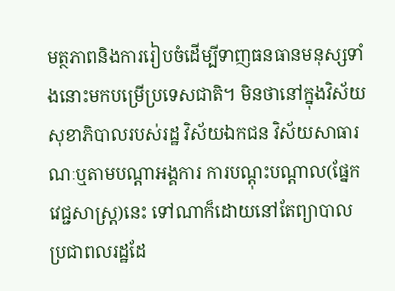មត្ថភាពនិងការរៀបចំដើម្បីទាញធនធានមនុស្សទាំងនោះមកបម្រើប្រទេសជាតិ។ មិនថានៅក្នុងវិស័យសុខាភិបាលរបស់រដ្ឋ វិស័យឯកជន វិស័យសាធារណៈឬតាមបណ្ដាអង្គការ ការបណ្ដុះបណ្ដាល(ផ្នែកវេជ្ជសាស្ត្រ)នេះ ទៅណាក៏ដោយនៅតែព្យាបាលប្រជាពលរដ្ឋដែ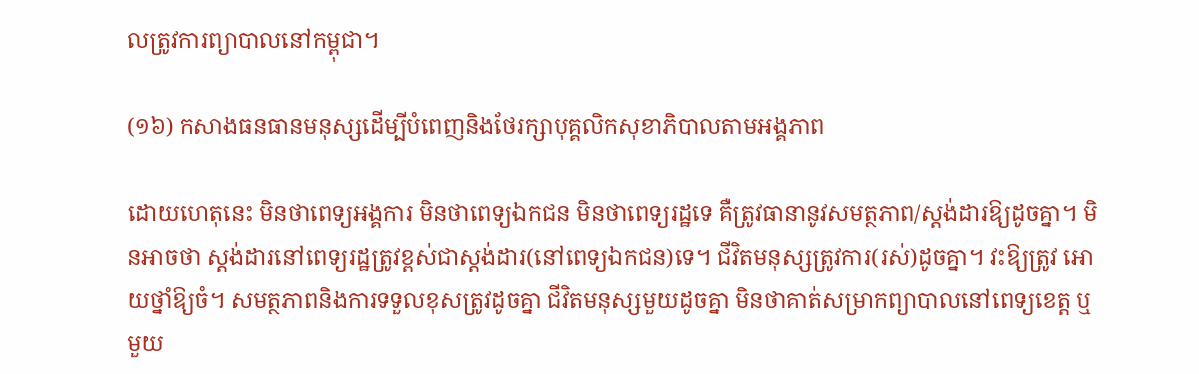លត្រូវការព្យាបាលនៅកម្ពុជា។

(១៦) កសាងធនធានមនុស្សដើម្បីបំពេញនិងថែរក្សាបុគ្គលិកសុខាភិបាលតាមអង្គភាព

ដោយហេតុនេះ មិនថាពេទ្យអង្គការ មិនថាពេទ្យឯកជន មិនថាពេទ្យរដ្ឋទេ គឺត្រូវធានានូវសមត្ថភាព/ស្ដង់ដារឱ្យដូចគ្នា។ មិនអាចថា ស្ដង់ដារនៅពេទ្យរដ្ឋត្រូវខ្ពស់ជាស្ដង់ដារ(នៅពេទ្យឯកជន)ទេ។ ជីវិតមនុស្សត្រូវការ(រស់)ដូចគ្នា។ វះឱ្យត្រូវ អោយថ្នាំឱ្យចំ។ សមត្ថភាពនិងការទទួលខុសត្រូវដូចគ្នា ជីវិតមនុស្សមួយដូចគ្នា មិនថាគាត់សម្រាកព្យាបាលនៅពេទ្យខេត្ត ឬមួយ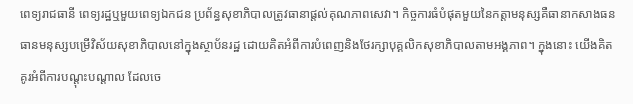ពេទ្យរាជធានី ពេទ្យរដ្ឋឬមួយពេទ្យឯកជន ប្រព័ន្ធសុខាភិបាលត្រូវធានាផ្តល់គុណភាពសេវា។ កិច្ចការធំបំផុតមួយនៃកត្តាមនុស្សគឺធានាកសាងធនធានមនុស្សបម្រើវិស័យសុខាភិបាលនៅក្នុងស្ថាប័នរដ្ឋ ដោយគិតអំពីការបំពេញនិងថែរក្សាបុគ្គលិកសុខាភិបាលតាមអង្គភាព។ ក្នុងនោះ យើងគិតគូរអំពីការបណ្ដុះបណ្ដាល ដែលចេ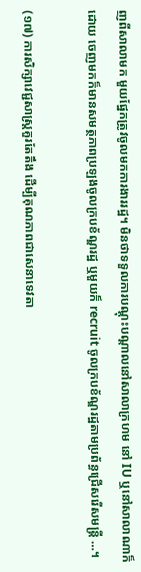ញពីសាលាមក មួយផ្នែកត្រូវចូលមកការងាររដ្ឋ។ មិនថាទទួលការបណ្ដុះបណ្ដាលនៅសាលាក្រហម នៅ IU ឬនៅសាលាណាក៏ដោយ ចេញមកក៏មានសមត្ថភាពប្រឡងចូលក្របខ័ណ្ឌរដ្ឋ ឬមួយក៏ recruit ចូលក្របខ័ណ្ឌរដ្ឋតាមប្រព័ន្ធជ្រើសរើសមន្ត្រី …។

(១៧) ការសិក្សាវេជ្ជសាស្ត្រគួរតែតឹង ដើម្បីគុណភាពជាសេនាទេវតា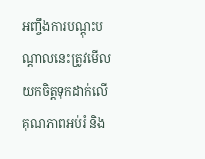អញ្ចឹងការបណ្តុះបណ្តាលនេះត្រូវមើលយកចិត្តទុកដាក់លើគុណភាពអប់រំ និង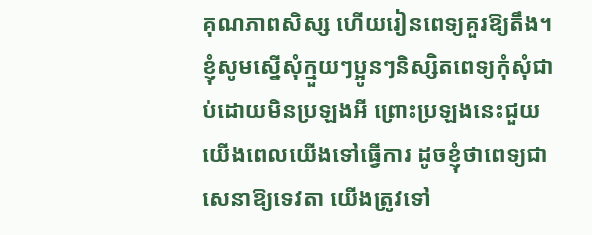គុណភាពសិស្ស ហើយរៀនពេទ្យគួរឱ្យតឹង។ ខ្ញុំសូមស្នើសុំក្មួយៗប្អូនៗនិស្សិតពេទ្យកុំសុំជាប់ដោយមិនប្រឡងអី ព្រោះប្រឡងនេះជួយយើងពេលយើងទៅធ្វើការ ដូចខ្ញុំថាពេទ្យជាសេនាឱ្យទេវតា យើងត្រូវទៅ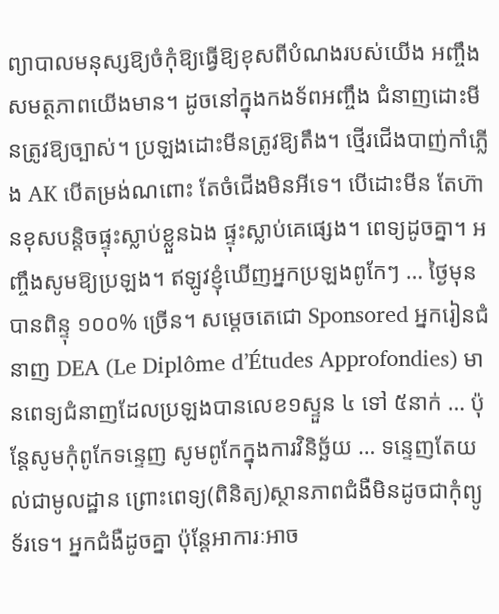ព្យាបាលមនុស្សឱ្យចំកុំឱ្យធ្វើឱ្យខុសពីបំណងរបស់យើង អញ្ចឹងសមត្ថភាពយើងមាន។ ដូចនៅក្នុងកងទ័ពអញ្ចឹង ជំនាញដោះមីនត្រូវឱ្យច្បាស់។ ប្រឡងដោះមីនត្រូវឱ្យតឹង។ ថ្មើរជើងបាញ់កាំភ្លើង AK បើតម្រង់ណពោះ តែចំជើងមិនអីទេ។ បើដោះមីន តែហ៊ានខុសបន្តិចផ្ទុះស្លាប់ខ្លួនឯង ផ្ទុះស្លាប់គេផ្សេង។ ពេទ្យដូចគ្នា។ អញ្ចឹងសូមឱ្យប្រឡង។ ឥឡូវខ្ញុំឃើញអ្នកប្រឡងពូកែៗ … ថ្ងៃមុនបានពិន្ទុ ១០០% ច្រើន។ សម្តេចតេជោ Sponsored អ្នករៀនជំនាញ DEA (Le Diplôme d’Études Approfondies) មានពេទ្យជំនាញដែលប្រឡងបានលេខ១ស្ទួន ៤ ទៅ ៥នាក់ … ប៉ុន្តែសូមកុំពូកែទន្ទេញ សូមពូកែក្នុងការវិនិច្ឆ័យ … ទន្ទេញតែយល់ជាមូលដ្ឋាន ព្រោះពេទ្យ(ពិនិត្យ)ស្ថានភាពជំងឺមិនដូចជាកុំព្យូទ័រទេ។ អ្នកជំងឺដូចគ្នា ប៉ុន្តែអាការៈអាច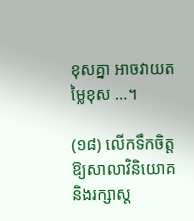ខុសគ្នា អាចវាយតម្លៃខុស …។

(១៨) លើកទឹកចិត្តឱ្យសាលាវិនិយោគនិងរក្សាស្ត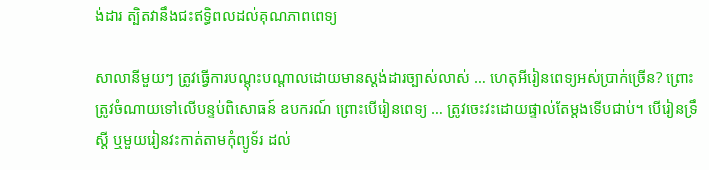ង់ដារ ត្បិតវានឹងជះឥទ្ធិពលដល់គុណភាពពេទ្យ

សាលានីមួយៗ ត្រូវធ្វើការបណ្តុះបណ្តាលដោយមានស្តង់ដារច្បាស់លាស់ … ហេតុអីរៀនពេទ្យអស់ប្រាក់ច្រើន? ព្រោះត្រូវចំណាយទៅលើបន្ទប់ពិសោធន៍ ឧបករណ៍ ព្រោះបើរៀនពេទ្យ … ត្រូវចេះវះដោយផ្ទាល់តែម្តងទើបជាប់។ បើរៀនទ្រឹស្តី ឬមួយរៀនវះកាត់តាមកុំព្យូទ័រ ដល់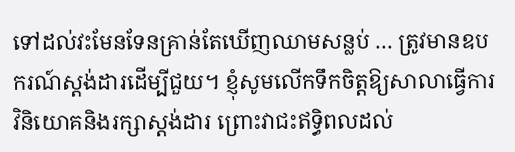ទៅដល់វះមែនទែនគ្រាន់តែឃើញឈាមសន្លប់ … ត្រូវមានឧបករណ៍ស្តង់ដារដើម្បីជួយ។ ខ្ញុំសូមលើកទឹកចិត្តឱ្យសាលាធ្វើការវិនិយោគនិងរក្សាស្តង់ដារ ព្រោះវាជះឥទ្ធិពលដល់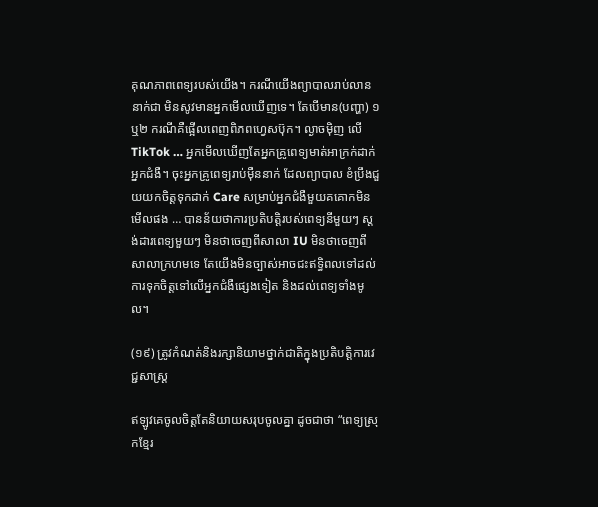គុណភាពពេទ្យរបស់យើង។ ករណីយើងព្យាបាលរាប់លាននាក់ជា មិនសូវមានអ្នកមើលឃើញទេ។ តែបើមាន(បញ្ហា) ១ ឬ២ ករណីគឺផ្អើលពេញពិភពហ្វេសប៊ុក។ ល្ងាចម៉ិញ លើ TikTok … អ្នកមើលឃើញតែអ្នកគ្រូពេទ្យមាត់អាក្រក់ដាក់អ្នកជំងឺ។ ចុះអ្នកគ្រូពេទ្យរាប់ម៉ឺននាក់ ដែលព្យាបាល ខំប្រឹងជួយយកចិត្តទុកដាក់ Care សម្រាប់អ្នកជំងឺមួយគគោកមិនមើលផង … បានន័យថាការប្រតិបត្តិរបស់ពេទ្យនីមួយៗ ស្តង់ដារពេទ្យមួយៗ មិនថាចេញពីសាលា IU មិនថាចេញពីសាលាក្រហមទេ តែយើងមិនច្បាស់អាចជះឥទ្ធិពលទៅដល់ការទុកចិត្តទៅលើអ្នកជំងឺផ្សេងទៀត និងដល់ពេទ្យទាំងមូល។

(១៩) ត្រូវកំណត់និងរក្សានិយាមថ្នាក់ជាតិក្នុងប្រតិបត្តិការវេជ្ជសាស្ត្រ

ឥឡូវគេចូលចិត្តតែនិយាយសរុបចូលគ្នា ដូចជាថា “ពេទ្យស្រុកខ្មែរ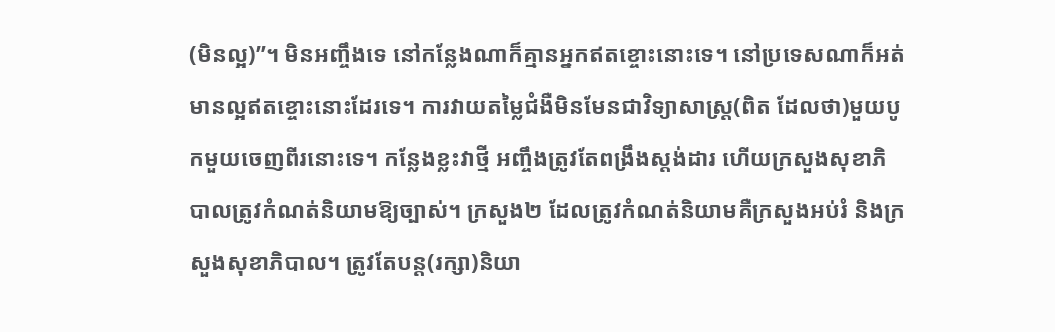(មិនល្អ)”។ មិនអញ្ចឹងទេ នៅកន្លែងណាក៏គ្មានអ្នកឥតខ្ចោះនោះទេ។ នៅប្រទេសណាក៏អត់មានល្អឥតខ្ចោះនោះដែរទេ។ ការវាយតម្លៃជំងឺមិនមែនជាវិទ្យាសាស្ត្រ(ពិត ដែលថា)មួយបូកមួយចេញពីរនោះទេ។ កន្លែងខ្លះវាថ្មី អញ្ចឹងត្រូវតែពង្រឹងស្តង់ដារ ហើយក្រសួងសុខាភិបាលត្រូវកំណត់និយាមឱ្យច្បាស់។ ក្រសួង២ ដែលត្រូវកំណត់និយាមគឺក្រសួងអប់រំ និងក្រសួងសុខាភិបាល។ ត្រូវតែបន្ត(រក្សា)និយា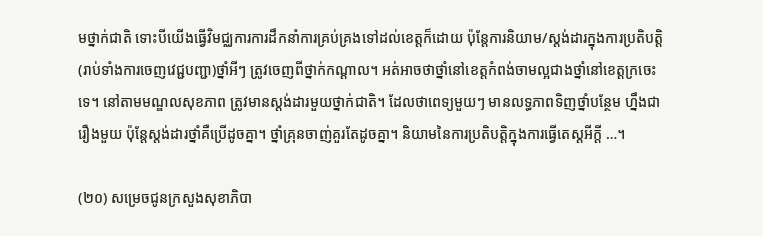មថ្នាក់ជាតិ ទោះបីយើងធ្វើវិមជ្ឈការការដឹកនាំការគ្រប់គ្រងទៅដល់ខេត្តក៏ដោយ ប៉ុន្តែការនិយាម/ស្តង់ដារក្នុងការប្រតិបត្តិ (រាប់ទាំងការចេញវេជ្ជបញ្ជា)ថ្នាំអីៗ ត្រូវចេញពីថ្នាក់កណ្តាល។ អត់អាចថាថ្នាំនៅខេត្តកំពង់ចាមល្អជាងថ្នាំនៅខេត្តក្រចេះទេ។ នៅតាមមណ្ឌលសុខភាព ត្រូវមានស្តង់ដារមួយថ្នាក់ជាតិ។ ដែលថាពេទ្យមួយៗ មានលទ្ធភាពទិញថ្នាំបន្ថែម ហ្នឹងជារឿងមួយ ប៉ុន្តែស្តង់ដារថ្នាំគឺប្រើដូចគ្នា។ ថ្នាំគ្រុនចាញ់គួរតែដូចគ្នា។ និយាមនៃការប្រតិបត្តិក្នុងការធ្វើតេស្តអីក្តី …។

(២០) សម្រេចជូនក្រសួងសុខាភិបា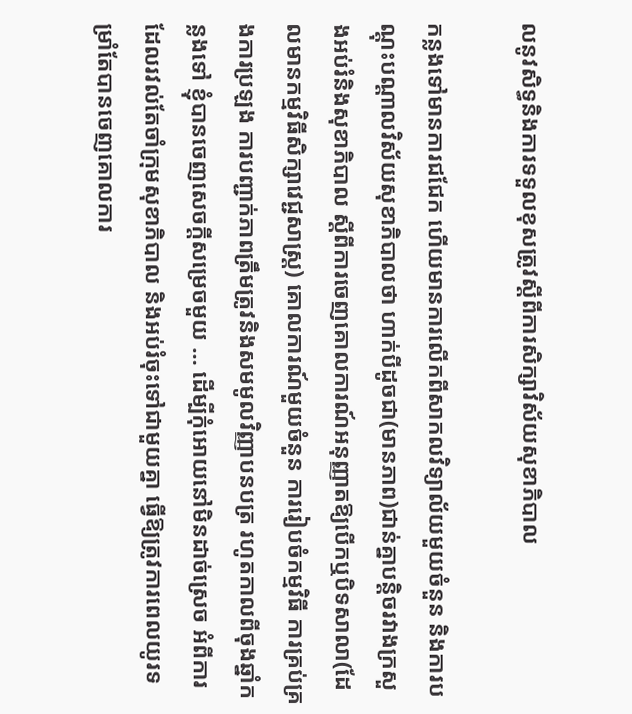លនូវសិទ្ធនិងការទទួលខុសត្រូវស្តីពីការសិក្សាវិស័យសុខាភិបាល

កន្លងទៅមានការជជែក ហើយមានការលើកពីសាកលវិទ្យាល័យមួយចំនួន និងការបណ្តុះបណ្តាលវិស័យសុខាភិបាលថា ហាក់បីដូចជា(មានភាព)ជាន់គ្នាបន្តិចរវាងក្រសួងអប់រំនិងសុខាភិបាល ស្តីពីការចេញគោលការណ៍អនុញ្ញាតឱ្យបើកឬបិទសាលា(ដែលមានកម្មវិធីសិក្សាវេជ្ជសាស្ត្រ) គោលការណ៍មួយចំនួន ការរៀបចំកម្មវិធី ការគ្រប់គ្រងការប្រឡង ការបញ្ជាក់ភាពត្រឹមត្រូវនិងសមមូលវិញ្ញាបនបត្រ រហូតកាលពីចុងឆ្នាំកន្លងទៅ ខ្ញុំបានចេញសេចក្តីសម្រេចមួយ … ដើម្បីកុំអោយនៅមិនដាច់ស្រេច អំពីការដែលរវល់តែចាំក្រុមសុខាភិបាល និងអប់រំចុះទៅជាមួយគ្នា ធ្វើឱ្យត្រូវការពេលយូរទម្រាំតែបានចេញគោលការ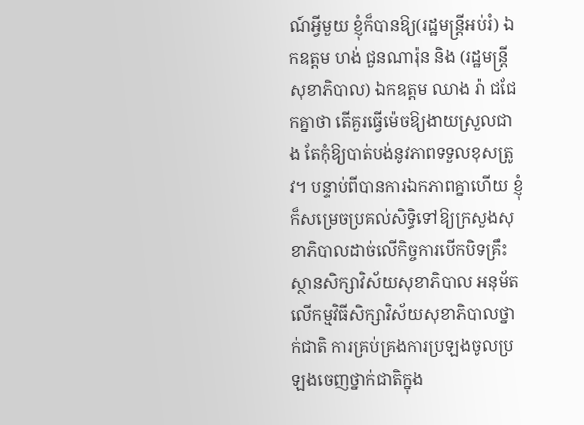ណ៍អ្វីមួយ ខ្ញុំក៏បានឱ្យ(រដ្ឋមន្ត្រីអប់រំ) ឯកឧត្តម ហង់ ជួនណារ៉ុន និង (រដ្ឋមន្ត្រីសុខាភិបាល) ឯកឧត្តម ឈាង រ៉ា ជជែកគ្នាថា តើគួរធ្វើម៉េចឱ្យងាយស្រួលជាង តែកុំឱ្យបាត់បង់នូវភាពទទួលខុសត្រូវ។ បន្ទាប់ពីបានការឯកភាពគ្នាហើយ ខ្ញុំក៏សម្រេចប្រគល់សិទ្ធិទៅឱ្យក្រសួងសុខាភិបាលដាច់លើកិច្ចការបើកបិទគ្រឹះស្ថានសិក្សាវិស័យសុខាភិបាល អនុម័តលើកម្មវិធីសិក្សាវិស័យសុខាភិបាលថ្នាក់ជាតិ ការគ្រប់គ្រងការប្រឡងចូលប្រឡងចេញថ្នាក់ជាតិក្នុង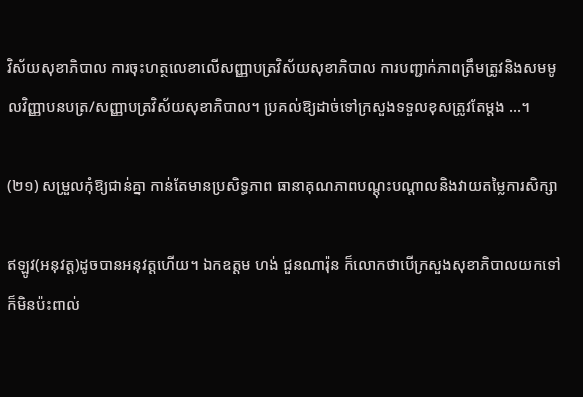វិស័យសុខាភិបាល ការចុះហត្ថលេខាលើសញ្ញាបត្រវិស័យសុខាភិបាល ការបញ្ជាក់ភាពត្រឹមត្រូវនិងសមមូលវិញ្ញាបនបត្រ/សញ្ញាបត្រវិស័យសុខាភិបាល។ ប្រគល់ឱ្យដាច់ទៅក្រសួងទទួលខុសត្រូវតែម្តង …។

(២១) សម្រួលកុំឱ្យជាន់គ្នា កាន់តែមានប្រសិទ្ធភាព ធានាគុណភាពបណ្តុះបណ្តាលនិងវាយតម្លៃការសិក្សា

ឥឡូវ(អនុវត្ត)ដូចបានអនុវត្តហើយ។ ឯកឧត្តម ហង់ ជួនណារ៉ុន ក៏លោកថាបើក្រសួងសុខាភិបាលយកទៅក៏មិនប៉ះពាល់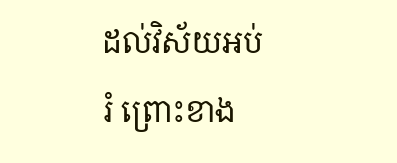ដល់វិស័យអប់រំ ព្រោះខាង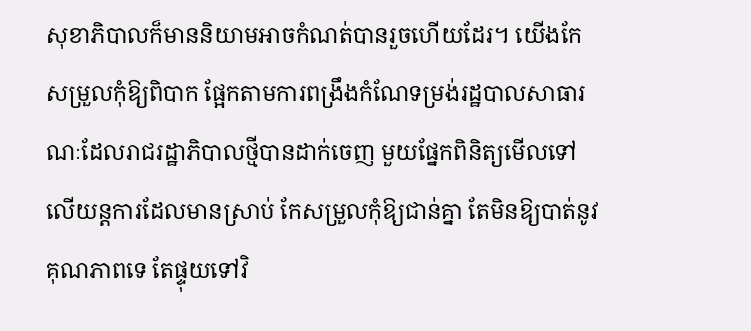សុខាភិបាលក៏មាននិយាមអាចកំណត់បានរួចហើយដែរ។ យើងកែសម្រួលកុំឱ្យពិបាក ផ្អែកតាមការពង្រឹងកំណែទម្រង់រដ្ឋបាលសាធារណៈដែលរាជរដ្ឋាភិបាលថ្មីបានដាក់ចេញ មួយផ្នែកពិនិត្យមើលទៅលើយន្តការដែលមានស្រាប់ កែសម្រួលកុំឱ្យជាន់គ្នា តែមិនឱ្យបាត់នូវគុណភាពទេ តែផ្ទុយទៅវិ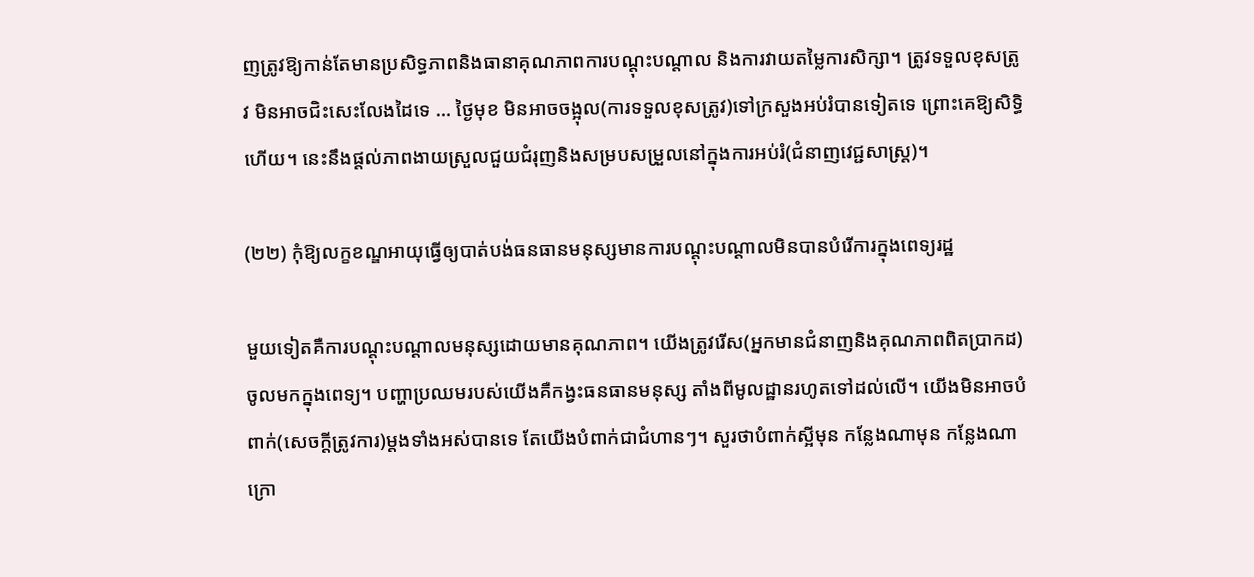ញត្រូវឱ្យកាន់តែមានប្រសិទ្ធភាពនិងធានាគុណភាពការបណ្តុះបណ្តាល និងការវាយតម្លៃការសិក្សា។ ត្រូវទទួលខុសត្រូវ មិនអាចជិះសេះលែងដៃទេ … ថ្ងៃមុខ មិនអាចចង្អុល(ការទទួលខុសត្រូវ)ទៅក្រសួងអប់រំបានទៀតទេ ព្រោះគេឱ្យសិទ្ធិហើយ។ នេះនឹងផ្តល់ភាពងាយស្រួលជួយជំរុញនិងសម្របសម្រួលនៅក្នុងការអប់រំ(ជំនាញវេជ្ជសាស្ត្រ)។

(២២) កុំឱ្យលក្ខខណ្ឌអាយុធ្វើឲ្យបាត់បង់ធនធានមនុស្សមានការបណ្ដុះបណ្ដាលមិនបានបំរើការក្នុងពេទ្យរដ្ឋ

មួយទៀតគឺការបណ្តុះបណ្តាលមនុស្សដោយមានគុណភាព។ យើងត្រូវរើស(អ្នកមានជំនាញនិងគុណភាពពិតប្រាកដ)ចូលមកក្នុងពេទ្យ។ បញ្ហាប្រឈមរបស់យើងគឺកង្វះធនធានមនុស្ស តាំងពីមូលដ្ឋានរហូតទៅដល់លើ។ យើងមិនអាចបំពាក់(សេចក្តីត្រូវការ)ម្តងទាំងអស់បានទេ តែយើងបំពាក់ជាជំហានៗ។ សួរថាបំពាក់ស្អីមុន កន្លែងណាមុន កន្លែងណាក្រោ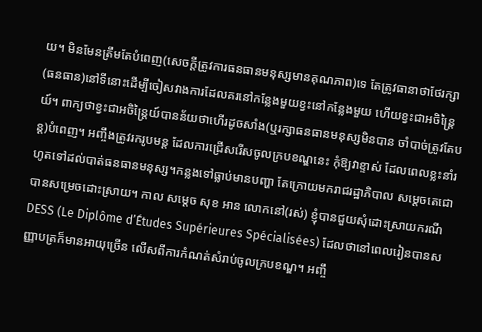យ។ មិនមែនត្រឹមតែបំពេញ(សេចក្តីត្រូវការធនធានមនុស្សមានគុណភាព)ទេ តែត្រូវធានាថាថែរក្សា(ធនធាន)នៅទីនោះដើម្បីចៀសវាងការដែលគរនៅកន្លែងមួយខ្វះនៅកន្លែងមួយ ហើយខ្វះជាអចិន្ត្រៃយ៍។ ពាក្យថាខ្វះជាអចិន្ត្រៃយ៍បានន័យថាហើរដូចសាំង(ឬរក្សាធនធានមនុស្សមិនបាន ចាំបាច់ត្រូវតែបន្ត)បំពេញ។ អញ្ចឹងត្រូវរករូបមន្ត ដែលការជ្រើសរើសចូលក្របខណ្ឌនេះ កុំឱ្យវាខ្ទាស់ ដែលពេលខ្លះនាំរហូតទៅដល់បាត់ធនធានមនុស្ស។កន្លងទៅធ្លាប់មានបញ្ហា តែក្រោយមករាជរដ្ឋាភិបាល សម្តេចតេជោ បានសម្រេចដោះស្រាយ។ កាល សម្តេច សុខ អាន លោកនៅ(រស់) ខ្ញុំបានជួយសុំដោះស្រាយករណី DESS (Le Diplôme d’Études Supérieures Spécialisées) ដែលថានៅពេលរៀនបានសញ្ញាបត្រក៏មានអាយុច្រើន លើសពីការកំណត់សំរាប់ចូលក្របខណ្ឌ។ អញ្ចឹ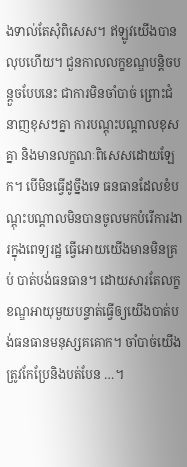ងទាល់តែសុំពិសេស។ ឥឡូវយើងបានលុបហើយ។ ជួនកាលលក្ខខណ្ឌបន្តិចបន្តួចបែបនេះ ជាការមិនចាំបាច់ ព្រោះជំនាញខុសៗគ្នា ការបណ្ដុះបណ្ដាលខុសគ្នា និងមានលក្ខណៈពិសេសដោយឡែក។ បើមិនធ្វើដូច្នឹងទេ ធនធានដែលខំបណ្ដុះបណ្ដាលមិនបានចូលមកបំរើការងារក្នុងពេទ្យរដ្ឋ ធ្វើអោយយើងមានមិនគ្រប់ បាត់បង់ធនធាន។ ដោយសារតែលក្ខខណ្ឌអាយុមួយបន្ទាត់ធ្វើឲ្យយើងបាត់បង់ធនធានមនុស្សគគោក។ ចាំបាច់យើងត្រូវកែប្រែនិងបត់បែន …។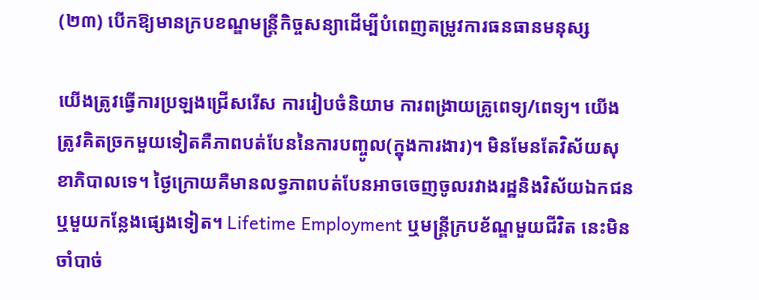(២៣) បើកឱ្យមានក្របខណ្ឌមន្ត្រីកិច្ចសន្យាដើម្បីបំពេញតម្រូវការធនធានមនុស្ស

យើងត្រូវធ្វើការប្រឡងជ្រើសរើស ការរៀបចំនិយាម ការពង្រាយគ្រូពេទ្យ/ពេទ្យ។ យើងត្រូវគិតច្រកមួយទៀតគឺភាពបត់បែននៃការបញ្ចូល(ក្នុងការងារ)។ មិនមែនតែវិស័យសុខាភិបាលទេ។ ថ្ងៃក្រោយគឺមានលទ្ធភាពបត់បែនអាចចេញចូលរវាងរដ្ឋនិងវិស័យឯកជន ឬមួយកន្លែងផ្សេងទៀត។ Lifetime Employment ឬមន្រ្តីក្របខ័ណ្ឌមួយជីវិត នេះមិនចាំបាច់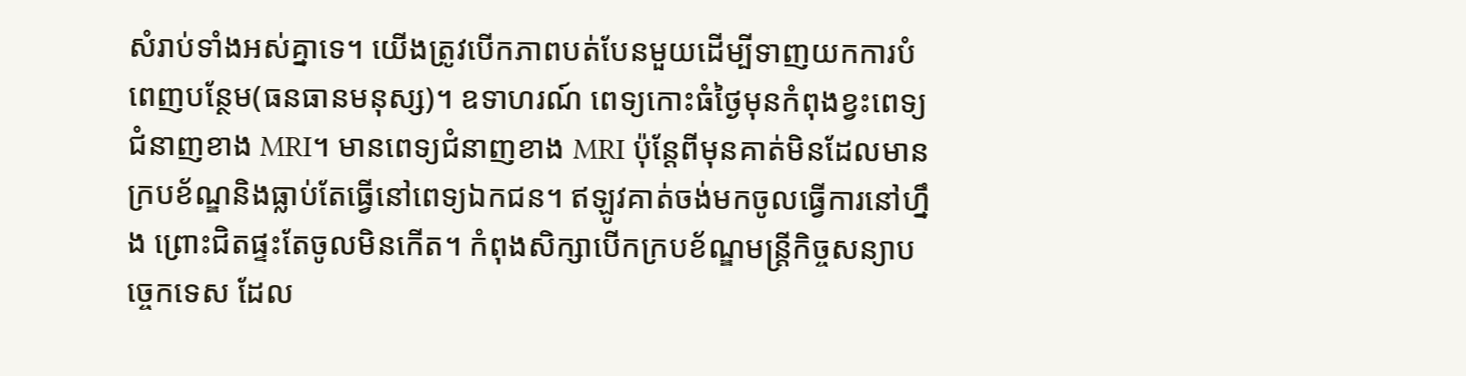សំរាប់ទាំងអស់គ្នាទេ។ យើងត្រូវបើកភាពបត់បែនមួយដើម្បីទាញយកការបំពេញបន្ថែម(ធនធានមនុស្ស)។ ឧទាហរណ៍ ពេទ្យកោះធំថ្ងៃមុនកំពុងខ្វះពេទ្យជំនាញខាង MRI។ មានពេទ្យជំនាញខាង MRI ប៉ុន្តែពីមុនគាត់មិនដែលមានក្របខ័ណ្ឌនិងធ្លាប់តែធ្វើនៅពេទ្យឯកជន។ ឥឡូវគាត់ចង់មកចូលធ្វើការនៅហ្នឹង ព្រោះជិតផ្ទះតែចូលមិនកើត។ កំពុងសិក្សាបើកក្របខ័ណ្ឌមន្រ្តីកិច្ចសន្យាបច្ចេកទេស ដែល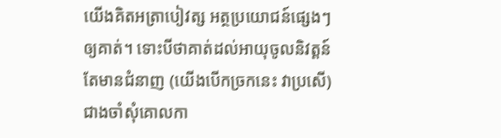យើងគិតអត្រាបៀវត្ស អត្ថប្រយោជន៍ផ្សេងៗ ឲ្យគាត់។ ទោះបីថាគាត់ដល់អាយុចូលនិវត្តន៍ តែមានជំនាញ (យើងបើកច្រកនេះ វាប្រសើ)ជាងចាំសុំគោលកា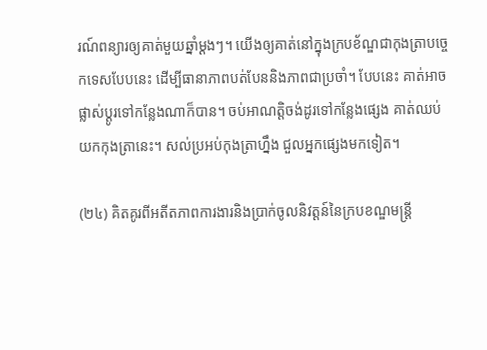រណ៍ពន្យារឲ្យគាត់មួយឆ្នាំម្ដងៗ។ យើងឲ្យគាត់នៅក្នុងក្របខ័ណ្ឌជាកុងត្រាបច្ចេកទេសបែបនេះ ដើម្បីធានាភាពបត់បែននិងភាពជាប្រចាំ។ បែបនេះ គាត់អាចផ្លាស់ប្ដូរទៅកន្លែងណាក៏បាន។ ចប់អាណត្តិចង់ដូរទៅកន្លែងផ្សេង គាត់ឈប់យកកុងត្រានេះ។ សល់ប្រអប់កុងត្រាហ្នឹង ជួលអ្នកផ្សេងមកទៀត។

(២៤) គិតគូរពីអតីតភាពការងារនិងប្រាក់ចូលនិវត្តន៍នៃក្របខណ្ឌមន្ត្រី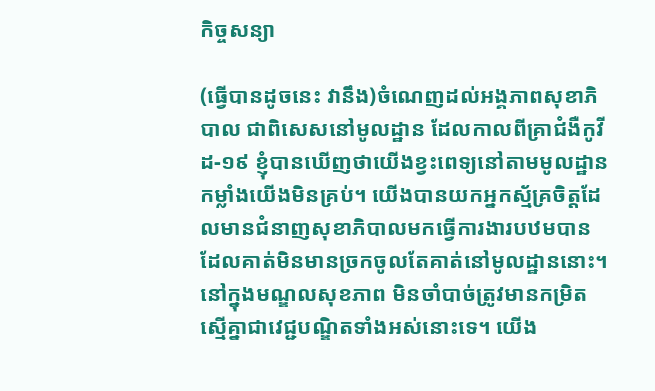កិច្ចសន្យា

(ធ្វើបានដូចនេះ វានឹង)ចំណេញដល់អង្គភាពសុខាភិបាល ជាពិសេសនៅមូលដ្ឋាន ដែលកាលពីគ្រាជំងឺកូវីដ-១៩ ខ្ញុំបានឃើញថាយើងខ្វះពេទ្យនៅតាមមូលដ្ឋាន កម្លាំងយើងមិនគ្រប់។ យើងបានយកអ្នកស្ម័គ្រចិត្តដែលមានជំនាញសុខាភិបាលមកធ្វើការងារបឋមបាន ដែលគាត់មិនមានច្រកចូលតែគាត់នៅមូលដ្ឋាននោះ។ នៅក្នុងមណ្ឌលសុខភាព មិនចាំបាច់ត្រូវមានកម្រិតស្មើគ្នាជាវេជ្ជបណ្ឌិតទាំងអស់នោះទេ។ យើង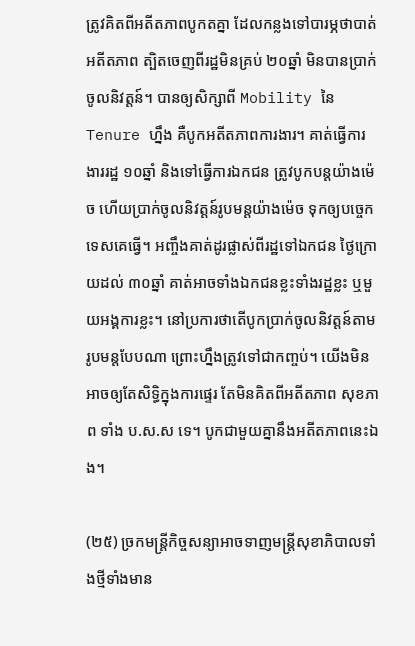ត្រូវគិតពីអតីតភាពបូកតគ្នា ដែលកន្លងទៅបារម្ភថាបាត់អតីតភាព ត្បិតចេញពីរដ្ឋមិនគ្រប់ ២០ឆ្នាំ មិនបានប្រាក់ចូលនិវត្តន៍។ បានឲ្យសិក្សាពី Mobility នៃ Tenure ហ្នឹង គឺបូកអតីតភាពការងារ។ គាត់ធ្វើការងាររដ្ឋ ១០ឆ្នាំ និងទៅធ្វើការឯកជន ត្រូវបូកបន្តយ៉ាងម៉េច ហើយប្រាក់ចូលនិវត្តន៍រូបមន្តយ៉ាងម៉េច ទុកឲ្យបច្ចេកទេសគេធ្វើ។ អញ្ចឹងគាត់ដូរផ្លាស់ពីរដ្ឋទៅឯកជន ថ្ងៃក្រោយដល់ ៣០ឆ្នាំ គាត់អាចទាំងឯកជនខ្លះទាំងរដ្ឋខ្លះ ឬមួយអង្គការខ្លះ។ នៅប្រការថាតើបូកប្រាក់ចូលនិវត្តន៍តាមរូបមន្តបែបណា ព្រោះហ្នឹងត្រូវទៅជាកញ្ចប់។ យើងមិនអាចឲ្យតែសិទ្ធិក្នុងការផ្ទេរ តែមិនគិតពីអតីតភាព សុខភាព ទាំង ប.ស.ស ទេ។ បូកជាមួយគ្នានឹងអតីតភាពនេះឯង។

(២៥) ច្រកមន្ត្រីកិច្ចសន្យាអាចទាញមន្ត្រីសុខាភិបាលទាំងថ្មីទាំងមាន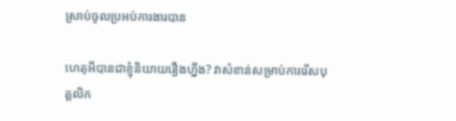ស្រាប់ចូលប្រអប់ការងារបាន

ហេតុអីបានជាខ្ញុំនិយាយរឿងហ្នឹង? វាសំខាន់សម្រាប់ការរើសបុគ្គលិក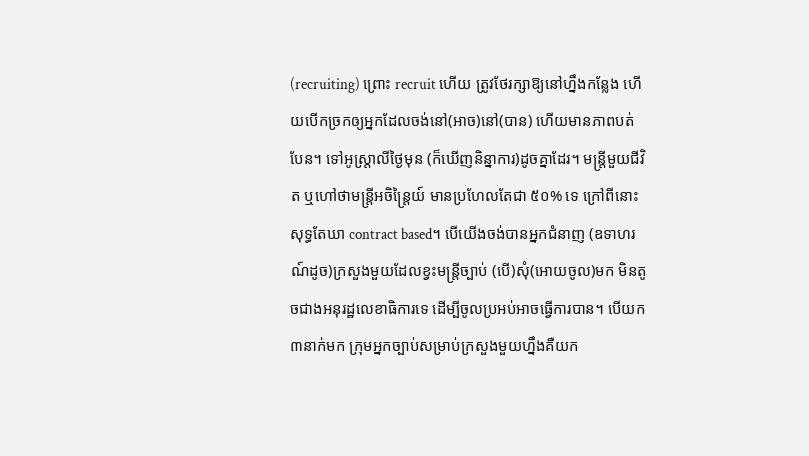(recruiting) ព្រោះ recruit ហើយ ត្រូវថែរក្សាឱ្យនៅហ្នឹងកន្លែង ហើយបើកច្រកឲ្យអ្នកដែលចង់នៅ(អាច)នៅ(បាន) ហើយមានភាពបត់បែន។ ទៅអូស្រ្តាលីថ្ងៃមុន (ក៏ឃើញនិន្នាការ)ដូចគ្នាដែរ។ មន្រ្តីមួយជីវិត ឬហៅថាមន្រ្តីអចិន្ត្រៃយ៍ មានប្រហែលតែជា ៥០% ទេ ក្រៅពីនោះសុទ្ធតែឃា contract based។ បើយើងចង់បានអ្នកជំនាញ (ឧទាហរណ៍ដូច)ក្រសួងមួយដែលខ្វះមន្រ្តីច្បាប់ (បើ)សុំ(អោយចូល)មក មិនតូចជាងអនុរដ្ឋលេខាធិការទេ ដើម្បីចូលប្រអប់អាចធ្វើការបាន។ បើយក ៣នាក់មក ក្រុមអ្នកច្បាប់សម្រាប់ក្រសួងមួយហ្នឹងគឺយក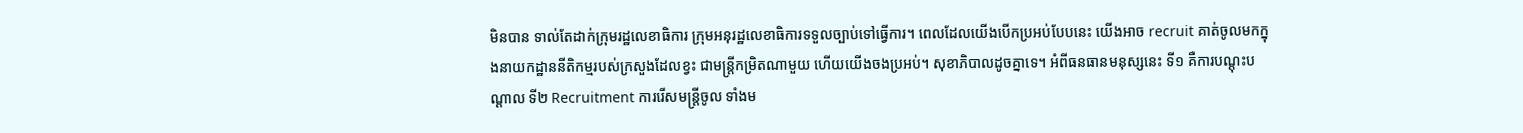មិនបាន ទាល់តែដាក់ក្រុមរដ្ឋលេខាធិការ ក្រុមអនុរដ្ឋលេខាធិការទទួលច្បាប់ទៅធ្វើការ។ ពេលដែលយើងបើកប្រអប់បែបនេះ យើងអាច recruit គាត់ចូលមកក្នុងនាយកដ្ឋាននីតិកម្មរបស់ក្រសួងដែលខ្វះ ជាមន្រ្តីកម្រិតណាមួយ ហើយយើងចងប្រអប់។ សុខាភិបាលដូចគ្នាទេ។ អំពីធនធានមនុស្សនេះ ទី១ គឺការបណ្ដុះបណ្ដាល ទី២ Recruitment ការរើសមន្រ្តីចូល ទាំងម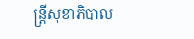ន្រ្តីសុខាភិបាល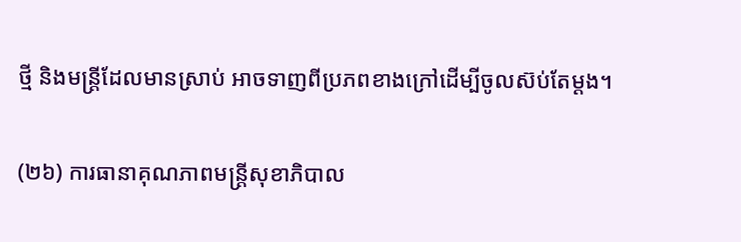ថ្មី និងមន្រ្តីដែលមានស្រាប់ អាចទាញពីប្រភពខាងក្រៅដើម្បីចូលស៊ប់តែម្ដង។

(២៦) ការធានាគុណភាពមន្រ្តីសុខាភិបាល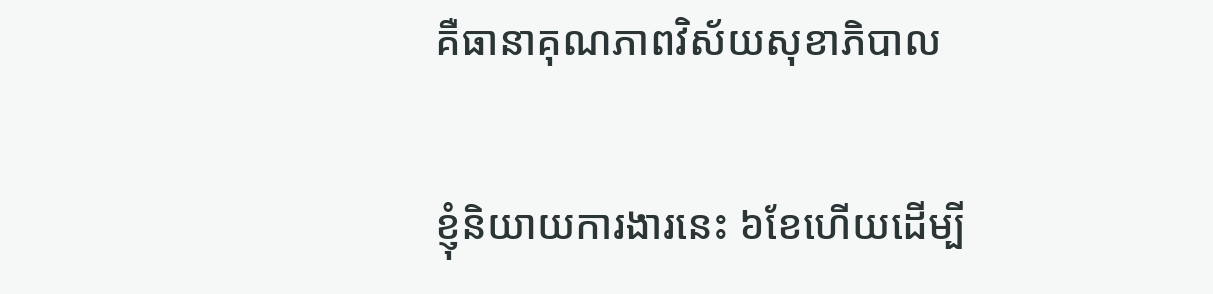គឺធានាគុណភាពវិស័យសុខាភិបាល

ខ្ញុំនិយាយការងារនេះ ៦ខែហើយដើម្បី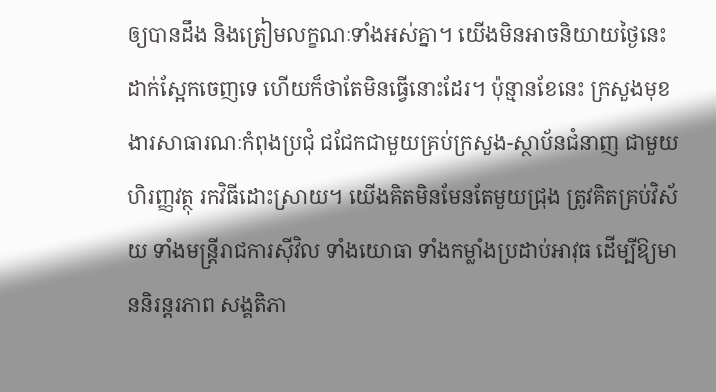ឲ្យបានដឹង និងត្រៀមលក្ខណៈទាំងអស់គ្នា។ យើងមិនអាចនិយាយថ្ងៃនេះ ដាក់ស្អែកចេញទេ ហើយក៏ថាតែមិនធ្វើនោះដែរ។ ប៉ុន្មានខែនេះ ក្រសួងមុខងារសាធារណៈកំពុងប្រជុំ ជជែកជាមួយគ្រប់ក្រសួង-ស្ថាប័នជំនាញ ជាមួយហិរញ្ញវត្ថុ រកវិធីដោះស្រាយ។ យើងគិតមិនមែនតែមួយជ្រុង ត្រូវគិតគ្រប់វិស័យ ទាំងមន្រ្តីរាជការស៊ីវិល ទាំងយោធា ទាំងកម្លាំងប្រដាប់អាវុធ ដើម្បីឱ្យមាននិរន្តរភាព សង្គតិភា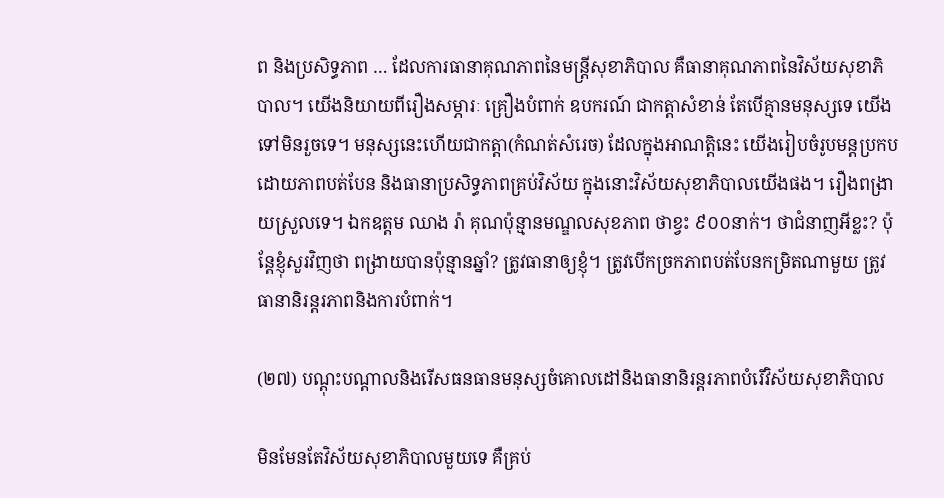ព និងប្រសិទ្ធភាព … ដែលការធានាគុណភាពនៃមន្រ្តីសុខាភិបាល គឺធានាគុណភាពនៃវិស័យសុខាភិបាល។ យើងនិយាយពីរឿងសម្ភារៈ គ្រឿងបំពាក់ ឧបករណ៍ ជាកត្តាសំខាន់ តែបើគ្មានមនុស្សទេ យើងទៅមិនរួចទេ។ មនុស្សនេះហើយជាកត្តា(កំណត់សំរេច) ដែលក្នុងអាណត្តិនេះ យើងរៀបចំរូបមន្តប្រកបដោយភាពបត់បែន និងធានាប្រសិទ្ធភាពគ្រប់វិស័យ ក្នុងនោះវិស័យសុខាភិបាលយើងផង។ រឿងពង្រាយស្រួលទេ។ ឯកឧត្តម ឈាង រ៉ា គុណប៉ុន្មានមណ្ឌលសុខភាព ថាខ្វះ ៩០០នាក់។ ថាជំនាញអីខ្លះ? ប៉ុន្តែខ្ញុំសួរវិញថា ពង្រាយបានប៉ុន្មានឆ្នាំ? ត្រូវធានាឲ្យខ្ញុំ។ ត្រូវបើកច្រកភាពបត់បែនកម្រិតណាមួយ ត្រូវធានានិរន្តរភាពនិងការបំពាក់។

(២៧) បណ្តុះបណ្តាលនិងរើសធនធានមនុស្សចំគោលដៅនិងធានានិរន្តរភាពបំរើវិស័យសុខាភិបាល

មិនមែនតែវិស័យសុខាភិបាលមួយទេ គឺគ្រប់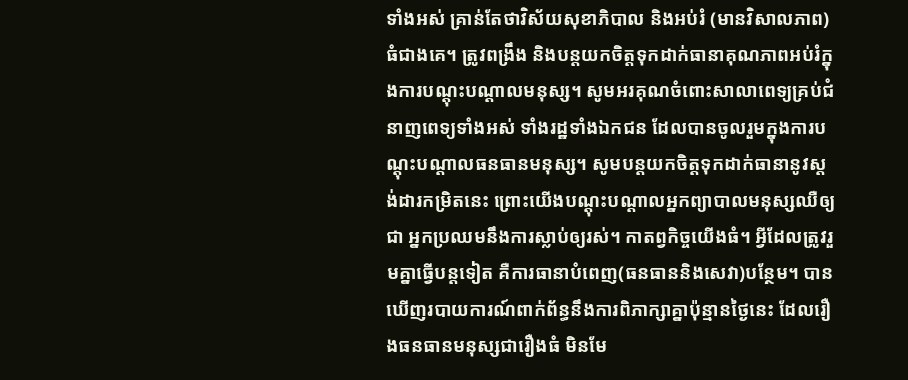ទាំងអស់ គ្រាន់តែថាវិស័យសុខាភិបាល និងអប់រំ (មានវិសាលភាព)ធំជាងគេ។ ត្រូវពង្រឹង និងបន្តយកចិត្តទុកដាក់ធានាគុណភាពអប់រំក្នុងការបណ្ដុះបណ្ដាលមនុស្ស។ សូមអរគុណចំពោះសាលាពេទ្យគ្រប់ជំនាញពេទ្យទាំងអស់ ទាំងរដ្ឋទាំងឯកជន ដែលបានចូលរួមក្នុងការបណ្ដុះបណ្ដាលធនធានមនុស្ស។ សូមបន្តយកចិត្តទុកដាក់ធានានូវស្តង់ដារកម្រិតនេះ ព្រោះយើងបណ្ដុះបណ្ដាលអ្នកព្យាបាលមនុស្សឈឺឲ្យជា អ្នកប្រឈមនឹងការស្លាប់ឲ្យរស់។ កាតព្វកិច្ចយើងធំ។ អ្វីដែលត្រូវរួមគ្នាធ្វើបន្តទៀត គឺការធានាបំពេញ(ធនធាននិងសេវា)បន្ថែម។ បានឃើញរបាយការណ៍ពាក់ព័ន្ធនឹងការពិភាក្សាគ្នាប៉ុន្មានថ្ងៃនេះ ដែលរឿងធនធានមនុស្សជារឿងធំ មិនមែ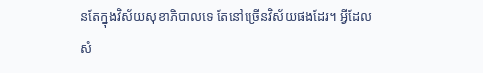នតែក្នុងវិស័យសុខាភិបាលទេ តែនៅច្រើនវិស័យផងដែរ។ អ្វីដែលសំ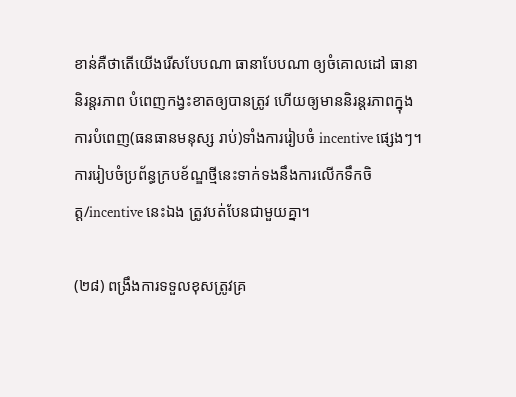ខាន់គឺថាតើយើងរើសបែបណា ធានាបែបណា ឲ្យចំគោលដៅ ធានានិរន្តរភាព បំពេញកង្វះខាតឲ្យបានត្រូវ ហើយឲ្យមាននិរន្តរភាពក្នុងការបំពេញ(ធនធានមនុស្ស រាប់)ទាំងការរៀបចំ incentive ផ្សេងៗ។ ការរៀបចំប្រព័ន្ធក្របខ័ណ្ឌថ្មីនេះទាក់ទងនឹងការលើកទឹកចិត្ត/incentive នេះឯង ត្រូវបត់បែនជាមួយគ្នា។

(២៨) ពង្រឹងការទទួលខុសត្រូវគ្រ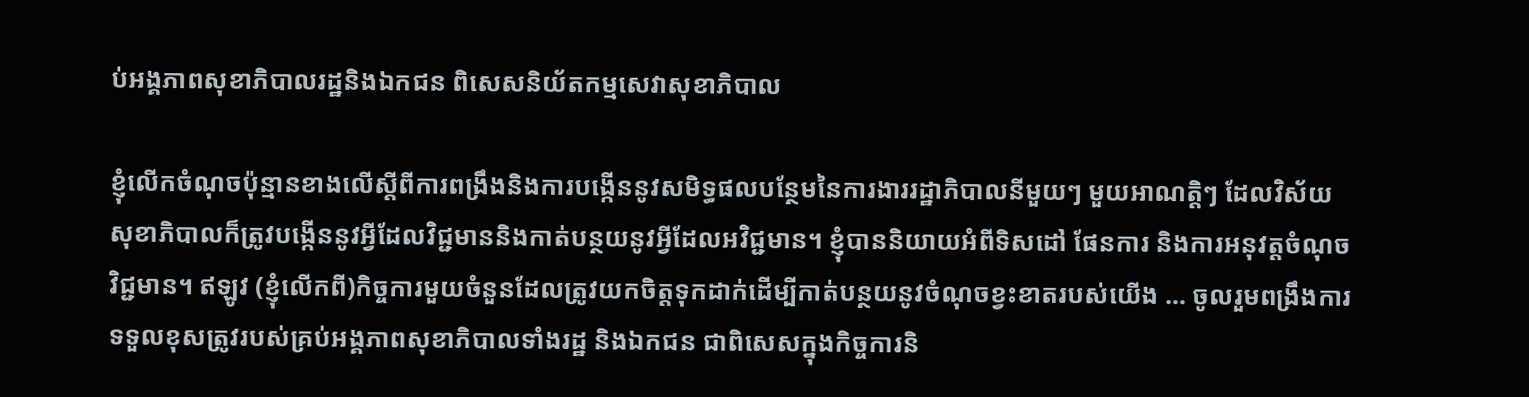ប់អង្គភាពសុខាភិបាលរដ្ឋនិងឯកជន ពិសេសនិយ័តកម្មសេវាសុខាភិបាល

ខ្ញុំលើកចំណុចប៉ុន្មានខាងលើស្តីពីការពង្រឹងនិងការបង្កើននូវសមិទ្ធផលបន្ថែមនៃការងាររដ្ឋាភិបាលនីមួយៗ មួយអាណត្តិៗ ដែលវិស័យសុខាភិបាលក៏ត្រូវបង្កើននូវអ្វីដែលវិជ្ជមាននិងកាត់បន្ថយនូវអ្វីដែលអវិជ្ជមាន។ ខ្ញុំបាននិយាយអំពីទិសដៅ ផែនការ និងការអនុវត្តចំណុចវិជ្ជមាន។ ឥឡូវ (ខ្ញុំលើកពី)កិច្ចការមួយចំនួនដែលត្រូវយកចិត្តទុកដាក់ដើម្បីកាត់បន្ថយនូវចំណុចខ្វះខាតរបស់យើង … ចូលរួមពង្រឹងការទទួលខុសត្រូវរបស់គ្រប់អង្គភាពសុខាភិបាលទាំងរដ្ឋ និងឯកជន ជាពិសេសក្នុងកិច្ចការនិ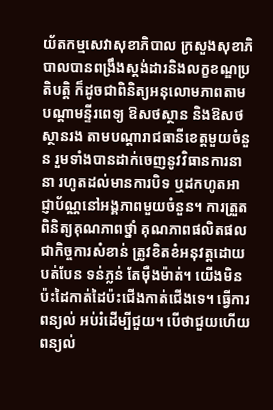យ័តកម្មសេវាសុខាភិបាល ក្រសួងសុខាភិបាលបានពង្រឹងស្តង់ដារនិងលក្ខខណ្ឌប្រតិបត្តិ ក៏ដូចជាពិនិត្យអនុលោមភាពតាមបណ្តាមន្ទីរពេទ្យ ឱសថស្ថាន និងឱសថស្ថានរង តាមបណ្តារាជធានីខេត្តមួយចំនួន រួមទាំងបានដាក់ចេញនូវវិធានការនានា រហូតដល់មានការបិទ ឬដកហូតអាជ្ញាប័ណ្ណនៅអង្គភាពមួយចំនួន។ ការត្រួតពិនិត្យគុណភាពថ្នាំ គុណភាពផលិតផលជាកិច្ចការសំខាន់ ត្រូវខិតខំអនុវត្តដោយបត់បែន ទន់ភ្លន់ តែម៉ឺងម៉ាត់។ យើងមិនប៉ះដៃកាត់ដៃប៉ះជើងកាត់ជើងទេ។ ធ្វើការពន្យល់ អប់រំដើម្បីជួយ។ បើថាជួយហើយពន្យល់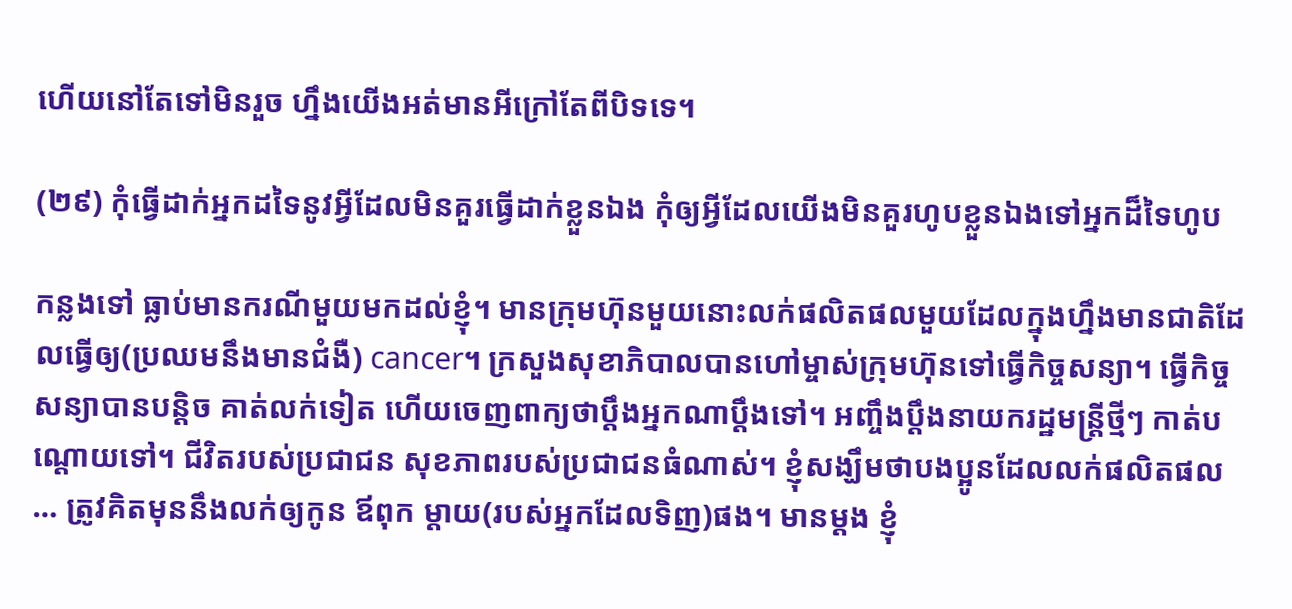ហើយនៅតែទៅមិនរួច ហ្នឹងយើងអត់មានអីក្រៅតែពីបិទទេ។

(២៩) កុំធ្វើដាក់អ្នកដទៃនូវអ្វីដែលមិនគួរធ្វើដាក់ខ្លួនឯង កុំឲ្យអ្វីដែលយើងមិនគួរហូបខ្លួនឯងទៅអ្នកដ៏ទៃហូប

កន្លងទៅ ធ្លាប់មានករណីមួយមកដល់ខ្ញុំ។ មានក្រុមហ៊ុនមួយនោះលក់ផលិតផលមួយដែលក្នុងហ្នឹងមានជាតិដែលធ្វើឲ្យ(ប្រឈមនឹងមានជំងឺ) cancer។ ក្រសួងសុខាភិបាលបានហៅម្ចាស់ក្រុមហ៊ុនទៅធ្វើកិច្ចសន្យា។ ធ្វើកិច្ចសន្យាបានបន្តិច គាត់លក់ទៀត ហើយចេញពាក្យថាប្តឹងអ្នកណាប្តឹងទៅ។ អញ្ចឹងប្តឹងនាយករដ្ឋមន្រ្តីថ្មីៗ កាត់បណ្តោយទៅ។ ជីវិតរបស់ប្រជាជន សុខភាពរបស់ប្រជាជនធំណាស់។ ខ្ញុំសង្ឃឹមថាបងប្អូនដែលលក់ផលិតផល … ត្រូវគិតមុននឹងលក់ឲ្យកូន ឪពុក ម្តាយ(របស់អ្នកដែលទិញ)ផង។ មានម្តង ខ្ញុំ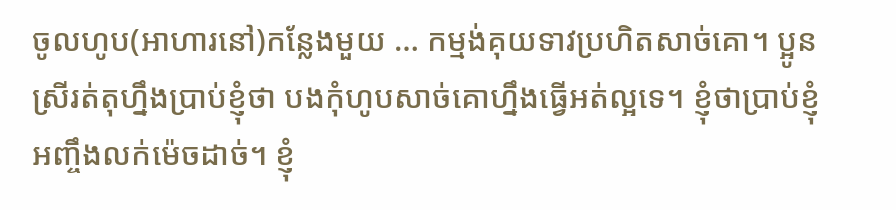ចូលហូប(អាហារនៅ)កន្លែងមួយ … កម្មង់គុយទាវប្រហិតសាច់គោ។ ប្អូនស្រីរត់តុហ្នឹងប្រាប់ខ្ញុំថា បងកុំហូបសាច់គោហ្នឹងធ្វើអត់ល្អទេ។ ខ្ញុំថាប្រាប់ខ្ញុំអញ្ចឹងលក់ម៉េចដាច់។ ខ្ញុំ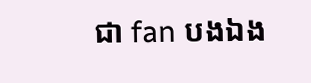ជា fan បងឯង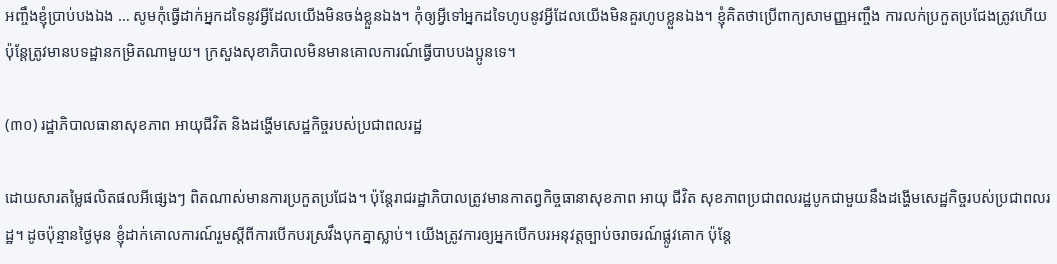អញ្ចឹងខ្ញុំប្រាប់បងឯង … សូមកុំធ្វើដាក់អ្នកដទៃនូវអ្វីដែលយើងមិនចង់ខ្លួនឯង។ កុំឲ្យអ្វីទៅអ្នកដទៃហូបនូវអ្វីដែលយើងមិនគួរហូបខ្លួនឯង។ ខ្ញុំគិតថាប្រើពាក្យសាមញ្ញអញ្ចឹង ការលក់ប្រកួតប្រជែងត្រូវហើយ ប៉ុន្តែត្រូវមានបទដ្ឋានកម្រិតណាមួយ។ ក្រសួងសុខាភិបាលមិនមានគោលការណ៍ធ្វើបាបបងប្អូនទេ។

(៣០) រដ្ឋាភិបាលធានាសុខភាព អាយុជីវិត និងដង្ហើមសេដ្ឋកិច្ចរបស់ប្រជាពលរដ្ឋ

ដោយសារតម្លៃផលិតផលអីផ្សេងៗ ពិតណាស់មានការប្រកួតប្រជែង។ ប៉ុន្តែរាជរដ្ឋាភិបាលត្រូវមានកាតព្វកិច្ចធានាសុខភាព អាយុ ជីវិត សុខភាពប្រជាពលរដ្ឋបូកជាមួយនឹងដង្ហើមសេដ្ឋកិច្ចរបស់ប្រជាពលរដ្ឋ។ ដូចប៉ុន្មានថ្ងៃមុន ខ្ញុំដាក់គោលការណ៍រួមស្តីពីការបើកបរស្រវឹងបុកគ្នាស្លាប់។ យើងត្រូវការឲ្យអ្នកបើកបរអនុវត្តច្បាប់ចរាចរណ៍ផ្លូវគោក ប៉ុន្តែ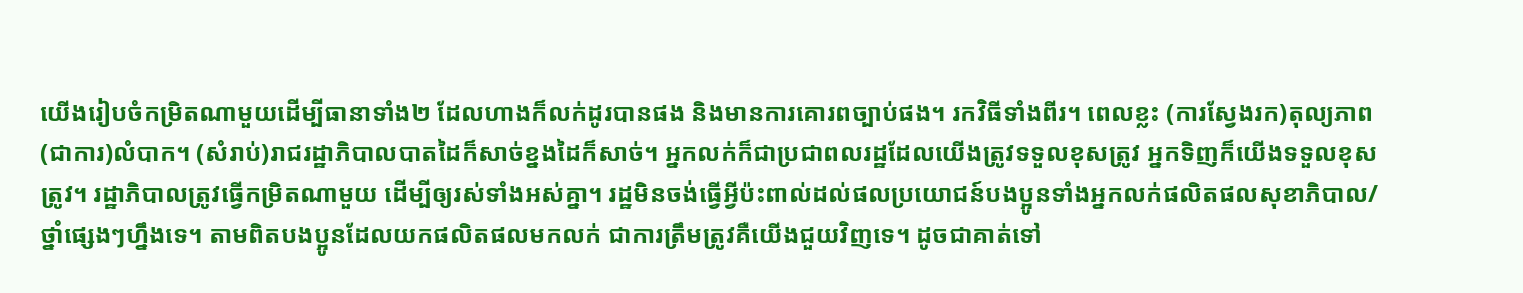យើងរៀបចំកម្រិតណាមួយដើម្បីធានាទាំង២ ដែលហាងក៏លក់ដូរបានផង និងមានការគោរពច្បាប់ផង។ រកវិធីទាំងពីរ។ ពេលខ្លះ (ការស្វែងរក)តុល្យភាព(ជាការ)លំបាក។ (សំរាប់)រាជរដ្ឋាភិបាលបាតដៃក៏សាច់ខ្នងដៃក៏សាច់។ អ្នកលក់ក៏ជាប្រជាពលរដ្ឋដែលយើងត្រូវទទួលខុសត្រូវ អ្នកទិញក៏យើងទទួលខុសត្រូវ។ រដ្ឋាភិបាលត្រូវធ្វើកម្រិតណាមួយ ដើម្បីឲ្យរស់ទាំងអស់គ្នា។ រដ្ឋមិនចង់ធ្វើអ្វីប៉ះពាល់ដល់ផលប្រយោជន៍បងប្អូនទាំងអ្នកលក់ផលិតផលសុខាភិបាល/ថ្នាំផ្សេងៗហ្នឹងទេ។ តាមពិតបងប្អូនដែលយកផលិតផលមកលក់ ជាការត្រឹមត្រូវគឺយើងជួយវិញទេ។ ដូចជាគាត់ទៅ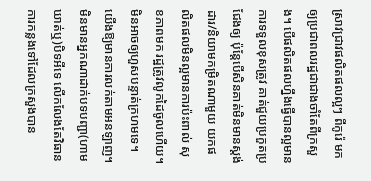ស្រាវជ្រាវផលិតផលល្អៗ ពីកូរ៉េ មកឲ្យប្រជាពលរដ្ឋជាជាងចាំតែពីក្រសួង។ បើផលិតផលហ្នឹងធ្វើបានល្អមានការទទួលខុសត្រូវ គាត់ជួយប្រកួតប្រជែងឲ្យ ប៉ុន្តែបើសិនគាត់មិនមានស្តង់ដារ/និយាមកម្រិតណាមួយ យកផលិតផលមិនល្អមានការប៉ះពាល់ សុខភាពមក រដ្ឋត្រូវលូកដៃចូលហើយ។ មិនអាចឲ្យហួសបន្ទាត់ក្រហមទេ។ យើងឱ្យមានការលក់តាមអនឡាញ។ មិនមានអ្នកណាដាក់បទបញ្ជា(ហាមឃាត់ឬ)បិទអីទេ លើកលែងតែវិធានការកន្លងទៅដែលក្រសួងបាន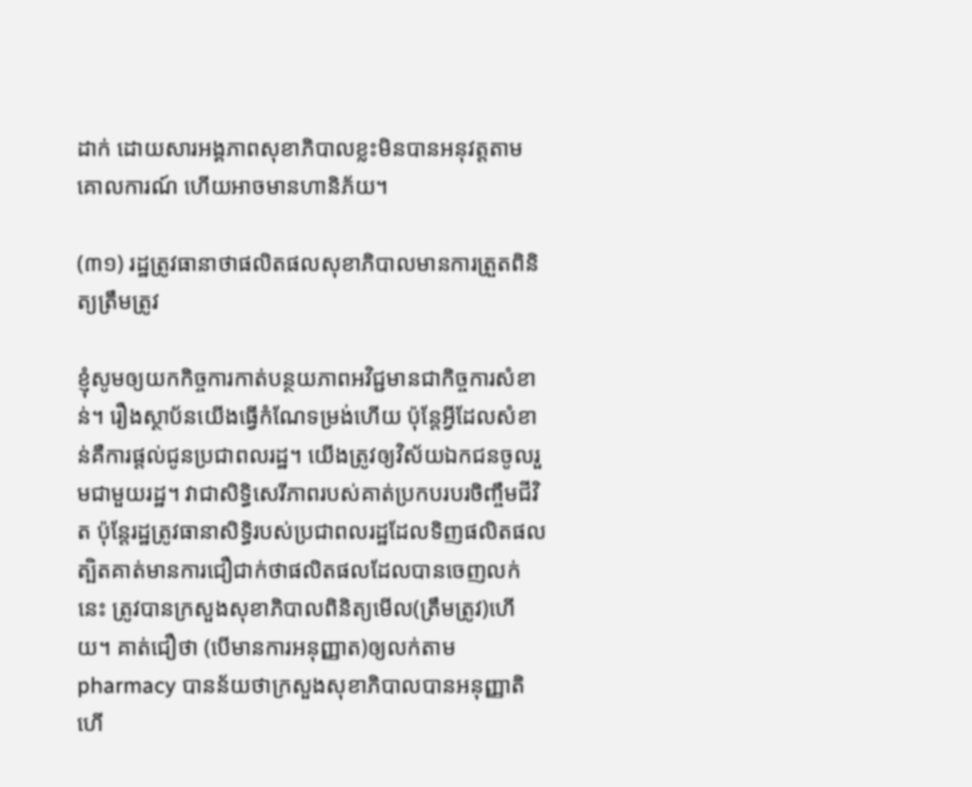ដាក់ ដោយសារអង្គភាពសុខាភិបាលខ្លះមិនបានអនុវត្តតាមគោលការណ៍ ហើយអាចមានហានិភ័យ។

(៣១) រដ្ឋត្រូវធានាថាផលិតផលសុខាភិបាលមានការត្រួតពិនិត្យត្រឹមត្រូវ

ខ្ញុំសូមឲ្យយកកិច្ចការកាត់បន្ថយភាពអវិជ្ជមានជាកិច្ចការសំខាន់។ រឿងស្ថាប័នយើងធ្វើកំណែទម្រង់ហើយ ប៉ុន្តែអ្វីដែលសំខាន់គឺការផ្តល់ជូនប្រជាពលរដ្ឋ។ យើងត្រូវឲ្យវិស័យឯកជនចូលរួមជាមួយរដ្ឋ។ វាជាសិទ្ធិសេរីភាពរបស់គាត់ប្រកបរបរចិញ្ចឹមជីវិត ប៉ុន្តែរដ្ឋត្រូវធានាសិទ្ធិរបស់ប្រជាពលរដ្ឋដែលទិញផលិតផល ត្បិតគាត់មានការជឿជាក់ថាផលិតផលដែលបានចេញលក់នេះ ត្រូវបានក្រសួងសុខាភិបាលពិនិត្យមើល(ត្រឹមត្រូវ)ហើយ។ គាត់ជឿថា (បើមានការអនុញ្ញាត)ឲ្យលក់តាម pharmacy បានន័យថាក្រសួងសុខាភិបាលបានអនុញ្ញាតិហើ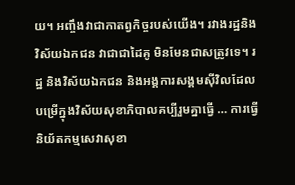យ។ អញ្ចឹងវាជាកាតព្វកិច្ចរបស់យើង។ រវាងរដ្ឋនិងវិស័យឯកជន វាជាជាដៃគូ មិនមែនជាសត្រូវទេ។ រដ្ឋ និងវិស័យឯកជន និងអង្គការសង្គមស៊ីវិលដែលបម្រើក្នុងវិស័យសុខាភិបាលគប្បីរួមគ្នាធ្វើ … ការធ្វើនិយ័តកម្មសេវាសុខា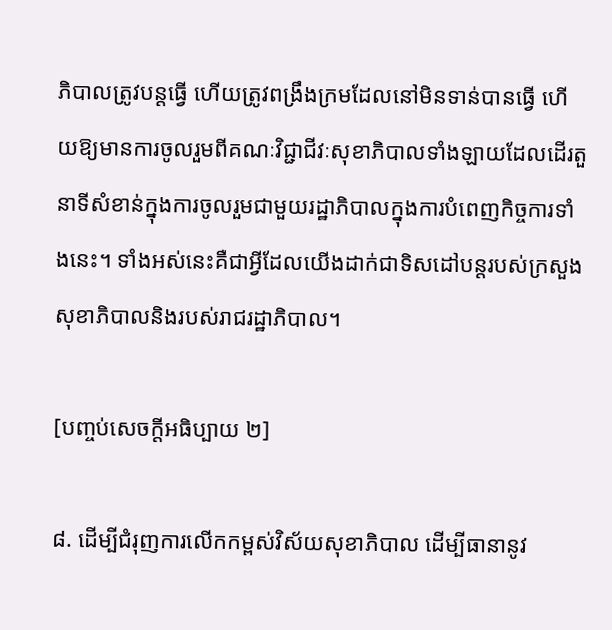ភិបាលត្រូវបន្តធ្វើ ហើយត្រូវពង្រឹងក្រមដែលនៅមិនទាន់បានធ្វើ ហើយឱ្យមានការចូលរួមពីគណៈវិជ្ជាជីវៈសុខាភិបាលទាំងឡាយដែលដើរតួនាទីសំខាន់ក្នុងការចូលរួមជាមួយរដ្ឋាភិបាលក្នុងការបំពេញកិច្ចការទាំងនេះ។ ទាំងអស់នេះគឺជាអ្វីដែលយើងដាក់ជាទិសដៅបន្តរបស់ក្រសួងសុខាភិបាលនិងរបស់រាជរដ្ឋាភិបាល។

[បញ្ចប់សេចក្តីអធិប្បាយ ២]

៨. ដើម្បីជំរុញការលើកកម្ពស់វិស័យសុខាភិបាល ដើម្បីធានានូវ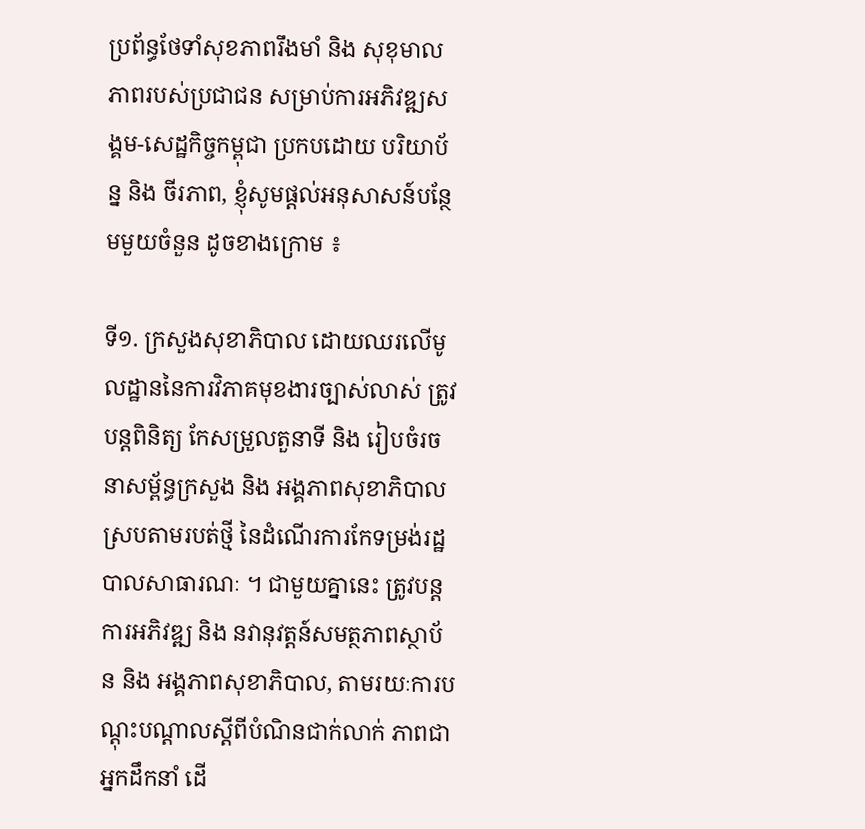ប្រព័ន្ធថែទាំសុខភាពរឹងមាំ និង សុខុមាលភាពរបស់ប្រជាជន សម្រាប់ការអភិវឌ្ឍសង្គម-សេដ្ឋកិច្ចកម្ពុជា ប្រកបដោយ បរិយាប័ន្ន និង ចីរភាព, ខ្ញុំសូមផ្ដល់អនុសាសន៍បន្ថែមមួយចំនួន ដូចខាងក្រោម ៖

ទី១. ក្រសួងសុខាភិបាល ដោយឈរលើមូលដ្ឋាននៃការវិភាគមុខងារច្បាស់លាស់ ត្រូវបន្តពិនិត្យ កែសម្រួលតួនាទី និង រៀបចំរចនាសម្ព័ន្ធក្រសួង និង អង្គភាពសុខាភិបាល ស្របតាមរបត់ថ្មី នៃដំណើរការកែទម្រង់រដ្ឋបាលសាធារណៈ ។ ជាមួយគ្នានេះ ត្រូវបន្តការអភិវឌ្ឍ និង នវានុវត្តន៍សមត្ថភាពស្ថាប័ន និង អង្គភាពសុខាភិបាល, តាមរយៈការបណ្តុះបណ្តាលស្តីពីបំណិនជាក់លាក់ ភាពជាអ្នកដឹកនាំ ដើ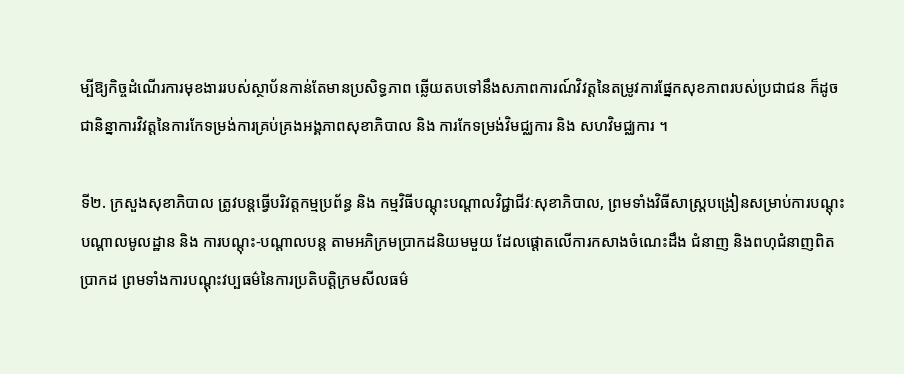ម្បីឱ្យកិច្ចដំណើរការមុខងាររបស់ស្ថាប័នកាន់តែមានប្រសិទ្ធភាព ឆ្លើយតបទៅនឹងសភាពការណ៍វិវត្តនៃតម្រូវការផ្នែកសុខភាពរបស់ប្រជាជន ក៏ដូចជានិន្នាការវិវត្តនៃការកែទម្រង់ការគ្រប់គ្រងអង្គភាពសុខាភិបាល និង ការកែទម្រង់វិមជ្ឈការ និង សហវិមជ្ឈការ ។

ទី២. ក្រសួងសុខាភិបាល ត្រូវបន្តធ្វើបរិវត្តកម្មប្រព័ន្ធ និង កម្មវិធីបណ្តុះបណ្តាលវិជ្ជាជីវៈសុខាភិបាល, ព្រមទាំងវិធីសាស្រ្តបង្រៀនសម្រាប់ការបណ្តុះបណ្តាលមូលដ្ឋាន និង ការបណ្តុះ-បណ្តាលបន្ត តាមអភិក្រមប្រាកដនិយមមួយ ដែលផ្តោតលើការកសាងចំណេះដឹង ជំនាញ និងពហុជំនាញពិតប្រាកដ ព្រមទាំងការបណ្តុះវប្បធម៌នៃការប្រតិបត្តិក្រមសីលធម៌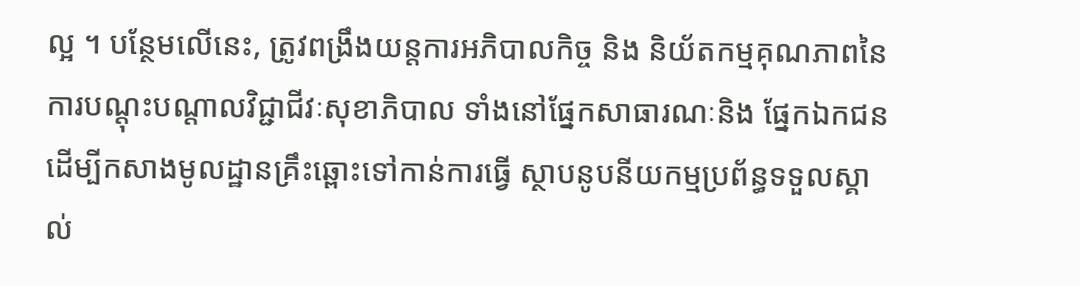ល្អ ។ បន្ថែមលើនេះ, ត្រូវពង្រឹងយន្តការអភិបាលកិច្ច និង និយ័តកម្មគុណភាពនៃការបណ្តុះបណ្តាលវិជ្ជាជីវៈសុខាភិបាល ទាំងនៅផ្នែកសាធារណៈនិង ផ្នែកឯកជន ដើម្បីកសាងមូលដ្ឋានគ្រឹះឆ្ពោះទៅកាន់ការធ្វើ ស្ថាបនូបនីយកម្មប្រព័ន្ធទទួលស្គាល់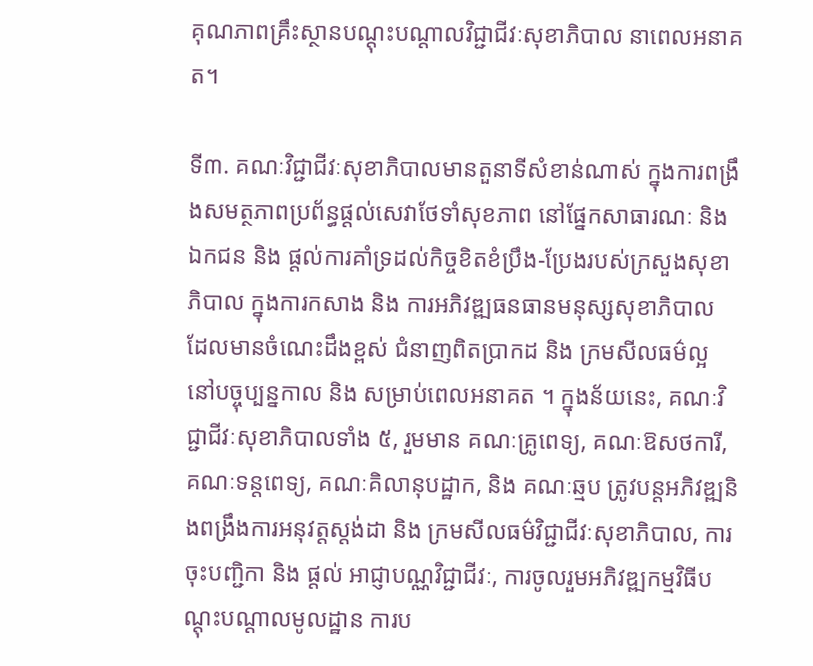គុណភាពគ្រឹះស្ថានបណ្តុះបណ្តាលវិជ្ជាជីវៈសុខាភិបាល នាពេលអនាគត។

ទី៣. គណៈវិជ្ជាជីវៈសុខាភិបាលមានតួនាទីសំខាន់ណាស់ ក្នុងការពង្រឹងសមត្ថភាពប្រព័ន្ធផ្តល់សេវាថែទាំសុខភាព នៅផ្នែកសាធារណៈ និង ឯកជន និង ផ្តល់ការគាំទ្រដល់កិច្ចខិតខំប្រឹង-ប្រែងរបស់ក្រសួងសុខាភិបាល ក្នុងការកសាង និង ការអភិវឌ្ឍធនធានមនុស្សសុខាភិបាល ដែលមានចំណេះដឹងខ្ពស់ ជំនាញពិតប្រាកដ និង ក្រមសីលធម៌ល្អ នៅបច្ចុប្បន្នកាល និង សម្រាប់ពេលអនាគត ។ ក្នុងន័យនេះ, គណៈវិជ្ជាជីវៈសុខាភិបាលទាំង ៥, រួមមាន គណៈគ្រូពេទ្យ, គណៈឱសថការី, គណៈទន្តពេទ្យ, គណៈគិលានុបដ្ឋាក, និង គណៈឆ្មប ត្រូវបន្តអភិវឌ្ឍនិងពង្រឹងការអនុវត្តស្តង់ដា និង ក្រមសីលធម៌វិជ្ជាជីវៈសុខាភិបាល, ការចុះបញ្ជិកា និង ផ្តល់ អាជ្ញាបណ្ណវិជ្ជាជីវៈ, ការចូលរួមអភិវឌ្ឍកម្មវិធីបណ្តុះបណ្តាលមូលដ្ឋាន ការប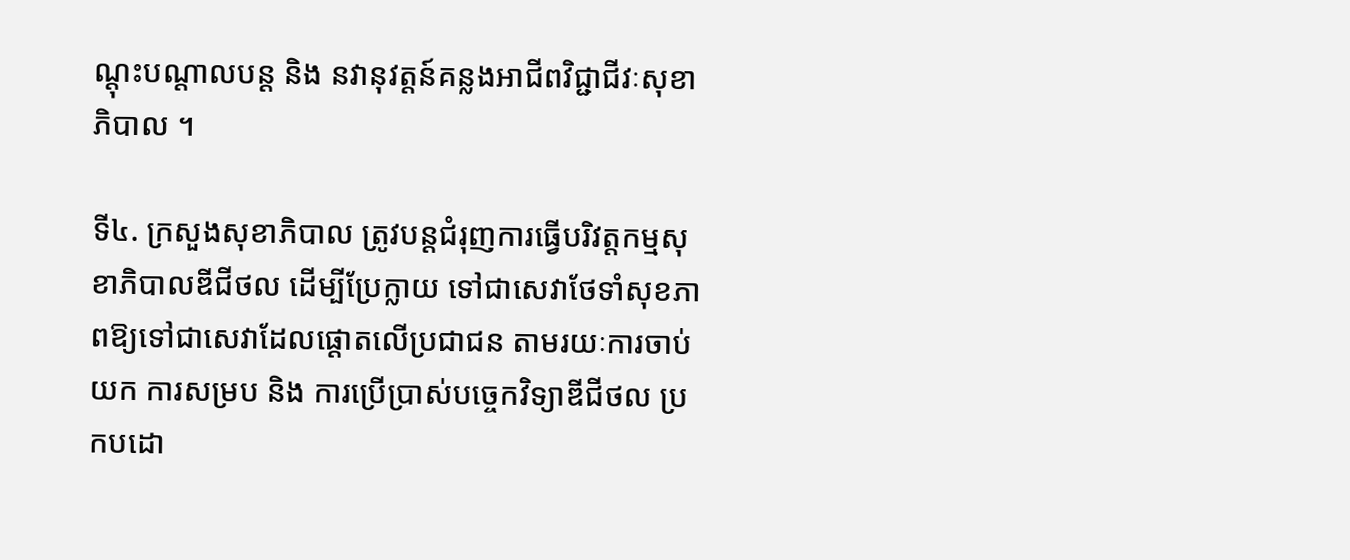ណ្តុះបណ្តាលបន្ត និង នវានុវត្តន៍គន្លងអាជីពវិជ្ជាជីវៈសុខាភិបាល ។

ទី៤. ក្រសួងសុខាភិបាល ត្រូវបន្តជំរុញការធ្វើបរិវត្តកម្មសុខាភិបាលឌីជីថល ដើម្បីប្រែក្លាយ ទៅជាសេវាថែទាំសុខភាពឱ្យទៅជាសេវាដែលផ្តោតលើប្រជាជន តាមរយៈការចាប់យក ការសម្រប និង ការប្រើប្រាស់បច្ចេកវិទ្យាឌីជីថល ប្រកបដោ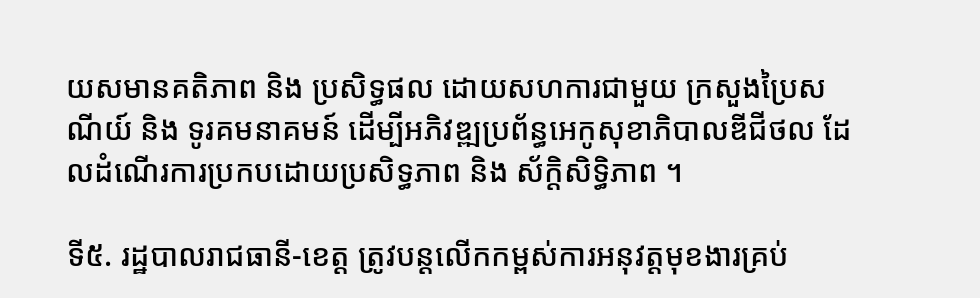យសមានគតិភាព និង ប្រសិទ្ធផល ដោយសហការជាមួយ ក្រសួងប្រៃសណីយ៍ និង ទូរគមនាគមន៍ ដើម្បីអភិវឌ្ឍប្រព័ន្ធអេកូសុខាភិបាលឌីជីថល ដែលដំណើរការប្រកបដោយប្រសិទ្ធភាព និង ស័ក្តិសិទ្ធិភាព ។

ទី៥. រដ្ឋបាលរាជធានី-ខេត្ត ត្រូវបន្តលើកកម្ពស់ការអនុវត្តមុខងារគ្រប់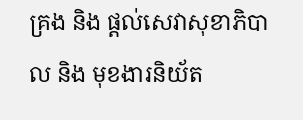គ្រង និង ផ្តល់សេវាសុខាភិបាល និង មុខងារនិយ័ត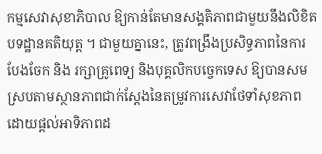កម្មសេវាសុខាភិបាល ឱ្យកាន់តែមានសង្គតិភាពជាមួយនឹងលិខិតបទដ្ឋានគតិយុត្ត ។ ជាមួយគ្នានេះ, ត្រូវពង្រឹងប្រសិទ្ធភាពនៃការបែងចែក និង រក្សាគ្រូពេទ្យ និងបុគ្គលិកបច្ចេកទេស ឱ្យបានសមស្របតាមស្ថានភាពជាក់ស្តែងនៃតម្រូវការសេវាថែទាំសុខភាព ដោយផ្តល់អាទិភាពដ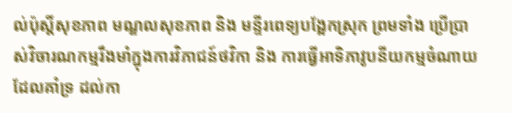ល់ប៉ុស្តិ៍សុខភាព មណ្ឌលសុខភាព និង មន្ទីរពេទ្យបង្អែកស្រុក ព្រមទាំង ប្រើប្រាស់វិចារណកម្មរឹងមាំក្នុងការវិភាជន៍ថវិកា និង ការធ្វើអាទិភាវូបនីយកម្មចំណាយ ដែលគាំទ្រ ដល់កា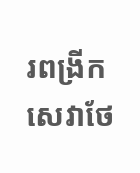រពង្រីកសេវាថែ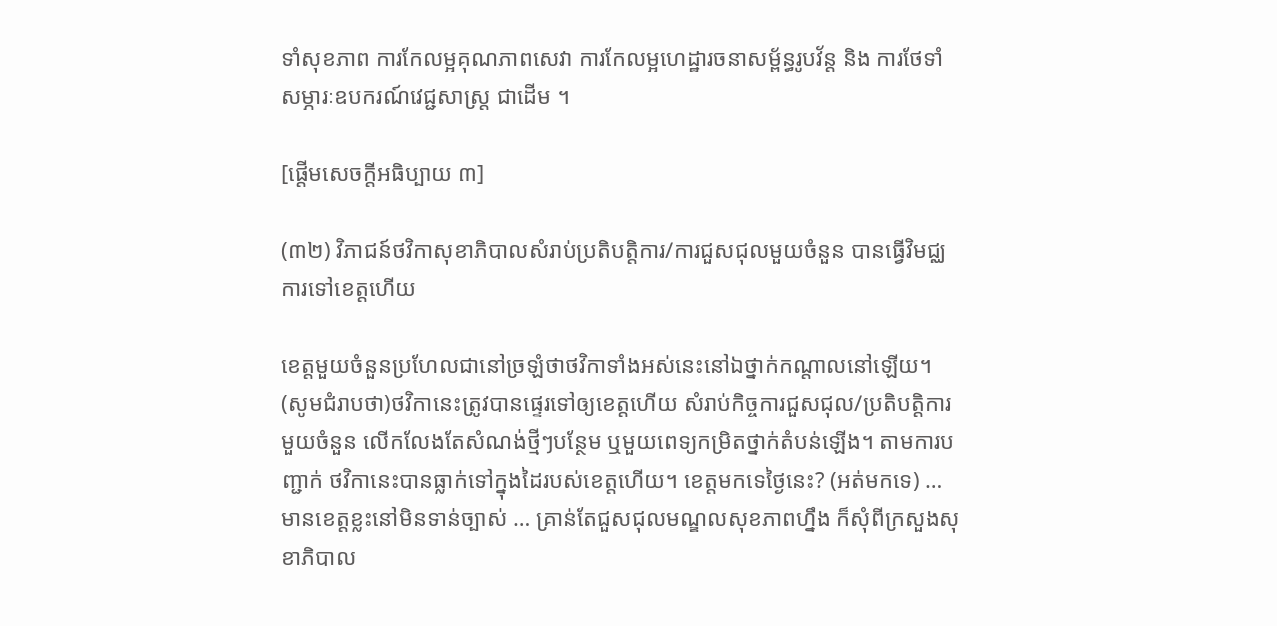ទាំសុខភាព ការកែលម្អគុណភាពសេវា ការកែលម្អហេដ្ឋារចនាសម្ព័ន្ធរូបវ័ន្ត និង ការថែទាំសម្ភារៈឧបករណ៍វេជ្ជសាស្រ្ត ជាដើម ។

[ផ្តើមសេចក្តីអធិប្បាយ ៣]

(៣២) វិភាជន៍ថវិកាសុខាភិបាលសំរាប់ប្រតិបត្តិការ/ការជួសជុលមួយចំនួន បានធ្វើវិមជ្ឈការទៅខេត្តហើយ

ខេត្តមួយចំនួនប្រហែលជានៅច្រឡំថាថវិកាទាំងអស់នេះនៅឯថ្នាក់កណ្តាលនៅឡើយ។ (សូមជំរាបថា)ថវិកានេះត្រូវបានផ្ទេរទៅឲ្យខេត្តហើយ សំរាប់កិច្ចការជួសជុល/ប្រតិបត្តិការមួយចំនួន លើកលែងតែសំណង់ថ្មីៗបន្ថែម ឬមួយពេទ្យកម្រិតថ្នាក់តំបន់ឡើង។ តាមការបញ្ជាក់ ថវិកានេះបានធ្លាក់ទៅក្នុងដៃរបស់ខេត្តហើយ។ ខេត្តមកទេថ្ងៃនេះ? (អត់មកទេ) … មានខេត្តខ្លះនៅមិនទាន់ច្បាស់ … គ្រាន់តែជួសជុលមណ្ឌលសុខភាពហ្នឹង ក៏សុំពីក្រសួងសុខាភិបាល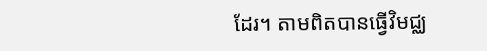ដែរ។ តាមពិតបានធ្វើវិមជ្ឈ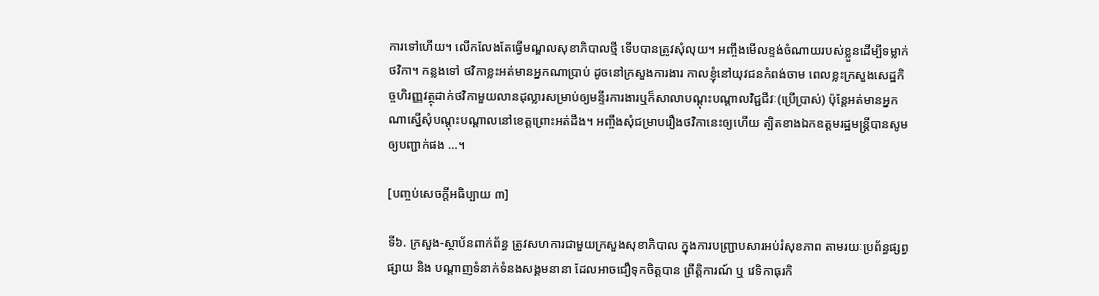ការទៅហើយ។ លើកលែងតែធ្វើមណ្ឌលសុខាភិបាលថ្មី ទើបបានត្រូវសុំលុយ។ អញ្ចឹងមើលខ្ទង់ចំណាយរបស់ខ្លួនដើម្បីទម្លាក់ថវិកា។ កន្លងទៅ ថវិកាខ្លះអត់មានអ្នកណាប្រាប់ ដូចនៅក្រសួងការងារ កាលខ្ញុំនៅយុវជនកំពង់ចាម ពេលខ្លះក្រសួងសេដ្ឋកិច្ចហិរញ្ញវត្ថុដាក់ថវិកាមួយលានដុល្លារសម្រាប់ឲ្យមន្ទីរការងារឬក៏សាលាបណ្តុះបណ្តាលវិជ្ជជីវៈ(ប្រើប្រាស់) ប៉ុន្តែអត់មានអ្នកណាស្នើសុំបណ្តុះបណ្តាលនៅខេត្តព្រោះអត់ដឹង។ អញ្ចឹងសុំជម្រាបរឿងថវិកានេះឲ្យហើយ ត្បិតខាងឯកឧត្តមរដ្ឋមន្រ្តីបានសូមឲ្យបញ្ជាក់ផង …។

[បញ្ចប់សេចក្តីអធិប្បាយ ៣]

ទី៦. ក្រសួង-ស្ថាប័នពាក់ព័ន្ធ ត្រូវសហការជាមួយក្រសួងសុខាភិបាល ក្នុងការបញ្ជ្រាបសារអប់រំសុខភាព តាមរយៈប្រព័ន្ធផ្សព្វផ្សាយ និង បណ្តាញទំនាក់ទំនងសង្គមនានា ដែលអាចជឿទុកចិត្តបាន ព្រឹត្តិការណ៍ ឬ វេទិកាធុរកិ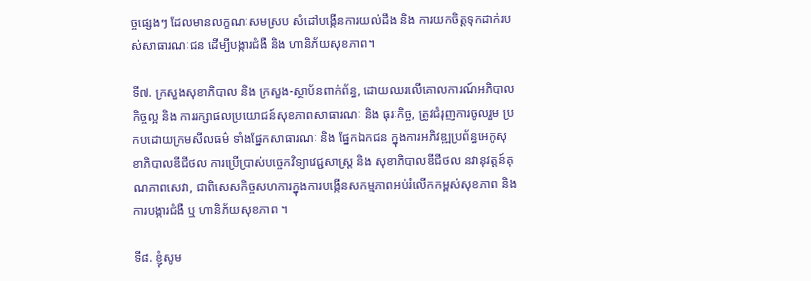ច្ចផ្សេងៗ ដែលមានលក្ខណៈសមស្រប សំដៅបង្កើនការយល់ដឹង និង ការយកចិត្តទុកដាក់របស់សាធារណៈជន ដើម្បីបង្ការជំងឺ និង ហានិភ័យសុខភាព។

ទី៧. ក្រសួងសុខាភិបាល និង ក្រសួង-ស្ថាប័នពាក់ព័ន្ធ, ដោយឈរលើគោលការណ៍អភិបាលកិច្ចល្អ និង ការរក្សាផលប្រយោជន៍សុខភាពសាធារណៈ និង ធុរៈកិច្ច, ត្រូវជំរុញការចូលរួម ប្រកបដោយក្រមសីលធម៌ ទាំងផ្នែកសាធារណៈ និង ផ្នែកឯកជន ក្នុងការអភិវឌ្ឍប្រព័ន្ធអេកូសុខាភិបាលឌីជីថល ការប្រើប្រាស់បច្ចេកវិទ្យាវេជ្ជសាស្រ្ត និង សុខាភិបាលឌីជីថល នវានុវត្តន៍គុណភាពសេវា, ជាពិសេសកិច្ចសហការក្នុងការបង្កើនសកម្មភាពអប់រំលើកកម្ពស់សុខភាព និងការបង្ការជំងឺ ឬ ហានិភ័យសុខភាព ។

ទី៨. ខ្ញុំសូម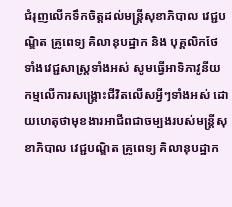ជំរុញលើកទឹកចិត្តដល់មន្ត្រីសុខាភិបាល វេជ្ជបណ្ឌិត គ្រូពេទ្យ គិលានុបដ្ឋាក និង បុគ្គលិកថែទាំងវេជ្ជសាស្ត្រទាំងអស់ សូមធ្វើអាទិភាវូនីយកម្មលើការសង្គ្រោះជីវិតលើសអ្វីៗទាំងអស់ ដោយហេតុថាមុខងារអាជីពជាចម្បងរបស់មន្ត្រីសុខាភិបាល វេជ្ជបណ្ឌិត គ្រូពេទ្យ គិលានុបដ្ឋាក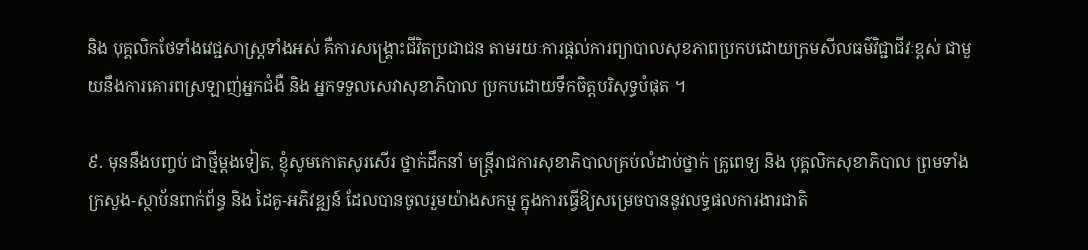និង បុគ្គលិកថែទាំងវេជ្ជសាស្ត្រទាំងអស់ គឺការសង្គ្រោះជីវិតប្រជាជន តាមរយៈការផ្តល់ការព្យាបាលសុខភាពប្រកបដោយក្រមសីលធម៌វិជ្ជាជីវៈខ្ពស់ ជាមួយនឹងការគោរពស្រឡាញ់អ្នកជំងឺ និង អ្នកទទួលសេវាសុខាភិបាល ប្រកបដោយទឹកចិត្តបរិសុទ្ធបំផុត ។

៩. មុននឹងបញ្ចប់ ជាថ្មីម្ដងទៀត, ខ្ញុំសូមកោតសូរសើរ ថ្នាក់ដឹកនាំ មន្រ្តីរាជការសុខាភិបាលគ្រប់លំដាប់ថ្នាក់ គ្រូពេទ្យ និង បុគ្គលិកសុខាភិបាល ព្រមទាំងក្រសួង-ស្ថាប័នពាក់ព័ន្ធ និង ដៃគូ-អភិវឌ្ឍន៍ ដែលបានចូលរួមយ៉ាងសកម្ម ក្នុងការធ្វើឱ្យសម្រេចបាននូវលទ្ធផលការងារជាតិ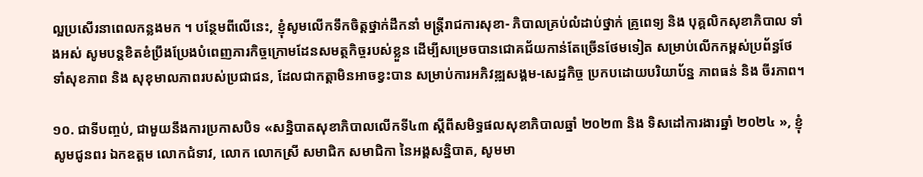ល្អប្រសើរនាពេលកន្លងមក ។ បន្ថែមពីលើនេះ, ខ្ញុំសូមលើកទឹកចិត្តថ្នាក់ដឹកនាំ មន្រ្តីរាជការសុខា- ភិបាលគ្រប់លំដាប់ថ្នាក់ គ្រូពេទ្យ និង បុគ្គលិកសុខាភិបាល ទាំងអស់ សូមបន្តខិតខំប្រឹងប្រែងបំពេញភារកិច្ចក្រោមដែនសមត្ថកិច្ចរបស់ខ្លួន ដើម្បីសម្រេចបានជោគជ័យកាន់តែច្រើនថែមទៀត សម្រាប់លើកកម្ពស់ប្រព័ន្ធថែទាំសុខភាព និង សុខុមាលភាពរបស់ប្រជាជន, ដែលជាកត្តាមិនអាចខ្វះបាន សម្រាប់ការអភិវឌ្ឍសង្គម-សេដ្ឋកិច្ច ប្រកបដោយបរិយាប័ន្ន ភាពធន់ និង ចីរភាព។

១០. ជាទីបញ្ចប់, ជាមួយនឹងការប្រកាសបិទ «សន្និបាតសុខាភិបាលលើកទី៤៣ ស្តីពីសមិទ្ធផលសុខាភិបាលឆ្នាំ ២០២៣ និង ទិសដៅការងារឆ្នាំ ២០២៤ », ខ្ញុំសូមជូនពរ ឯកឧត្តម លោកជំទាវ, លោក លោកស្រី សមាជិក សមាជិកា នៃអង្គសន្និបាត, សូមមា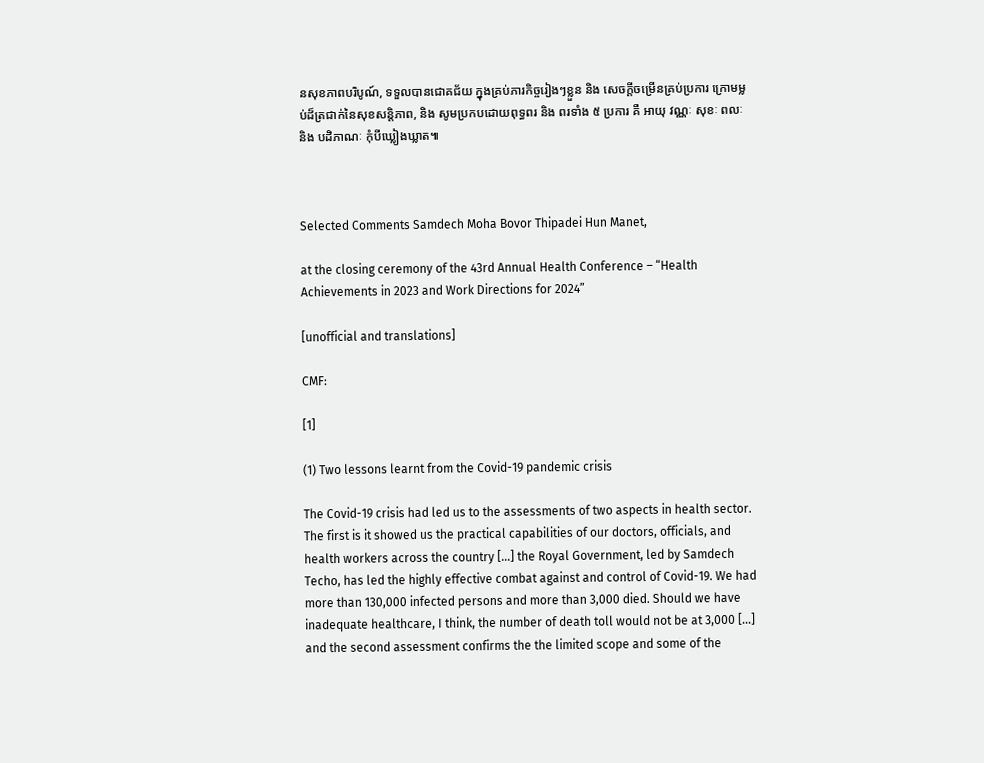នសុខភាពបរិបូណ៍, ទទួលបានជោគជ័យ ក្នុងគ្រប់ភារកិច្ចរៀងៗខ្លួន និង សេចក្តីចម្រើនគ្រប់ប្រការ ក្រោមម្លប់ដ៏ត្រជាក់នៃសុខសន្តិភាព, និង សូមប្រកបដោយពុទ្ធពរ និង ពរទាំង ៥ ប្រការ គឺ អាយុ វណ្ណៈ សុខៈ ពលៈ និង បដិភាណៈ កុំបីឃ្លៀងឃ្លាត៕



Selected Comments Samdech Moha Bovor Thipadei Hun Manet,

at the closing ceremony of the 43rd Annual Health Conference – “Health Achievements in 2023 and Work Directions for 2024”

[unofficial and translations]

CMF:

[1]

(1) Two lessons learnt from the Covid-19 pandemic crisis

The Covid-19 crisis had led us to the assessments of two aspects in health sector. The first is it showed us the practical capabilities of our doctors, officials, and health workers across the country […] the Royal Government, led by Samdech Techo, has led the highly effective combat against and control of Covid-19. We had more than 130,000 infected persons and more than 3,000 died. Should we have inadequate healthcare, I think, the number of death toll would not be at 3,000 […] and the second assessment confirms the the limited scope and some of the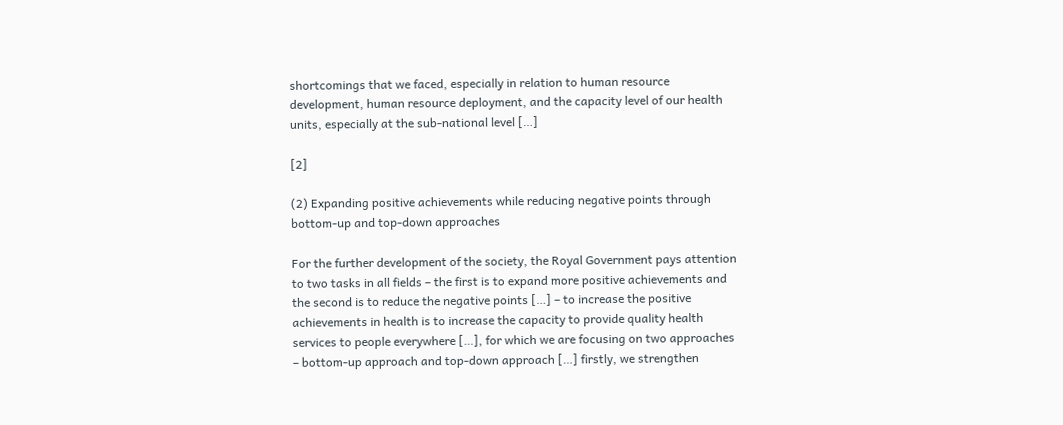shortcomings that we faced, especially in relation to human resource development, human resource deployment, and the capacity level of our health units, especially at the sub-national level […]

[2]

(2) Expanding positive achievements while reducing negative points through bottom-up and top-down approaches

For the further development of the society, the Royal Government pays attention to two tasks in all fields – the first is to expand more positive achievements and the second is to reduce the negative points […] – to increase the positive achievements in health is to increase the capacity to provide quality health services to people everywhere […], for which we are focusing on two approaches – bottom-up approach and top-down approach […] firstly, we strengthen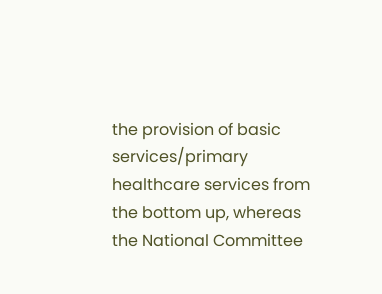the provision of basic services/primary healthcare services from the bottom up, whereas the National Committee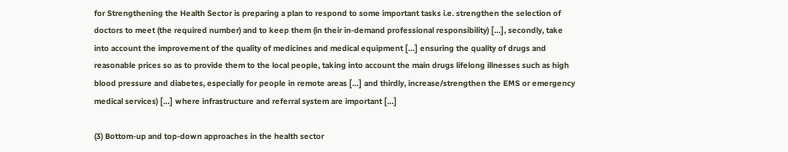for Strengthening the Health Sector is preparing a plan to respond to some important tasks i.e. strengthen the selection of doctors to meet (the required number) and to keep them (in their in-demand professional responsibility) […], secondly, take into account the improvement of the quality of medicines and medical equipment […] ensuring the quality of drugs and reasonable prices so as to provide them to the local people, taking into account the main drugs lifelong illnesses such as high blood pressure and diabetes, especially for people in remote areas […] and thirdly, increase/strengthen the EMS or emergency medical services) […] where infrastructure and referral system are important […]

(3) Bottom-up and top-down approaches in the health sector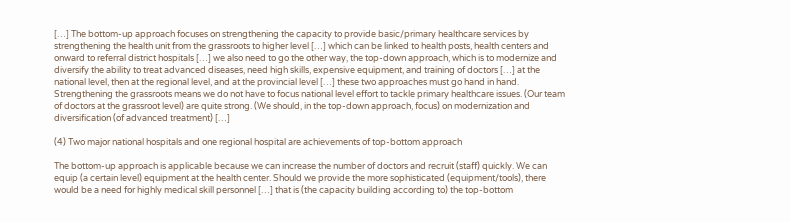[…] The bottom-up approach focuses on strengthening the capacity to provide basic/primary healthcare services by strengthening the health unit from the grassroots to higher level […] which can be linked to health posts, health centers and onward to referral district hospitals […] we also need to go the other way, the top-down approach, which is to modernize and diversify the ability to treat advanced diseases, need high skills, expensive equipment, and training of doctors […] at the national level, then at the regional level, and at the provincial level […] these two approaches must go hand in hand. Strengthening the grassroots means we do not have to focus national level effort to tackle primary healthcare issues. (Our team of doctors at the grassroot level) are quite strong. (We should, in the top-down approach, focus) on modernization and diversification (of advanced treatment) […]

(4) Two major national hospitals and one regional hospital are achievements of top-bottom approach

The bottom-up approach is applicable because we can increase the number of doctors and recruit (staff) quickly. We can equip (a certain level) equipment at the health center. Should we provide the more sophisticated (equipment/tools), there would be a need for highly medical skill personnel […] that is (the capacity building according to) the top-bottom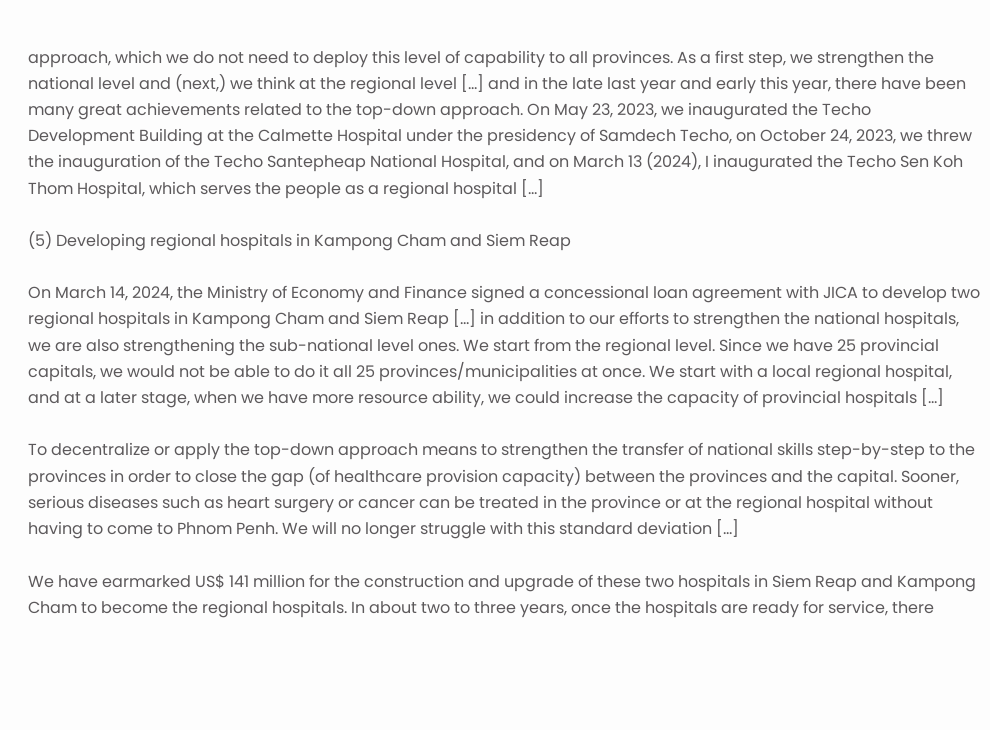approach, which we do not need to deploy this level of capability to all provinces. As a first step, we strengthen the national level and (next,) we think at the regional level […] and in the late last year and early this year, there have been many great achievements related to the top-down approach. On May 23, 2023, we inaugurated the Techo Development Building at the Calmette Hospital under the presidency of Samdech Techo, on October 24, 2023, we threw the inauguration of the Techo Santepheap National Hospital, and on March 13 (2024), I inaugurated the Techo Sen Koh Thom Hospital, which serves the people as a regional hospital […]

(5) Developing regional hospitals in Kampong Cham and Siem Reap

On March 14, 2024, the Ministry of Economy and Finance signed a concessional loan agreement with JICA to develop two regional hospitals in Kampong Cham and Siem Reap […] in addition to our efforts to strengthen the national hospitals, we are also strengthening the sub-national level ones. We start from the regional level. Since we have 25 provincial capitals, we would not be able to do it all 25 provinces/municipalities at once. We start with a local regional hospital, and at a later stage, when we have more resource ability, we could increase the capacity of provincial hospitals […]

To decentralize or apply the top-down approach means to strengthen the transfer of national skills step-by-step to the provinces in order to close the gap (of healthcare provision capacity) between the provinces and the capital. Sooner, serious diseases such as heart surgery or cancer can be treated in the province or at the regional hospital without having to come to Phnom Penh. We will no longer struggle with this standard deviation […]

We have earmarked US$ 141 million for the construction and upgrade of these two hospitals in Siem Reap and Kampong Cham to become the regional hospitals. In about two to three years, once the hospitals are ready for service, there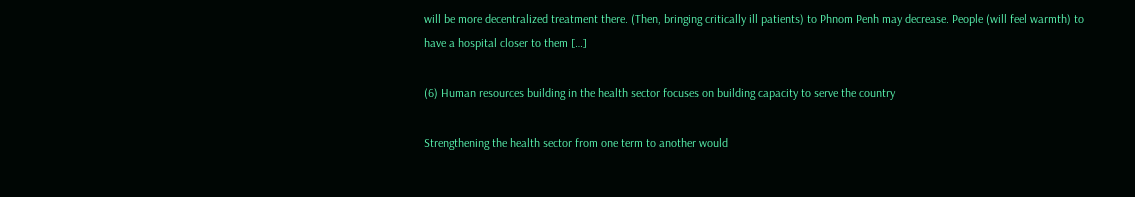will be more decentralized treatment there. (Then, bringing critically ill patients) to Phnom Penh may decrease. People (will feel warmth) to have a hospital closer to them […]

(6) Human resources building in the health sector focuses on building capacity to serve the country

Strengthening the health sector from one term to another would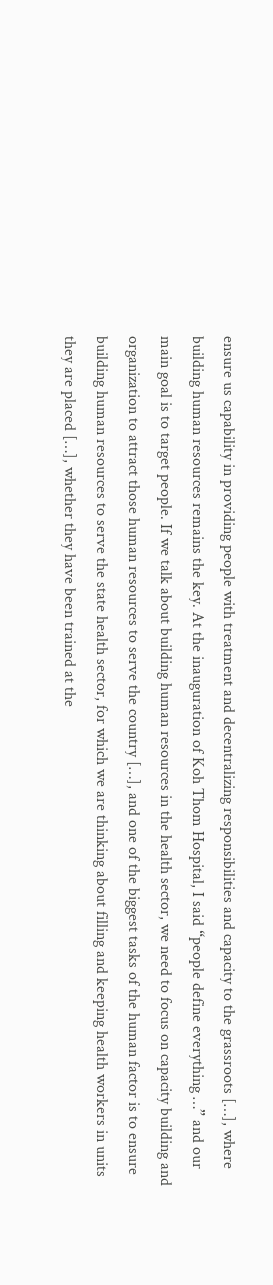ensure us capability in providing people with treatment and decentralizing responsibilities and capacity to the grassroots […], where building human resources remains the key. At the inauguration of Koh Thom Hospital, I said “people define everything …” and our main goal is to target people. If we talk about building human resources in the health sector, we need to focus on capacity building and organization to attract those human resources to serve the country […], and one of the biggest tasks of the human factor is to ensure building human resources to serve the state health sector, for which we are thinking about filling and keeping health workers in units they are placed […], whether they have been trained at the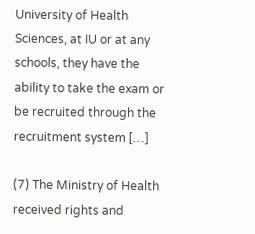University of Health Sciences, at IU or at any schools, they have the ability to take the exam or be recruited through the recruitment system […]

(7) The Ministry of Health received rights and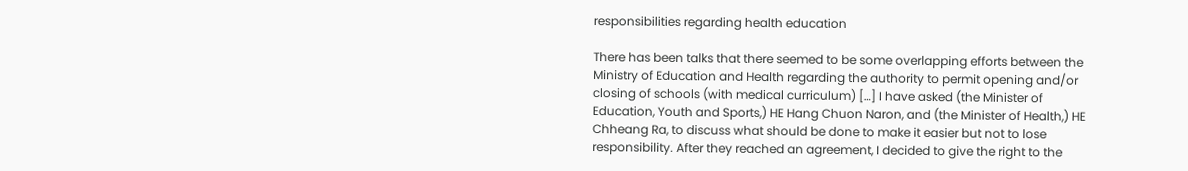responsibilities regarding health education

There has been talks that there seemed to be some overlapping efforts between the Ministry of Education and Health regarding the authority to permit opening and/or closing of schools (with medical curriculum) […] I have asked (the Minister of Education, Youth and Sports,) HE Hang Chuon Naron, and (the Minister of Health,) HE Chheang Ra, to discuss what should be done to make it easier but not to lose responsibility. After they reached an agreement, I decided to give the right to the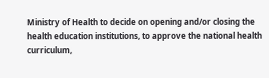Ministry of Health to decide on opening and/or closing the health education institutions, to approve the national health curriculum,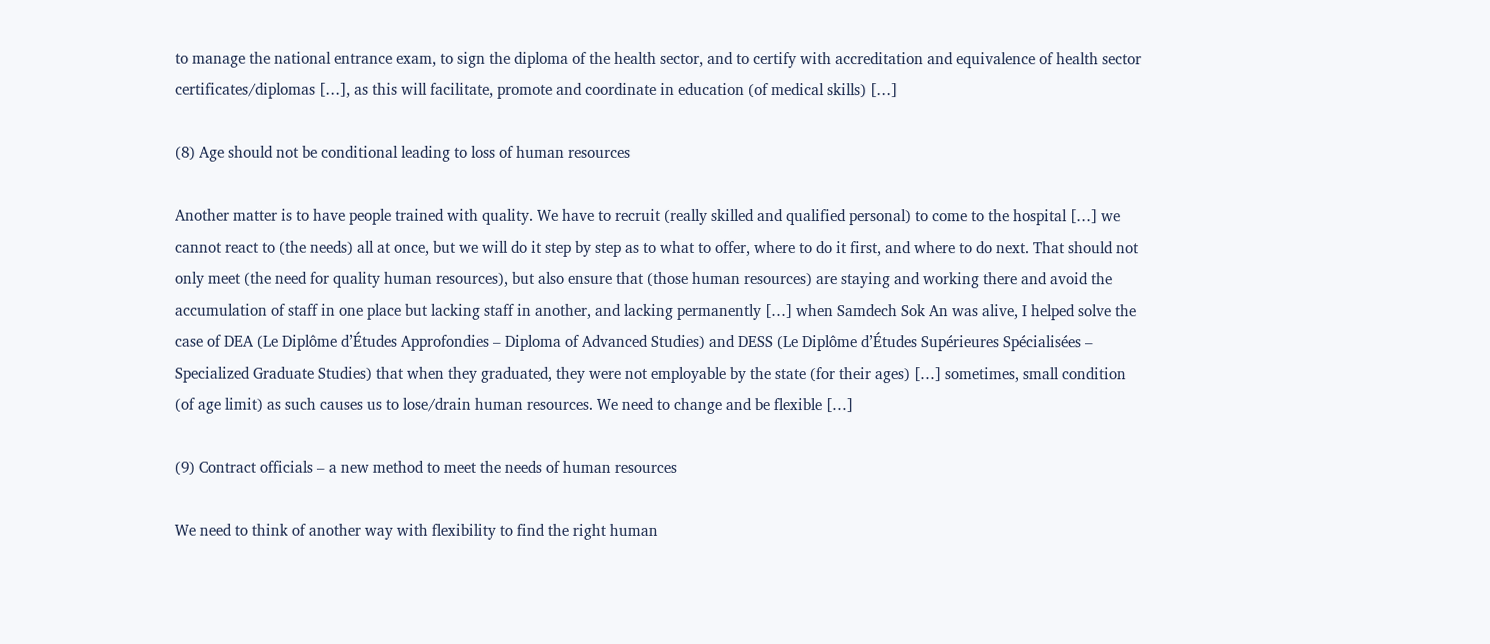to manage the national entrance exam, to sign the diploma of the health sector, and to certify with accreditation and equivalence of health sector certificates/diplomas […], as this will facilitate, promote and coordinate in education (of medical skills) […]

(8) Age should not be conditional leading to loss of human resources

Another matter is to have people trained with quality. We have to recruit (really skilled and qualified personal) to come to the hospital […] we cannot react to (the needs) all at once, but we will do it step by step as to what to offer, where to do it first, and where to do next. That should not only meet (the need for quality human resources), but also ensure that (those human resources) are staying and working there and avoid the accumulation of staff in one place but lacking staff in another, and lacking permanently […] when Samdech Sok An was alive, I helped solve the case of DEA (Le Diplôme d’Études Approfondies – Diploma of Advanced Studies) and DESS (Le Diplôme d’Études Supérieures Spécialisées – Specialized Graduate Studies) that when they graduated, they were not employable by the state (for their ages) […] sometimes, small condition (of age limit) as such causes us to lose/drain human resources. We need to change and be flexible […]

(9) Contract officials – a new method to meet the needs of human resources

We need to think of another way with flexibility to find the right human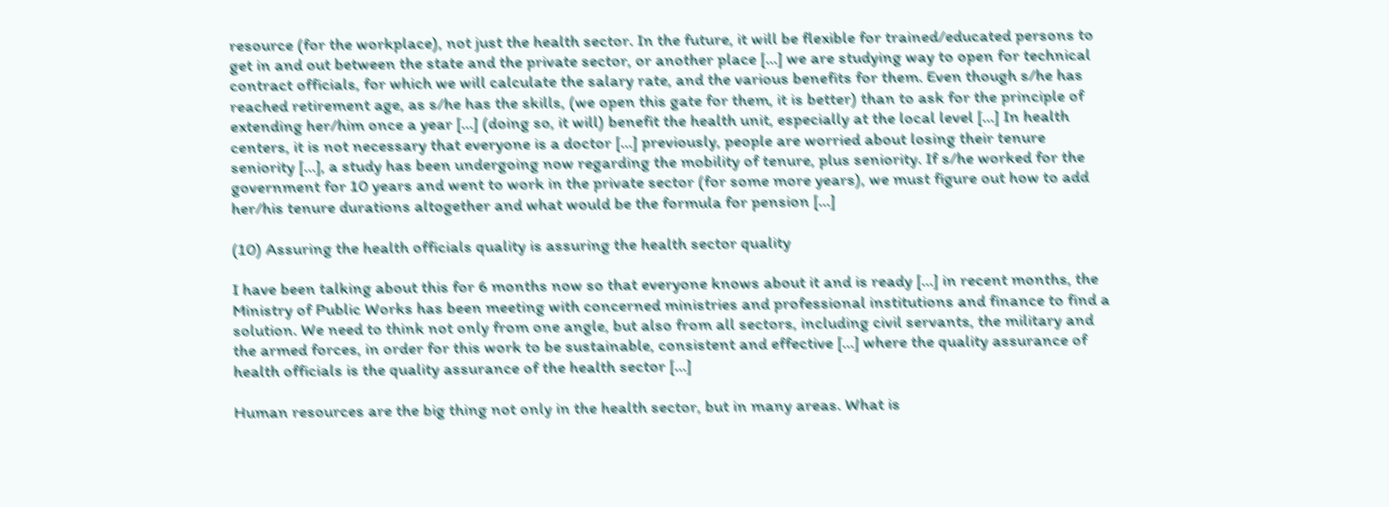resource (for the workplace), not just the health sector. In the future, it will be flexible for trained/educated persons to get in and out between the state and the private sector, or another place […] we are studying way to open for technical contract officials, for which we will calculate the salary rate, and the various benefits for them. Even though s/he has reached retirement age, as s/he has the skills, (we open this gate for them, it is better) than to ask for the principle of extending her/him once a year […] (doing so, it will) benefit the health unit, especially at the local level […] In health centers, it is not necessary that everyone is a doctor […] previously, people are worried about losing their tenure seniority […], a study has been undergoing now regarding the mobility of tenure, plus seniority. If s/he worked for the government for 10 years and went to work in the private sector (for some more years), we must figure out how to add her/his tenure durations altogether and what would be the formula for pension […]

(10) Assuring the health officials quality is assuring the health sector quality

I have been talking about this for 6 months now so that everyone knows about it and is ready […] in recent months, the Ministry of Public Works has been meeting with concerned ministries and professional institutions and finance to find a solution. We need to think not only from one angle, but also from all sectors, including civil servants, the military and the armed forces, in order for this work to be sustainable, consistent and effective […] where the quality assurance of health officials is the quality assurance of the health sector […]

Human resources are the big thing not only in the health sector, but in many areas. What is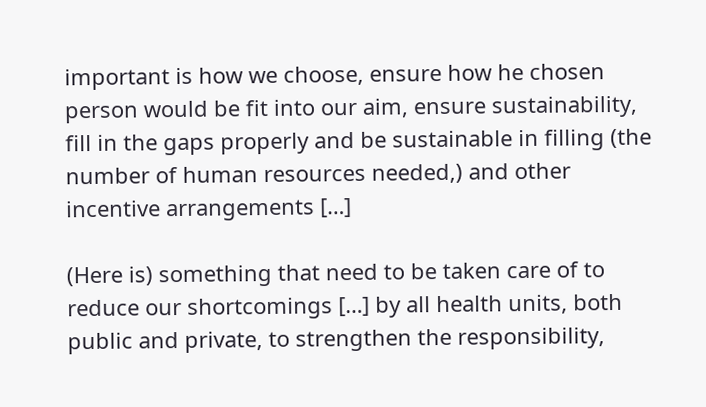important is how we choose, ensure how he chosen person would be fit into our aim, ensure sustainability, fill in the gaps properly and be sustainable in filling (the number of human resources needed,) and other incentive arrangements […]

(Here is) something that need to be taken care of to reduce our shortcomings […] by all health units, both public and private, to strengthen the responsibility,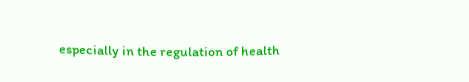especially in the regulation of health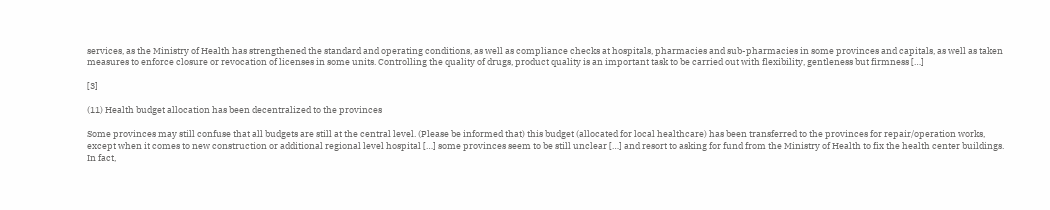services, as the Ministry of Health has strengthened the standard and operating conditions, as well as compliance checks at hospitals, pharmacies and sub-pharmacies in some provinces and capitals, as well as taken measures to enforce closure or revocation of licenses in some units. Controlling the quality of drugs, product quality is an important task to be carried out with flexibility, gentleness but firmness […]

[3]

(11) Health budget allocation has been decentralized to the provinces

Some provinces may still confuse that all budgets are still at the central level. (Please be informed that) this budget (allocated for local healthcare) has been transferred to the provinces for repair/operation works, except when it comes to new construction or additional regional level hospital […] some provinces seem to be still unclear […] and resort to asking for fund from the Ministry of Health to fix the health center buildings. In fact,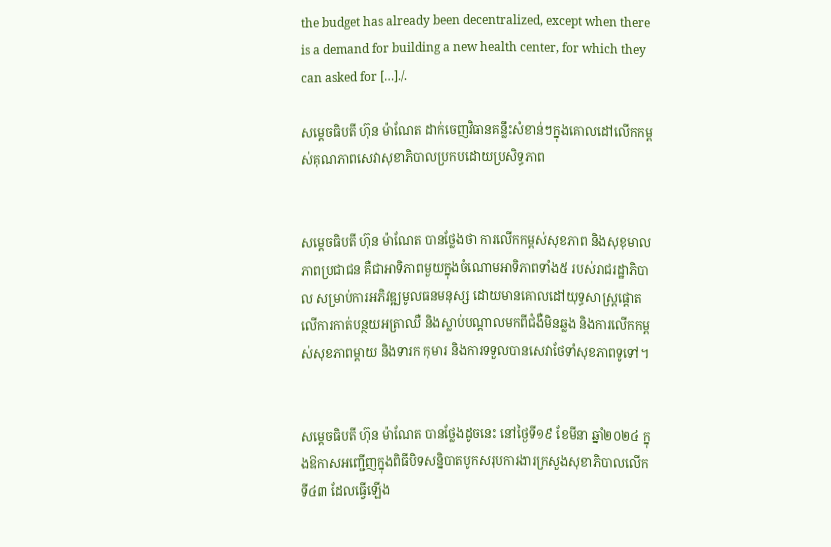the budget has already been decentralized, except when there is a demand for building a new health center, for which they can asked for […]./.

សម្តេចធិបតី ហ៊ុន ម៉ាណែត ដាក់ចេញវិធានគន្លឹះសំខាន់ៗក្នុងគោលដៅលើកកម្ពស់គុណភាពសេវាសុខាភិបាលប្រកបដោយប្រសិទ្ធភាព


សម្តេចធិបតី ហ៊ុន ម៉ាណែត បានថ្លែងថា ការលើកកម្ពស់សុខភាព និងសុខុមាលភាពប្រជាជន គឺជាអាទិភាពមួយក្នុងចំណោមអាទិភាពទាំង៥ របស់រាជរដ្ឋាភិបាល សម្រាប់ការអភិវឌ្ឍមូលធនមនុស្ស ដោយមានគោលដៅយុទ្ធសាស្ត្រផ្តោតលើការកាត់បន្ថយអត្រាឈឺ និងស្លាប់បណ្តាលមកពីជំងឺមិនឆ្លង និងការលើកកម្ពស់សុខភាពម្តាយ និងទារក កុមារ និងការទទួលបានសេវាថែទាំសុខភាពទូទៅ។


សម្តេចធិបតី ហ៊ុន ម៉ាណែត បានថ្លែងដូចនេះ នៅថ្ងៃទី១៩ ខែមីនា ឆ្នាំ២០២៤ ក្នុងឱកាសអញ្ជើញក្នុងពិធីបិទសន្និបាតបូកសរុបការងារក្រសួងសុខាភិបាលលើកទី៤៣ ដែលធ្វើឡើង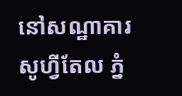នៅសណ្ឋាគារសូហ្វីតែល ភ្នំ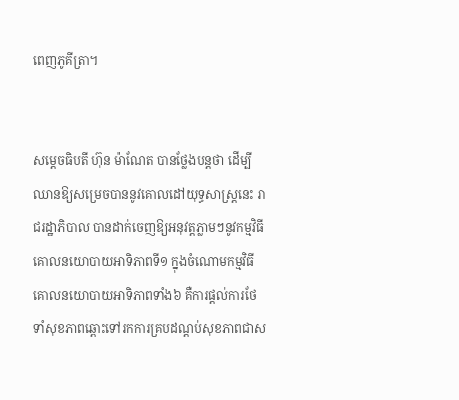ពេញភូគីត្រា។


សម្តេចធិបតី ហ៊ុន ម៉ាណែត បានថ្លែងបន្តថា ដើម្បីឈានឱ្យសម្រេចបាននូវគោលដៅយុទ្ធសាស្ត្រនេះ រាជរដ្ឋាភិបាល បានដាក់ចេញឱ្យអនុវត្តភ្លាមៗនូវកម្មវិធីគោលនយោបាយអាទិភាពទី១ ក្នុងចំណោមកម្មវិធីគោលនយោបាយអាទិភាពទាំង៦ គឺការផ្តល់ការថែទាំសុខភាពឆ្ពោះទៅរកការគ្របដណ្តប់សុខភាពជាស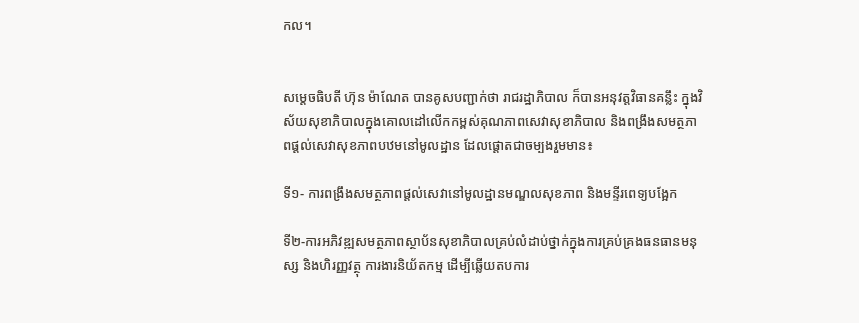កល។


សម្តេចធិបតី ហ៊ុន ម៉ាណែត បានគូសបញ្ជាក់ថា រាជរដ្ឋាភិបាល ក៏បានអនុវត្តវិធានគន្លឹះ ក្នុងវិស័យសុខាភិបាលក្នុងគោលដៅលើកកម្ពស់គុណភាពសេវាសុខាភិបាល និងពង្រឹងសមត្ថភាពផ្តល់សេវាសុខភាពបឋមនៅមូលដ្ឋាន ដែលផ្តោតជាចម្បងរួមមាន៖

ទី១- ការពង្រឹងសមត្ថភាពផ្តល់សេវានៅមូលដ្ឋានមណ្ឌលសុខភាព និងមន្ទីរពេទ្យបង្អែក

ទី២-ការអភិវឌ្ឍសមត្ថភាពស្ថាប័នសុខាភិបាលគ្រប់លំដាប់ថ្នាក់ក្នុងការគ្រប់គ្រងធនធានមនុស្ស និងហិរញ្ញវត្ថុ ការងារនិយ័តកម្ម ដើម្បីឆ្លើយតបការ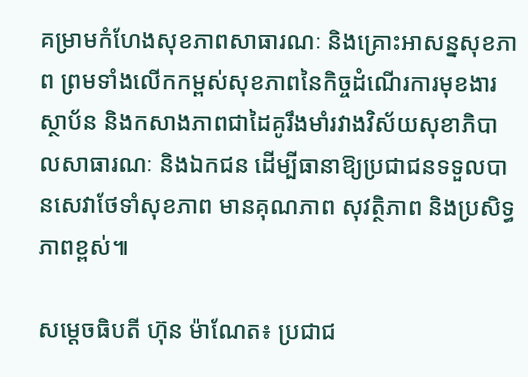គម្រាមកំហែងសុខភាពសាធារណៈ និងគ្រោះអាសន្នសុខភាព ព្រមទាំងលើកកម្ពស់សុខភាពនៃកិច្ចដំណើរការមុខងារស្ថាប័ន និងកសាងភាពជាដៃគូរឹងមាំរវាងវិស័យសុខាភិបាលសាធារណៈ និងឯកជន ដើម្បីធានាឱ្យប្រជាជនទទួលបានសេវាថែទាំសុខភាព មានគុណភាព សុវត្ថិភាព និងប្រសិទ្ធភាពខ្ពស់៕

សម្តេចធិបតី ហ៊ុន ម៉ាណែត៖ ប្រជាជ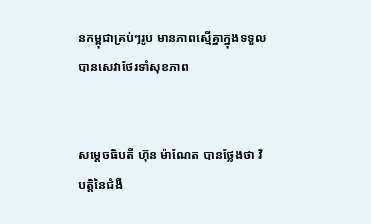នកម្ពុជាគ្រប់ៗរូប មានភាពស្មើគ្នាក្នុងទទួលបានសេវាថែរទាំសុខភាព


សម្តេចធិបតី ហ៊ុន ម៉ាណែត បានថ្លែងថា វិបត្តិនៃជំងឺ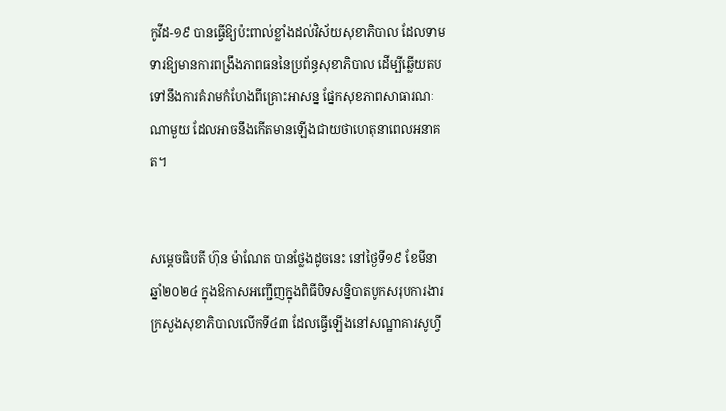កូវីដ-១៩ បានធ្វើឱ្យប៉ះពាល់ខ្លាំងដល់វិស័យសុខាភិបាល ដែលទាមទារឱ្យមានការពង្រឹងភាពធននៃប្រព័ន្ធសុខាភិបាល ដើម្បីឆ្លើយតបទៅនឹងការគំរាមកំហែងពីគ្រោះអាសន្ន ផ្នែកសុខភាពសាធារណៈណាមួយ ដែលអាចនឹងកើតមានឡើងជាយថាហេតុនាពេលអនាគត។


សម្តេចធិបតី ហ៊ុន ម៉ាណែត បានថ្លែងដូចនេះ នៅថ្ងៃទី១៩ ខែមីនា ឆ្នាំ២០២៤ ក្នុងឱកាសអញ្ជើញក្នុងពិធីបិទសន្និបាតបូកសរុបការងារក្រសួងសុខាភិបាលលើកទី៤៣ ដែលធ្វើឡើងនៅសណ្ឋាគារសូហ្វី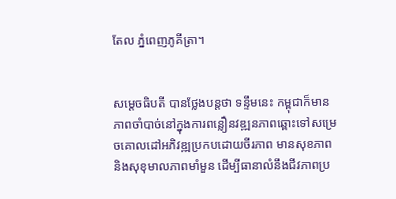តែល ភ្នំពេញភូគីត្រា។


សម្តេចធិបតី បានថ្លែងបន្តថា ទន្ទឹមនេះ កម្ពុជាក៏មានភាពចាំបាច់នៅក្នុងការពន្លឿនវឌ្ឍនភាពឆ្ពោះទៅសម្រេចគោលដៅអភិវឌ្ឍប្រកបដោយចីរភាព មានសុខភាព និងសុខុមាលភាពមាំមួន ដើម្បីធានាលំនឹងជីវភាពប្រ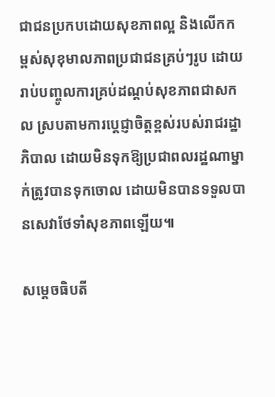ជាជនប្រកបដោយសុខភាពល្អ និងលើកកម្ពស់សុខុមាលភាពប្រជាជនគ្រប់ៗរូប ដោយរាប់បញ្ចូលការគ្រប់ដណ្តប់សុខភាពជាសកល ស្របតាមការប្តេជ្ញាចិត្តខ្ពស់របស់រាជរដ្ឋាភិបាល ដោយមិនទុកឱ្យប្រជាពលរដ្ឋណាម្នាក់ត្រូវបានទុកចោល ដោយមិនបានទទួលបានសេវាថែទាំសុខភាពឡើយ៕

សម្តេចធិបតី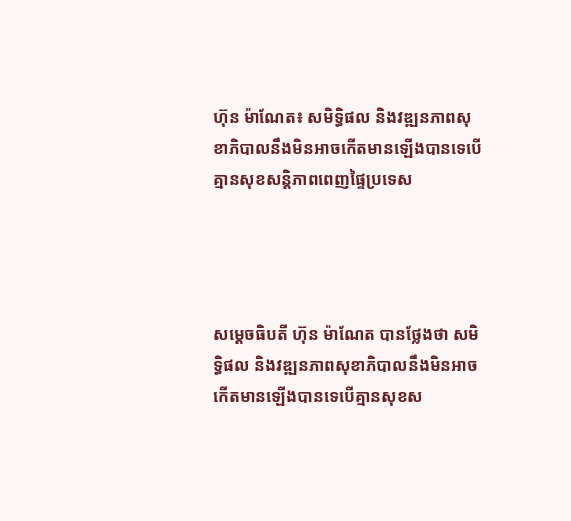ហ៊ុន ម៉ាណែត៖ សមិទ្ធិផល និងវឌ្ឍនភាពសុខាភិបាលនឹងមិនអាចកើតមានឡើងបានទេបើគ្មានសុខសន្តិភាពពេញផ្ទៃប្រទេស




សម្តេចធិបតី ហ៊ុន ម៉ាណែត បានថ្លែងថា សមិទ្ធិផល និងវឌ្ឍនភាពសុខាភិបាលនឹងមិនអាចកើតមានឡើងបានទេបើគ្មានសុខស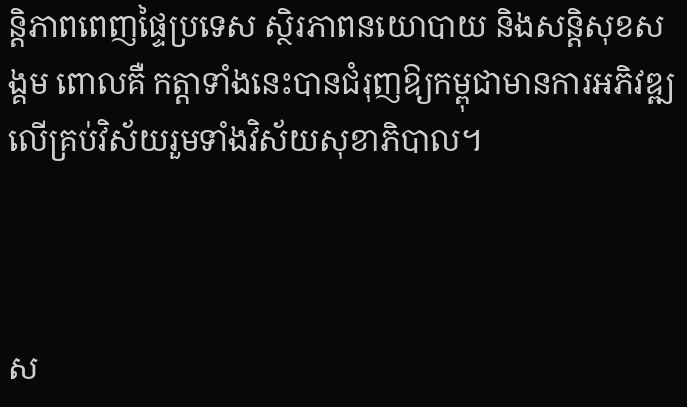ន្តិភាពពេញផ្ទៃប្រទេស ស្ថិរភាពនយោបាយ និងសន្តិសុខសង្គម ពោលគឺ កត្តាទាំងនេះបានជំរុញឱ្យកម្ពុជាមានការអភិវឌ្ឍលើគ្រប់វិស័យរួមទាំងវិស័យសុខាភិបាល។



ស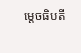ម្តេចធិបតី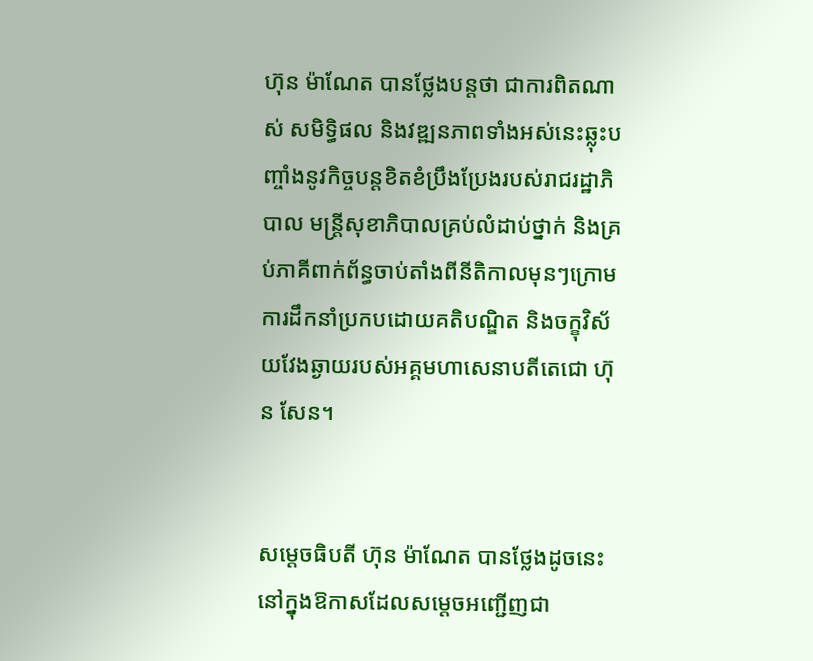ហ៊ុន ម៉ាណែត បានថ្លែងបន្តថា ជាការពិតណាស់ សមិទ្ធិផល និងវឌ្ឍនភាពទាំងអស់នេះឆ្លុះបញ្ចាំងនូវកិច្ចបន្តខិតខំប្រឹងប្រែងរបស់រាជរដ្ឋាភិបាល មន្រ្តីសុខាភិបាលគ្រប់លំដាប់ថ្នាក់ និងគ្រប់ភាគីពាក់ព័ន្ធចាប់តាំងពីនីតិកាលមុនៗក្រោមការដឹកនាំប្រកបដោយគតិបណ្ឌិត និងចក្ខុវិស័យវែងឆ្ងាយរបស់អគ្គមហាសេនាបតីតេជោ ហ៊ុន សែន។


សម្តេចធិបតី ហ៊ុន ម៉ាណែត បានថ្លែងដូចនេះនៅក្នុងឱកាសដែលសម្តេចអញ្ជើញជា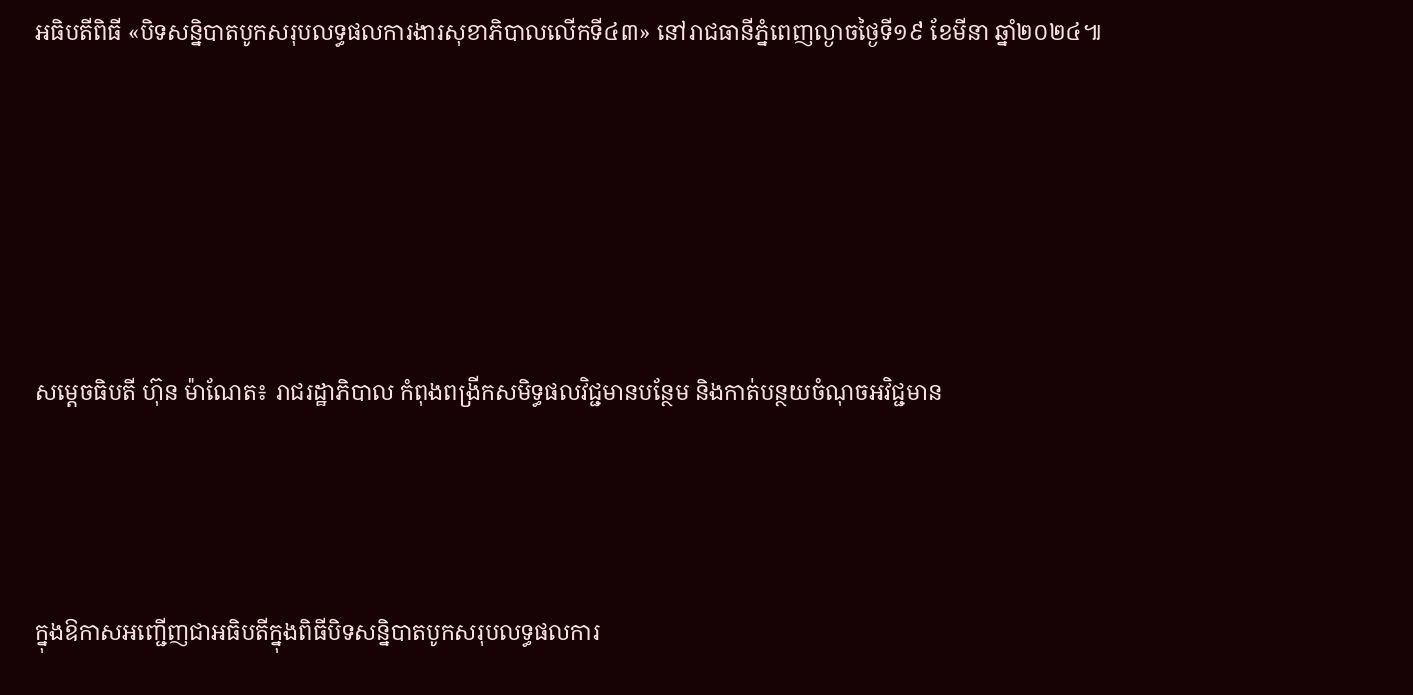អធិបតីពិធី «បិទសន្និបាតបូកសរុបលទ្ធផលការងារសុខាភិបាលលើកទី៤៣» នៅរាជធានីភ្នំពេញល្ងាចថ្ងៃទី១៩ ខែមីនា ឆ្នាំ២០២៤៕





សម្តេចធិបតី ហ៊ុន ម៉ាណែត៖ រាជរដ្ឋាភិបាល កំពុងពង្រីកសមិទ្ធផលវិជ្ជមានបន្ថែម និងកាត់បន្ថយចំណុចអវិជ្ជមាន



ក្នុងឱកាសអញ្ជើញជាអធិបតីក្នុងពិធីបិទសន្និបាតបូកសរុបលទ្ធផលការ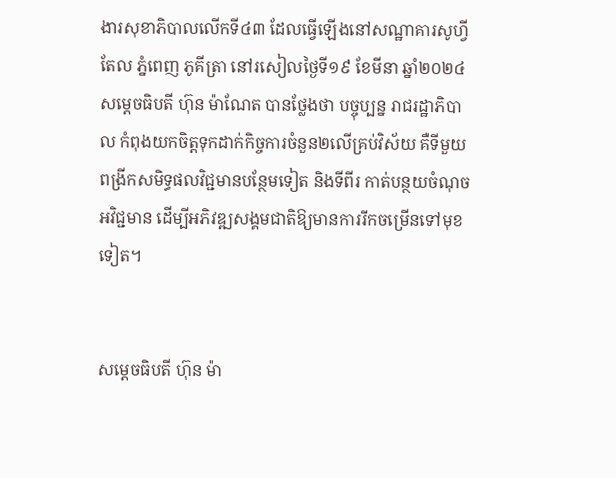ងារសុខាភិបាលលើកទី៤៣ ដែលធ្វើឡើងនៅសណ្ឋាគារសូហ្វីតែល ភ្នំពេញ ភូគីត្រា នៅរសៀលថ្ងៃទី១៩ ខែមីនា ឆ្នាំ២០២៤ សម្តេចធិបតី ហ៊ុន ម៉ាណែត បានថ្លែងថា បច្ចុប្បន្ន រាជរដ្ឋាភិបាល កំពុងយកចិត្តទុកដាក់កិច្ចការចំនួន២លើគ្រប់វិស័យ គឺទីមួយ ពង្រីកសមិទ្ធផលវិជ្ជមានបន្ថែមទៀត និងទីពីរ កាត់បន្ថយចំណុចអវិជ្ជមាន ដើម្បីអភិវឌ្ឍសង្គមជាតិឱ្យមានការរីកចម្រើនទៅមុខទៀត។


សម្តេចធិបតី ហ៊ុន ម៉ា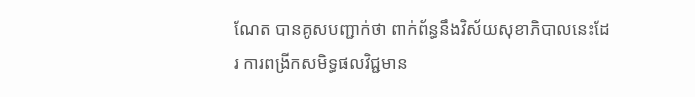ណែត បានគូសបញ្ជាក់ថា ពាក់ព័ន្ធនឹងវិស័យសុខាភិបាលនេះដែរ ការពង្រីកសមិទ្ធផលវិជ្ជមាន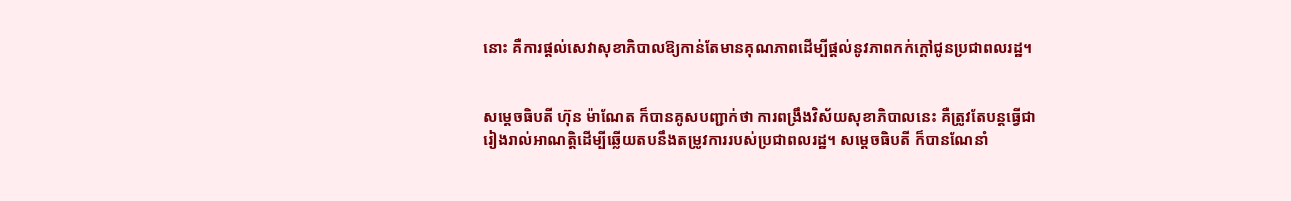នោះ គឺការផ្តល់សេវាសុខាភិបាលឱ្យកាន់តែមានគុណភាពដើម្បីផ្តល់នូវភាពកក់ក្តៅជូនប្រជាពលរដ្ឋ។


សម្តេចធិបតី ហ៊ុន ម៉ាណែត ក៏បានគូសបញ្ជាក់ថា ការពង្រឹងវិស័យសុខាភិបាលនេះ គឺត្រូវតែបន្តធ្វើជារៀងរាល់អាណត្តិដើម្បីឆ្លើយតបនឹងតម្រូវការរបស់ប្រជាពលរដ្ឋ។ សម្តេចធិបតី ក៏បានណែនាំ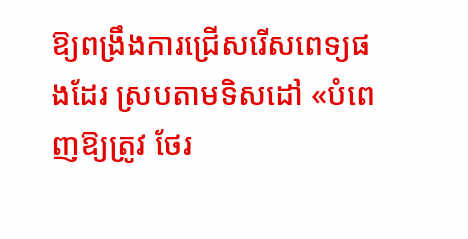ឱ្យពង្រឹងការជ្រើសរើសពេទ្យផងដែរ ស្របតាមទិសដៅ «បំពេញឱ្យត្រូវ ថែរ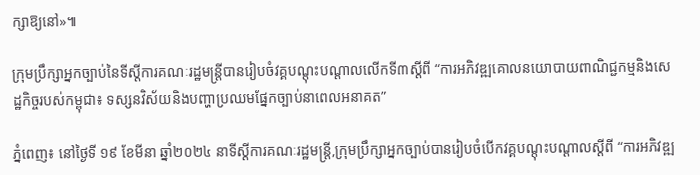ក្សាឱ្យនៅ»៕

ក្រុមប្រឹក្សាអ្នកច្បាប់នៃទីស្តីការគណៈរដ្ឋមន្រ្តីបានរៀបចំវគ្គបណ្តុះបណ្តាលលើកទី៣ស្តីពី “ការអភិវឌ្ឍគោលនយោបាយពាណិជ្ជកម្មនិងសេដ្ឋកិច្ចរបស់កម្ពុជា៖ ទស្សនវិស័យនិងបញ្ហាប្រឈមផ្នែកច្បាប់នាពេលអនាគត”

ភ្នំពេញ៖ នៅថ្ងៃទី ១៩ ខែមីនា ឆ្នាំ២០២៤ នាទីស្តីការគណៈរដ្ឋមន្ត្រី,ក្រុមប្រឹក្សាអ្នកច្បាប់បានរៀបចំបើកវគ្គបណ្តុះបណ្តាលស្តីពី “ការអភិវឌ្ឍ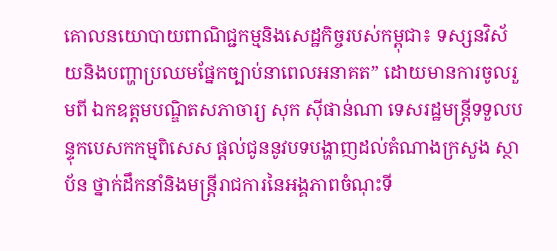គោលនយោបាយពាណិជ្ជកម្មនិងសេដ្ឋកិច្ចរបស់កម្ពុជា៖ ទស្សនវិស័យនិងបញ្ហាប្រឈមផ្នែកច្បាប់នាពេលអនាគត” ដោយមានការចូលរួមពី ឯកឧត្តមបណ្ឌិតសភាចារ្យ សុក ស៊ីផាន់ណា ទេសរដ្ឋមន្រ្តីទទួលបន្ទុកបេសកកម្មពិសេស ផ្តល់ជូននូវបទបង្ហាញដល់តំណាងក្រសួង ស្ថាប័ន ថ្នាក់ដឹកនាំនិងមន្ត្រីរាជការនៃអង្គភាពចំណុះទី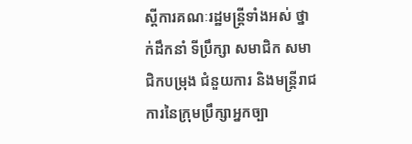ស្តីការគណៈរដ្ឋមន្ត្រីទាំងអស់ ថ្នាក់ដឹកនាំ ទីប្រឹក្សា សមាជិក សមាជិកបម្រុង ជំនួយការ និងមន្ត្រីរាជការនៃក្រុមប្រឹក្សាអ្នកច្បា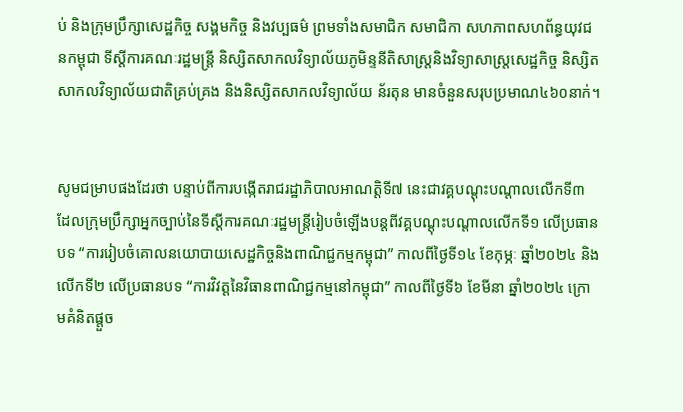ប់ និងក្រុមប្រឹក្សាសេដ្ឋកិច្ច សង្គមកិច្ច និងវប្បធម៌ ព្រមទាំងសមាជិក សមាជិកា សហភាពសហព័ន្ធយុវជនកម្ពុជា ទីស្តីការគណៈរដ្ឋមន្រ្តី និស្សិតសាកលវិទ្យាល័យភូមិន្ទនីតិសាស្រ្តនិងវិទ្យាសាស្រ្តសេដ្ឋកិច្ច និស្សិតសាកលវិទ្យាល័យជាតិគ្រប់គ្រង និងនិស្សិតសាកលវិទ្យាល័យ ន័រតុន មានចំនួនសរុបប្រមាណ៤៦០នាក់។


សូមជម្រាបផងដែរថា បន្ទាប់ពីការបង្កើតរាជរដ្ឋាភិបាលអាណត្តិទី៧ នេះជាវគ្គបណ្តុះបណ្តាលលើកទី៣ ដែលក្រុមប្រឹក្សាអ្នកច្បាប់នៃទីស្តីការគណៈរដ្ឋមន្រ្តីរៀបចំឡើងបន្តពីវគ្គបណ្តុះបណ្តាលលើកទី១ លើប្រធានបទ “ការរៀបចំគោលនយោបាយសេដ្ឋកិច្ចនិងពាណិជ្ជកម្មកម្ពុជា” កាលពីថ្ងៃទី១៤ ខែកុម្ភៈ ឆ្នាំ២០២៤ និងលើកទី២ លើប្រធានបទ “ការវិវត្តនៃវិធានពាណិជ្ជកម្មនៅកម្ពុជា” កាលពីថ្ងៃទី៦ ខែមីនា ឆ្នាំ២០២៤ ក្រោមគំនិតផ្តួច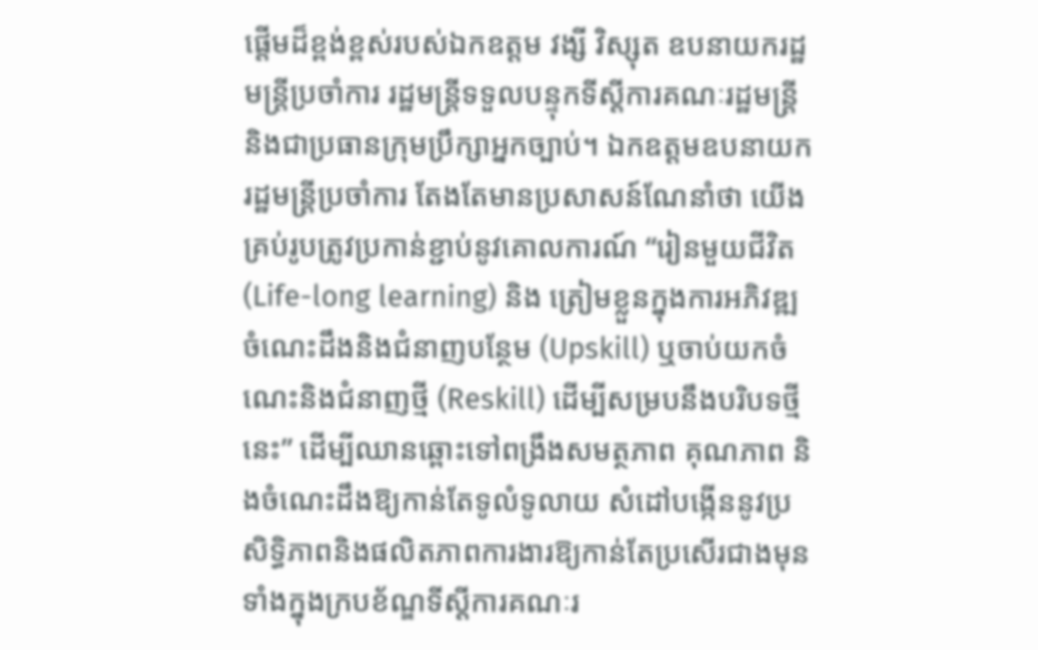ផ្តើមដ៏ខ្ពង់ខ្ពស់របស់ឯកឧត្តម វង្សី វិស្សុត ឧបនាយករដ្ឋមន្រ្តីប្រចាំការ រដ្ឋមន្រ្តីទទួលបន្ទុកទីស្តីការគណៈរដ្ឋមន្រ្តី និងជាប្រធានក្រុមប្រឹក្សាអ្នកច្បាប់។ ឯកឧត្តមឧបនាយករដ្ឋមន្រ្តីប្រចាំការ តែងតែមានប្រសាសន៍ណែនាំថា យើងគ្រប់រូបត្រូវប្រកាន់ខ្ជាប់នូវគោលការណ៍ “រៀនមួយជីវិត (Life-long learning) និង ត្រៀមខ្លួនក្នុងការអភិវឌ្ឍចំណេះដឹងនិងជំនាញបន្ថែម (Upskill) ឬចាប់យកចំណេះនិងជំនាញថ្មី (Reskill) ដើម្បីសម្របនឹងបរិបទថ្មីនេះ” ដើម្បីឈានឆ្ពោះទៅពង្រឹងសមត្ថភាព គុណភាព និងចំណេះដឹងឱ្យកាន់តែទូលំទូលាយ សំដៅបង្កើននូវប្រសិទ្ធិភាពនិងផលិតភាពការងារឱ្យកាន់តែប្រសើរជាងមុនទាំងក្នុងក្របខ័ណ្ឌទីស្តីការគណៈរ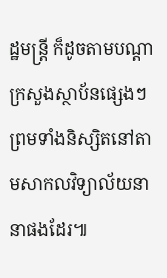ដ្ឋមន្ត្រី ក៏ដូចតាមបណ្តាក្រសួងស្ថាប័នផ្សេងៗ ព្រមទាំងនិស្សិតនៅតាមសាកលវិទ្យាល័យនានាផងដែរ៕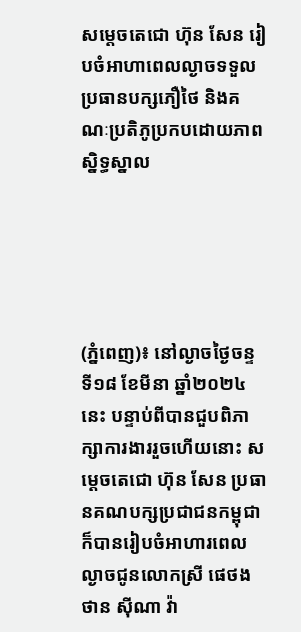សម្តេចតេជោ ហ៊ុន សែន រៀបចំអាហាពេលល្ងាចទទួលប្រធានបក្សភឿថៃ និងគណៈប្រតិភូប្រកបដោយភាពស្និទ្ធស្នាល





(ភ្នំពេញ)៖ នៅល្ងាចថ្ងៃចន្ទ ទី១៨ ខែមីនា ឆ្នាំ២០២៤នេះ បន្ទាប់ពីបានជួបពិភាក្សាការងាររួចហើយនោះ សម្តេចតេជោ ហ៊ុន សែន ប្រធានគណបក្សប្រជាជនកម្ពុជា ក៏បានរៀបចំអាហារពេលល្ងាចជូនលោកស្រី ផេថងថាន ស៊ីណា វ៉ា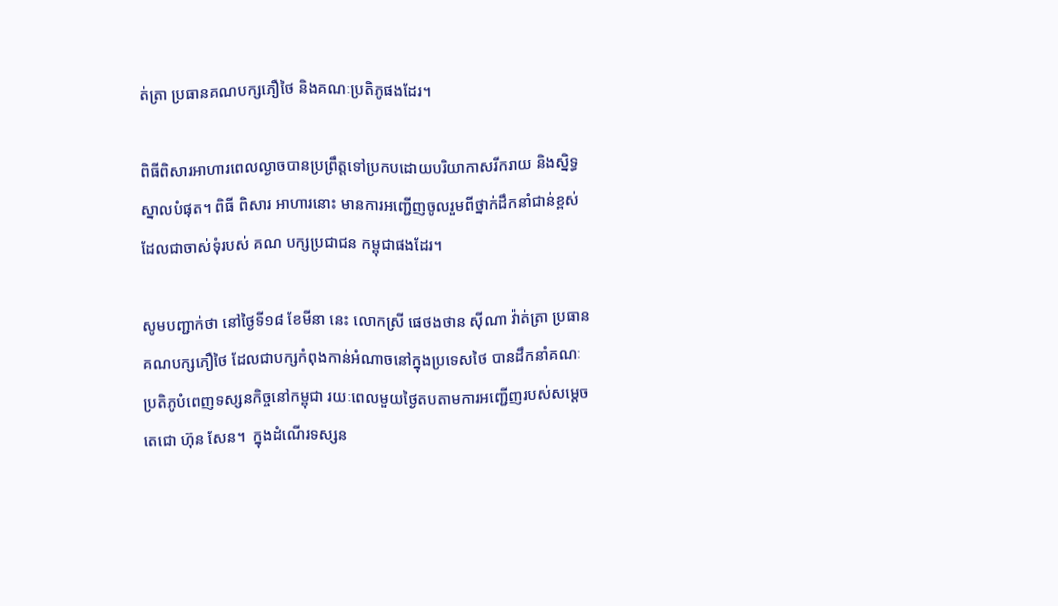ត់ត្រា ប្រធានគណបក្សភឿថៃ និងគណៈប្រតិភូផងដែរ។

ពិធីពិសារអាហារពេលល្ងាចបានប្រព្រឹត្តទៅប្រកបដោយបរិយាកាសរីករាយ និងស្និទ្ធស្នាលបំផុត។ ពិធី ពិសារ អាហារនោះ មានការអញ្ជើញចូលរួមពីថ្នាក់ដឹកនាំជាន់ខ្ពស់ ដែលជាចាស់ទុំរបស់ គណ បក្សប្រជាជន កម្ពុជាផងដែរ។

សូមបញ្ជាក់ថា នៅថ្ងៃទី១៨ ខែមីនា នេះ លោកស្រី ផេថងថាន ស៊ីណា វ៉ាត់ត្រា ប្រធានគណបក្សភឿថៃ ដែលជាបក្សកំពុងកាន់អំណាចនៅក្នុងប្រទេសថៃ បានដឹកនាំគណៈប្រតិភូបំពេញទស្សនកិច្ចនៅកម្ពុជា រយៈពេលមួយថ្ងៃតបតាមការអញ្ជើញរបស់សម្តេចតេជោ ហ៊ុន សែន។  ក្នុងដំណើរទស្សន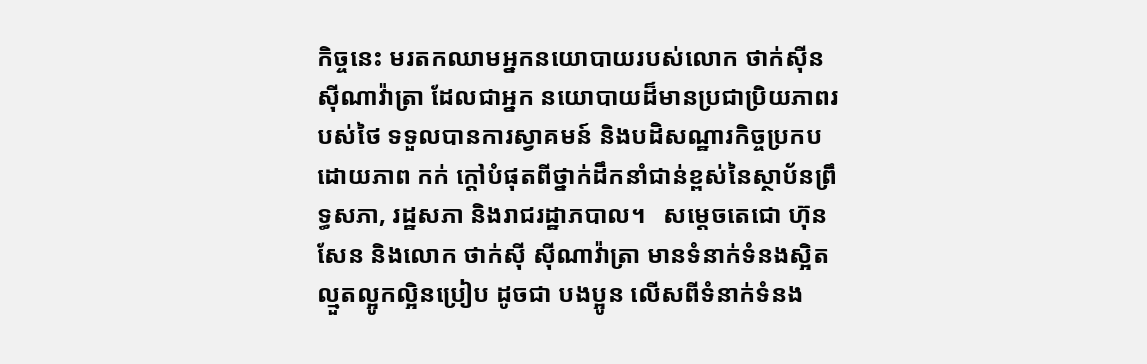កិច្ចនេះ មរតកឈាមអ្នកនយោបាយរបស់លោក ថាក់ស៊ីន ស៊ីណាវ៉ាត្រា ដែលជាអ្នក នយោបាយដ៏មានប្រជាប្រិយភាពរបស់ថៃ ទទួលបានការស្វាគមន៍ និងបដិសណ្ឋារកិច្ចប្រកបដោយភាព កក់ ក្តៅបំផុតពីថ្នាក់ដឹកនាំជាន់ខ្ពស់នៃស្ថាប័នព្រឹទ្ធសភា, រដ្ឋសភា និងរាជរដ្ឋាភបាល។   សម្តេចតេជោ ហ៊ុន សែន និងលោក ថាក់ស៊ី ស៊ីណាវ៉ាត្រា មានទំនាក់ទំនងស្អិតល្មួតល្អូកល្អិនប្រៀប ដូចជា បងប្អូន លើសពីទំនាក់ទំនង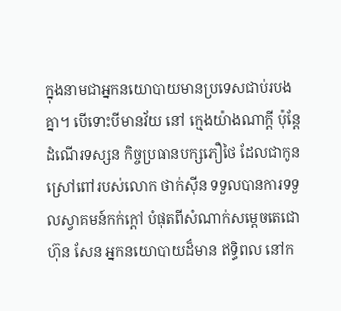ក្នុងនាមជាអ្នកនយោបាយមានប្រទេសជាប់របងគ្នា។ បើទោះបីមានវ័យ នៅ ក្មេងយ៉ាងណាក្តី ប៉ុន្តែដំណើរទស្សន កិច្ចប្រធានបក្សភឿថៃ ដែលជាកូនស្រៅពៅរបស់លោក ថាក់ស៊ីន ទទួលបានការទទួលស្វាគមន៍កក់ក្តៅ បំផុតពីសំណាក់សម្តេចតេជោ ហ៊ុន សែន អ្នកនយោបាយដ៏មាន ឥទ្ធិពល នៅក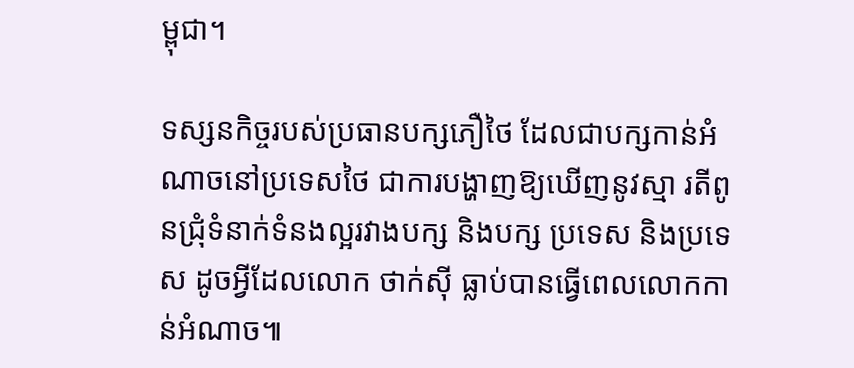ម្ពុជា។

ទស្សនកិច្ចរបស់ប្រធានបក្សភឿថៃ ដែលជាបក្សកាន់អំណាចនៅប្រទេសថៃ ជាការបង្ហាញឱ្យឃើញនូវស្មា រតីពូនជ្រុំទំនាក់ទំនងល្អរវាងបក្ស និងបក្ស ប្រទេស និងប្រទេស ដូចអ្វីដែលលោក ថាក់ស៊ី ធ្លាប់បានធ្វើពេលលោកកាន់អំណាច៕